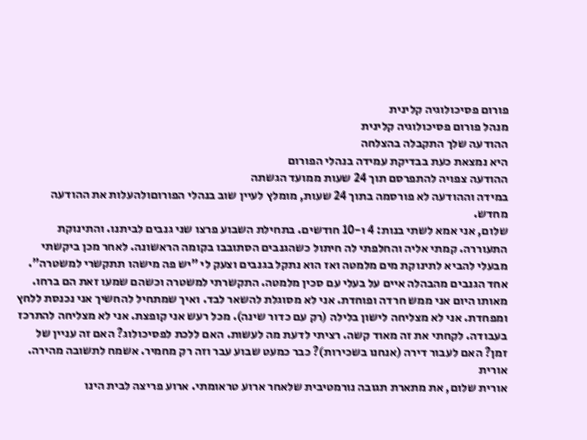פורום פסיכולוגיה קלינית
מנהל פורום פסיכולוגיה קלינית
ההודעה שלך התקבלה בהצלחה
היא נמצאת כעת בבדיקת עמידה בנהלי הפורום
ההודעה צפויה להתפרסם תוך 24 שעות ממועד הגשתה
במידה וההודעה לא פורסמה בתוך 24 שעות, מומלץ לעיין שוב בנהלי הפורוםולהעלות את ההודעה מחדש.
שלום, אני אמא לשתי בנות: 4 ו-10 חודשים. בתחילת השבוע פרצו שני גנבים לביתנו. והתינוקת התעוררה. קמתי אליה והחלפתי לה חיתול כשהגנבים הסתובבו בקומה הראשונה. לאחר מכן ביקשתי מבעלי להביא לתינוקת מים מלמטה ואז הוא נתקל בגנבים וצעק לי "יש פה מישהו תתקשרי למשטרה". אחד הגנבים מהבהלה איים על בעלי עם סכין מלמטה. התקשרתי למשטרה וכשהם שמעו זאת הם ברחו. מאותו היום אני ממש חרדה ופוחדת. אני לא מסוגלת להשאר לבד. ואיך שמתחיל להחשיך אני נכנסת ללחץ ומפחדת. אני לא מצליחה לישון בלילה (רק עם כדור שינה). מכל רעש אני קופצת. אני לא מצליחה להתרכז בעבודה. לקחתי את זה מאוד קשה. רציתי לדעת מה לעשות. האם ללכת לפסיכולוג? האם זה עניין של זמן? האם לעבור דירה (אנחנו בשכירות)? כבר כמעט שבוע עבר וזה רק מחמיר. אשמח לתשובה מהירה. אורית
אורית שלום, את מתארת תגובה נורמטיבית שלאחר ארוע טראומתי. ארוע פריצה לבית הינו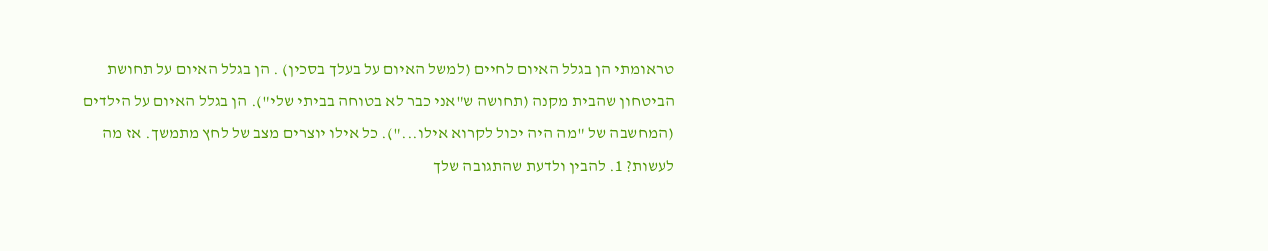טראומתי הן בגלל האיום לחיים (למשל האיום על בעלך בסכין) . הן בגלל האיום על תחושת הביטחון שהבית מקנה (תחושה ש"אני כבר לא בטוחה בביתי שלי"). הן בגלל האיום על הילדים (המחשבה של "מה היה יכול לקרוא אילו..."). כל אילו יוצרים מצב של לחץ מתמשך. אז מה לעשות? 1. להבין ולדעת שהתגובה שלך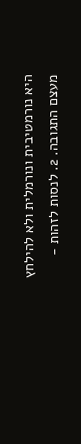היא נורמטיבית ונורמלית ולא להילחץ מעצם התגובה. 2. לנסות לזהות -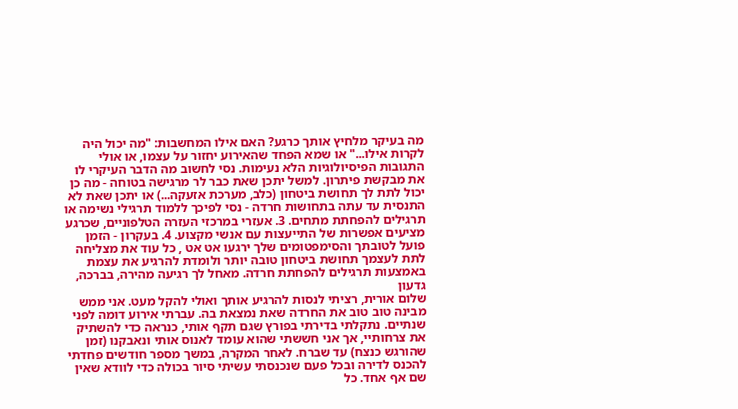מה בעיקר מלחיץ אותך כרגע? האם אילו המחשבות: "מה יכול היה לקרות אילו..." או שמא הפחד שהאירוע יחזור על עצמו, או אולי התגובות הפיסיולוגיות הלא נעימות. נסי לחשוב מה הדבר העיקרי לו את מבקשת פיתרון. למשל יתכן שאת כבר לר מרגישה בטוחה - מה כן יכול לתת לך תחושת ביטחון (כלב, מערכת אזעקה...) או יתכן שאת לא התנסית עד עתה בתחושות חרדה - נסי לפיכך ללמוד תרגילי נשימה או תרגילים להפחתת מתחים. 3. אעזרי במרכזי העזרה הטלפוניים, שכרגע מציעים אפשרות של התייעצות עם אנשי מקצוע. 4. בעקרון - הזמן פועל לטובתך והסימפטומים שלך ירגעו אט אט , כל עוד את מצליחה לתת לעצמך תחושת ביטחון טובה יותר ולומדת להרגיע את עצמת באמצעות תרגילים להפחתת חרדה. מאחל לך רגיעה מהירה, בברכה, גדעון
שלום אורית, רציתי לנסות להרגיע אותך ואולי להקל מעט. אני ממש מבינה טוב טוב את החרדה שאת נמצאת בה. עברתי אירוע דומה לפני שנתיים. נתקלתי בדירתי בפורץ שגם תקף אותי, כנראה כדי להשתיק את צרחותיי, אך אני חששתי שהוא עומד לאנוס אותי ונאבקנו (זמן שהורגש כנצח) עד שברח. לאחר המקרה, במשך מספר חודשים פחדתי להכנס לדירה ובכל פעם שנכנסתי עשיתי סיור בכולה כדי לוודא שאין שם אף אחד. כל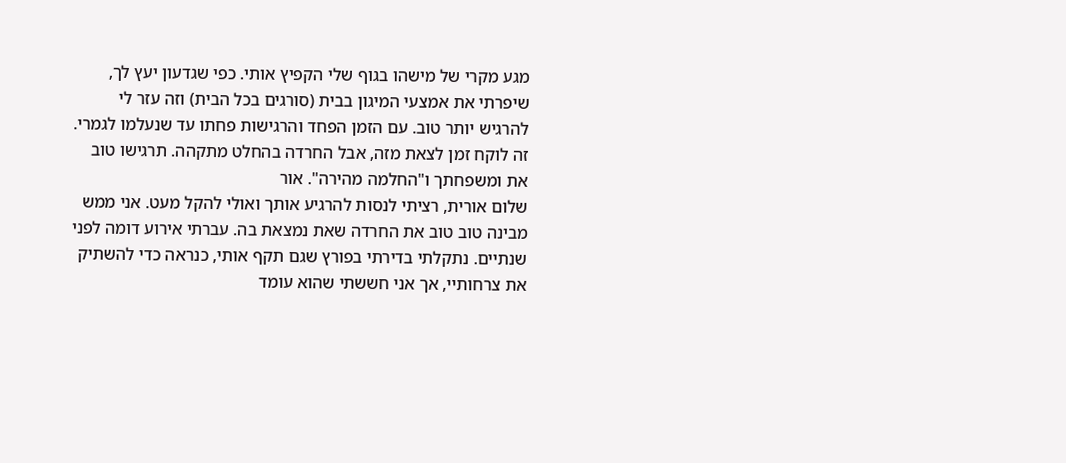מגע מקרי של מישהו בגוף שלי הקפיץ אותי. כפי שגדעון יעץ לך, שיפרתי את אמצעי המיגון בבית (סורגים בכל הבית) וזה עזר לי להרגיש יותר טוב. עם הזמן הפחד והרגישות פחתו עד שנעלמו לגמרי. זה לוקח זמן לצאת מזה, אבל החרדה בהחלט מתקהה. תרגישו טוב את ומשפחתך ו"החלמה מהירה". אור
שלום אורית, רציתי לנסות להרגיע אותך ואולי להקל מעט. אני ממש מבינה טוב טוב את החרדה שאת נמצאת בה. עברתי אירוע דומה לפני שנתיים. נתקלתי בדירתי בפורץ שגם תקף אותי, כנראה כדי להשתיק את צרחותיי, אך אני חששתי שהוא עומד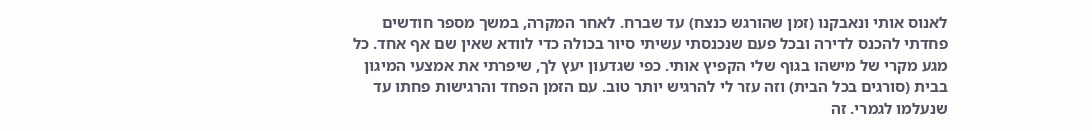לאנוס אותי ונאבקנו (זמן שהורגש כנצח) עד שברח. לאחר המקרה, במשך מספר חודשים פחדתי להכנס לדירה ובכל פעם שנכנסתי עשיתי סיור בכולה כדי לוודא שאין שם אף אחד. כל מגע מקרי של מישהו בגוף שלי הקפיץ אותי. כפי שגדעון יעץ לך, שיפרתי את אמצעי המיגון בבית (סורגים בכל הבית) וזה עזר לי להרגיש יותר טוב. עם הזמן הפחד והרגישות פחתו עד שנעלמו לגמרי. זה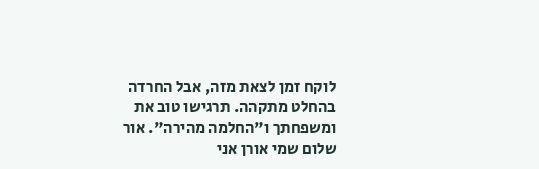לוקח זמן לצאת מזה, אבל החרדה בהחלט מתקהה. תרגישו טוב את ומשפחתך ו"החלמה מהירה". אור
שלום שמי אורן אני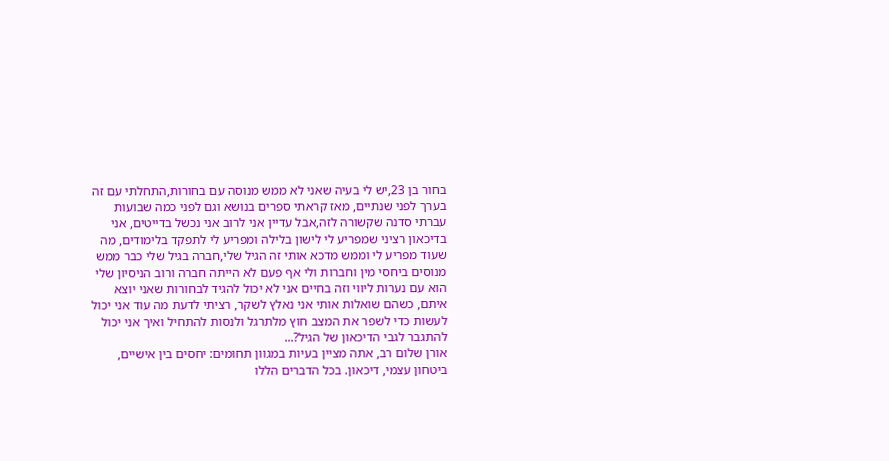בחור בן 23,יש לי בעיה שאני לא ממש מנוסה עם בחורות,התחלתי עם זה בערך לפני שנתיים, מאז קראתי ספרים בנושא וגם לפני כמה שבועות עברתי סדנה שקשורה לזה,אבל עדיין אני לרוב אני נכשל בדייטים, אני בדיכאון רציני שמפריע לי לישון בלילה ומפריע לי לתפקד בלימודים, מה שעוד מפריע לי וממש מדכא אותי זה הגיל שלי,חברה בגיל שלי כבר ממש מנוסים ביחסי מין וחברות ולי אף פעם לא הייתה חברה ורוב הניסיון שלי הוא עם נערות ליווי וזה בחיים אני לא יכול להגיד לבחורות שאני יוצא איתם, כשהם שואלות אותי אני נאלץ לשקר, רציתי לדעת מה עוד אני יכול לעשות כדי לשפר את המצב חוץ מלתרגל ולנסות להתחיל ואיך אני יכול להתגבר לגבי הדיכאון של הגיל?...
אורן שלום רב, אתה מציין בעיות במגוון תחומים: יחסים בין אישיים, ביטחון עצמי, דיכאון. בכל הדברים הללו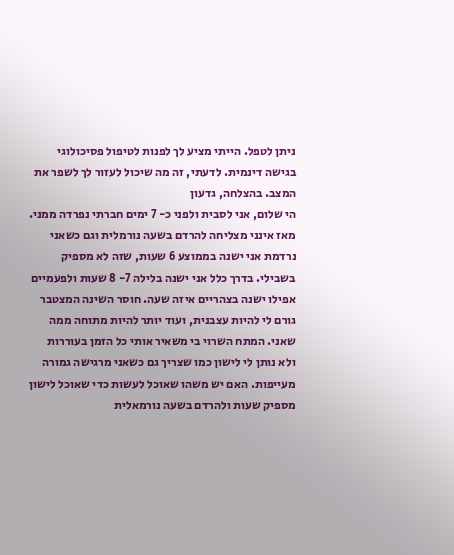ניתן לטפל. הייתי מציע לך לפנות לטיפול פסיכולוגי בגישה דינמית. לדעתי, זה מה שיכול לעזור לך לשפר את המצב. בהצלחה, גדעון
הי שלום, אני לסבית ולפני כ- 7 ימים חברתי נפרדה ממני. מאז אינני מצליחה להרדם בשעה נורמלית וגם כשאני נרדמת אני ישנה בממוצע 6 שעות, שזה לא מספיק בשבילי. בדרך כלל אני ישנה בלילה 7- 8 שעות ולפעמיים אפילו ישנה בצהריים איזה שעה. חוסר השינה המצטבר גורם לי להיות עצבנית, ועוד יותר להיות מתוחה ממה שאני. המתח השרוי בי משאיר אותי כל הזמן בעוררות ולא נותן לי לישון כמו שצריך גם כשאני מרגישה גמורה מעייפות. האם יש משהו שאוכל לעשות כדי שאוכל לישון מספיק שעות ולהרדם בשעה נורמאלית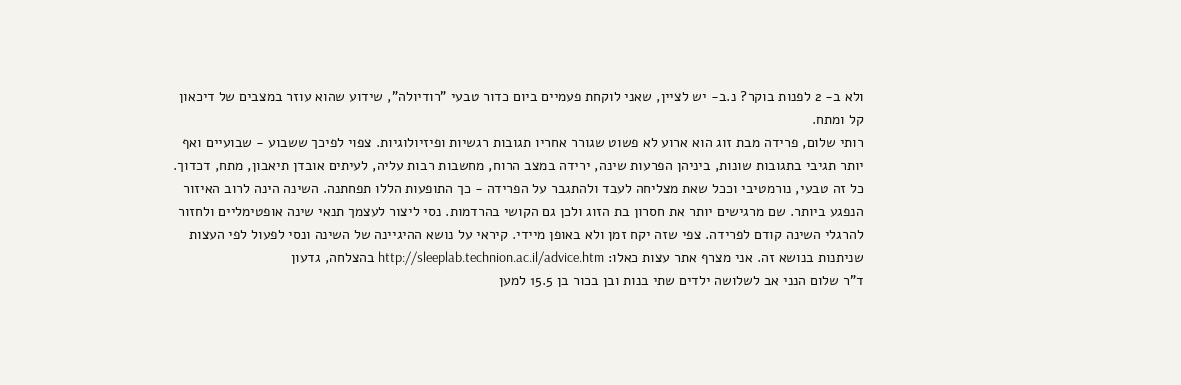ולא ב- 2 לפנות בוקר? נ.ב- יש לציין, שאני לוקחת פעמיים ביום כדור טבעי "רודיולה", שידוע שהוא עוזר במצבים של דיכאון קל ומתח.
רותי שלום, פרידה מבת זוג הוא ארוע לא פשוט שגורר אחריו תגובות רגשיות ופיזיולוגיות. צפוי לפיכך ששבוע - שבועיים ואף יותר תגיבי בתגובות שונות, ביניהן הפרעות שינה, ירידה במצב הרוח, מחשבות רבות עליה, לעיתים אובדן תיאבון, מתח, דכדוך. כל זה טבעי, נורמטיבי וככל שאת מצליחה לעבד ולהתגבר על הפרידה - כך התופעות הללו תפחתנה. השינה הינה לרוב האיזור הנפגע ביותר. שם מרגישים יותר את חסרון בת הזוג ולכן גם הקושי בהרדמות. נסי ליצור לעצמך תנאי שינה אופטימליים ולחזור להרגלי השינה קודם לפרידה. צפי שזה יקח זמן ולא באופן מיידי. קיראי על נושא ההיגיינה של השינה ונסי לפעול לפי העצות שניתנות בנושא זה. אני מצרף אתר עצות כאלו: http://sleeplab.technion.ac.il/advice.htm בהצלחה, גדעון
ד"ר שלום הנני אב לשלושה ילדים שתי בנות ובן בכור בן 15.5 למען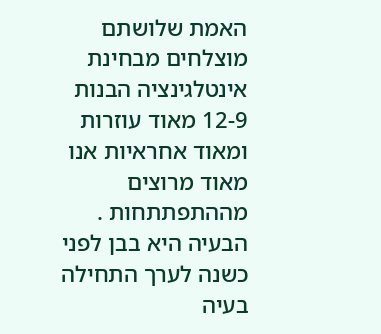האמת שלושתם מוצלחים מבחינת אינטלגינציה הבנות 12-9 מאוד עוזרות ומאוד אחראיות אנו מאוד מרוצים מההתפתתחות . הבעיה היא בבן לפני כשנה לערך התחילה בעיה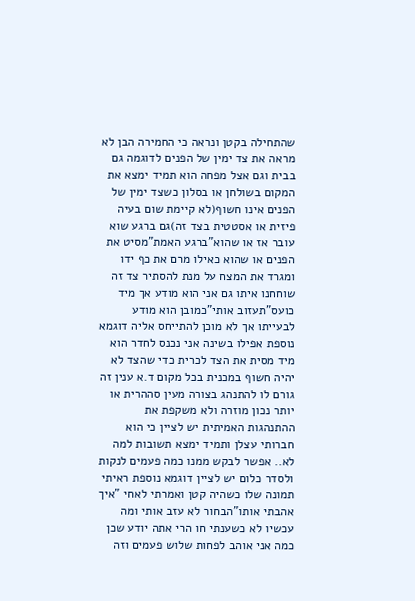שהתחילה בקטן ונראה כי החמירה הבן לא מראה את צד ימין של הפנים לדוגמה גם בבית וגם אצל מפחה הוא תמיד ימצא את המקום בשולחן או בסלון כשצד ימין של הפנים אינו חשוף(לא קיימת שום בעיה פיזית או אסטטית בצד זה)גם ברגע שוא עובר אז או שהוא"ברגע האמת"מסיט את הפנים או שהוא כאילו מרם את כף ידו ומגרד את המצח על מנת להסתיר צד זה שוחחנו איתו גם אני הוא מודע אך מיד כועס"תעזוב אותי"כמובן הוא מודע לבעייתו אך לא מוכן להתייחס אליה דוגמא נוספת אפילו בשינה אני נכנס לחדר הוא מיד מסית את הצד לכרית כדי שהצד לא יהיה חשוף במכנית בכל מקום ד.א ענין זה גורם לו להתנהג בצורה מעין סההרית או יותר נכון מוזרה ולא משקפת את ההתנהגות האמיתית יש לציין כי הוא חברותי עצלן ותמיד ימצא תשובות למה לא.. אפשר לבקש ממנו כמה פעמים לנקות ולסדר כלום יש לציין דוגמא נוספת ראיתי תמונה שלו כשהיה קטן ואמרתי לאחי "איך אהבתי אותו"הבחור לא עזב אותי ומה עכשיו לא כשענתי חו הרי אתה יודע שכן כמה אני אוהב לפחות שלוש פעמים וזה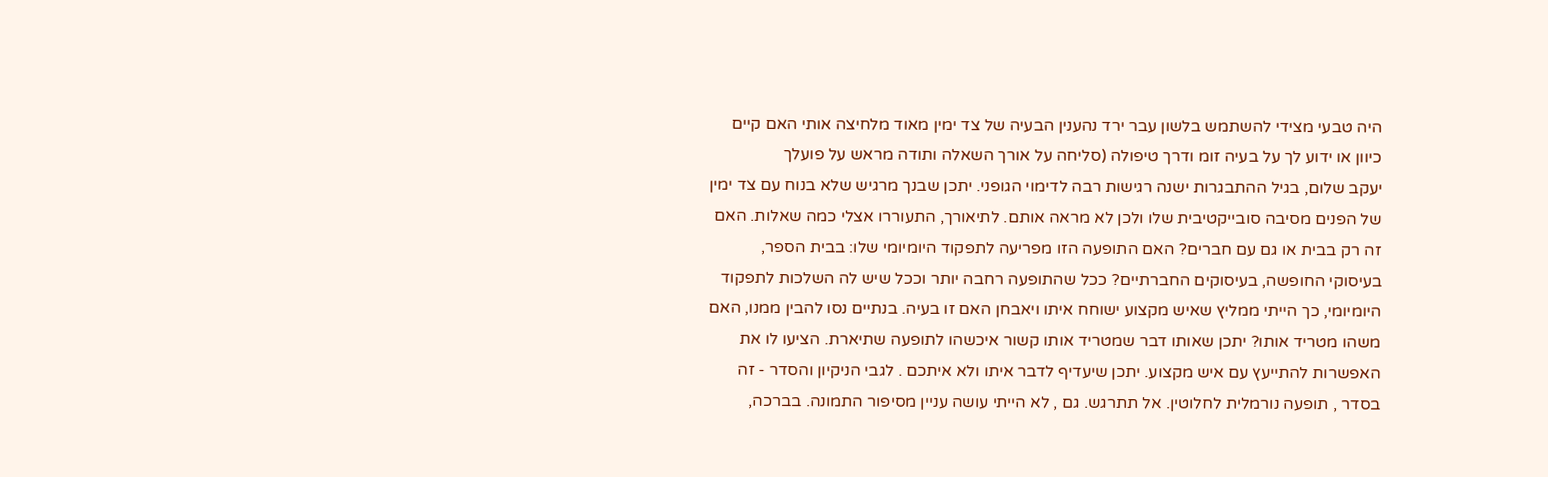היה טבעי מצידי להשתמש בלשון עבר ירד נהענין הבעיה של צד ימין מאוד מלחיצה אותי האם קיים כיוון או ידוע לך על בעיה זומ ודרך טיפולה (סליחה על אורך השאלה ותודה מראש על פועלך
יעקב שלום, בגיל ההתבגרות ישנה רגישות רבה לדימוי הגופני. יתכן שבנך מרגיש שלא בנוח עם צד ימין של הפנים מסיבה סובייקטיבית שלו ולכן לא מראה אותם. לתיאורך, התעוררו אצלי כמה שאלות. האם זה רק בבית או גם עם חברים? האם התופעה הזו מפריעה לתפקוד היומיומי שלו: בבית הספר, בעיסוקי החופשה, בעיסוקים החברתיים? ככל שהתופעה רחבה יותר וככל שיש לה השלכות לתפקוד היומיומי, כך הייתי ממליץ שאיש מקצוע ישוחח איתו ויאבחן האם זו בעיה. בנתיים נסו להבין ממנו, האם משהו מטריד אותו? יתכן שאותו דבר שמטריד אותו קשור איכשהו לתופעה שתיארת. הציעו לו את האפשרות להתייעץ עם איש מקצוע. יתכן שיעדיף לדבר איתו ולא איתכם . לגבי הניקיון והסדר - זה בסדר , תופעה נורמלית לחלוטין. אל תתרגש. גם , לא הייתי עושה עניין מסיפור התמונה. בברכה,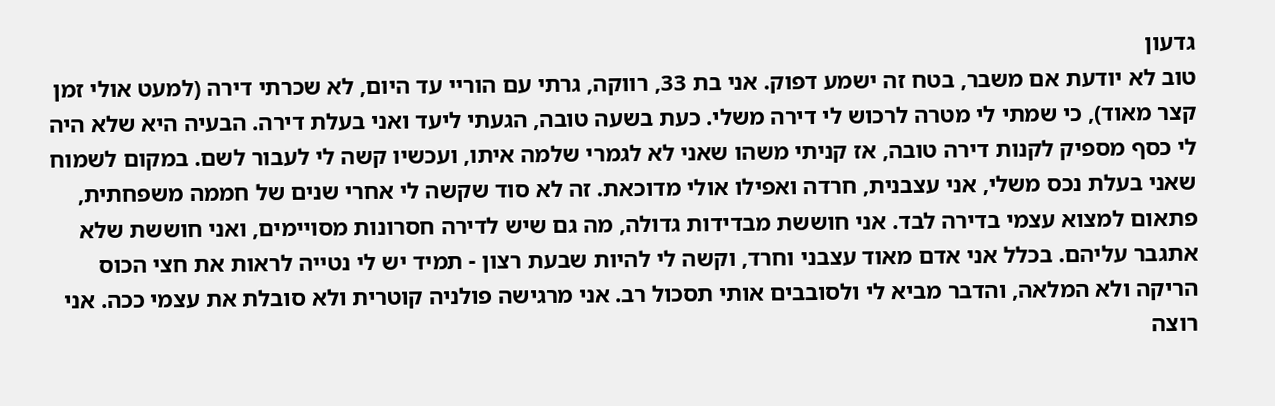גדעון
טוב לא יודעת אם משבר, בטח זה ישמע דפוק. אני בת 33, רווקה, גרתי עם הוריי עד היום, לא שכרתי דירה (למעט אולי זמן קצר מאוד), כי שמתי לי מטרה לרכוש לי דירה משלי. כעת בשעה טובה, הגעתי ליעד ואני בעלת דירה. הבעיה היא שלא היה לי כסף מספיק לקנות דירה טובה, אז קניתי משהו שאני לא לגמרי שלמה איתו, ועכשיו קשה לי לעבור לשם. במקום לשמוח שאני בעלת נכס משלי, אני עצבנית, חרדה ואפילו אולי מדוכאת. זה לא סוד שקשה לי אחרי שנים של חממה משפחתית, פתאום למצוא עצמי בדירה לבד. אני חוששת מבדידות גדולה, מה גם שיש לדירה חסרונות מסויימים, ואני חוששת שלא אתגבר עליהם. בכלל אני אדם מאוד עצבני וחרד, וקשה לי להיות שבעת רצון - תמיד יש לי נטייה לראות את חצי הכוס הריקה ולא המלאה, והדבר מביא לי ולסובבים אותי תסכול רב. אני מרגישה פולניה קוטרית ולא סובלת את עצמי ככה. אני רוצה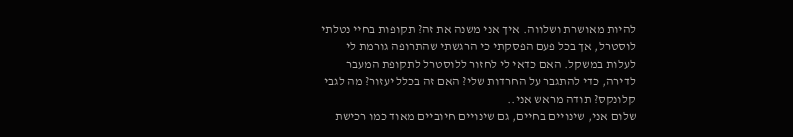להיות מאושרת ושלווה. איך אני משנה את זה? תקופות בחיי נטלתי לוסטרל, אך בכל פעם הפסקתי כי הרגשתי שהתרופה גורמת לי לעלות במשקל. האם כדאי לי לחזור ללוסטרל לתקופת המעבר לדירה, כדי להתגבר על החרדות שלי? האם זה בכלל יעזור? מה לגבי קלונקס? תודה מראש אני..
שלום אני, שינויים בחיים, גם שינויים חיוביים מאוד כמו רכישת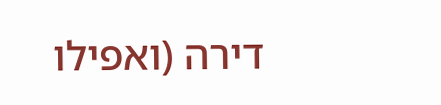דירה (ואפילו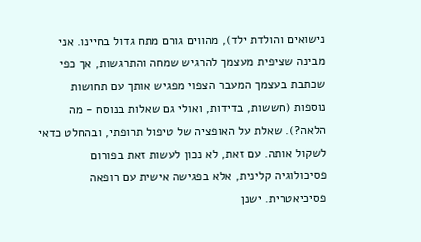נישואים והולדת ילד), מהווים גורם מתח גדול בחיינו. אני מבינה שציפית מעצמך להרגיש שמחה והתרגשות, אך כפי שכתבת בעצמך המעבר הצפוי מפגיש אותך עם תחושות נוספות (חששות, בדידות, ואולי גם שאלות בנוסח - מה הלאה?). שאלת על האופציה של טיפול תרופתי, ובהחלט כדאי לשקול אותה. עם זאת, לא נכון לעשות זאת בפורום פסיכולוגיה קלינית, אלא בפגישה אישית עם רופאה פסיכיאטרית. ישנן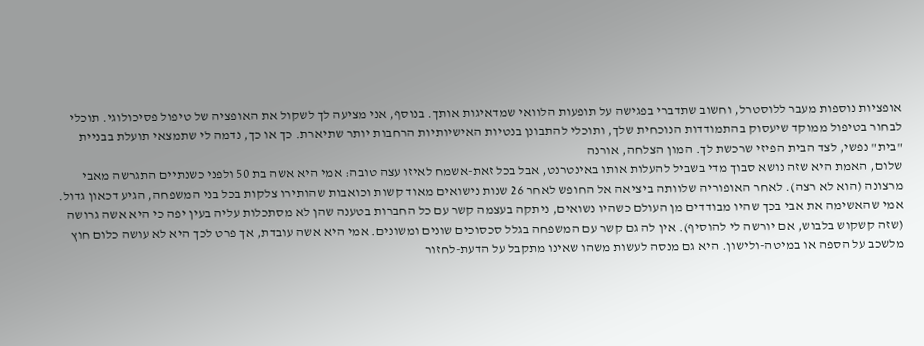אופציות נוספות מעבר ללוסטרל, וחשוב שתדברי בפגישה על תופעות הלוואי שמדאיגות אותך. בנוסף, אני מציעה לך לשקול את האופציה של טיפול פסיכולוגי. תוכלי לבחור בטיפול ממוקד שיעסוק בהתמודדות הנוכחית שלך, ותוכלי להתבונן בנטיות האישיותיות הרחבות יותר שתיארת. כך או כך, נדמה לי שתמצאי תועלת בבניית "בית" נפשי, לצד הבית הפיזי שרכשת לך. המון הצלחה, אורנה
שלום, האמת היא שזה נושא סבוך מדי בשביל להעלות אותו באינטרנט, אבל בכל זאת-אשמח לאיזו עצה טובה: אמי היא אשה בת 50 ולפני כשנתיים התגרשה מאבי מרצונה (הוא לא רצה). לאחר האופוריה שלוותה ביציאה אל החופש לאחר 26 שנות נישואים מאוד קשות וכואבות שהותירו צלקות בכל בני המשפחה, הגיע דכאון גדול. אמי שהאשימה את אבי בכך שהיו מבודדים מן העולם כשהיו נשואים, ניתקה בעצמה קשר עם כל החברות בטענה שהן לא מסתכלות עליה בעין יפה כי היא אשה גרושה (שזה קשקוש בלבוש, אם יורשה לי להוסיף). אין לה גם קשר עם המשפחה בגלל סכסוכים שונים ומשונים. אמי היא אשה עובדת, אך פרט לכך היא לא עושה כלום חוץ מלשכב על הספה או במיטה-ולישון. היא גם מנסה לעשות משהו שאינו מתקבל על הדעת-לחזור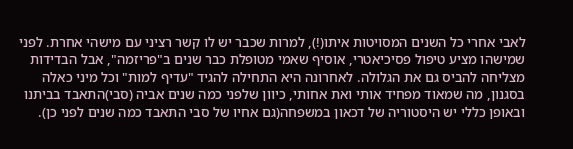לאבי אחרי כל השנים המסויטות איתו(!), למרות שכבר יש לו קשר רציני עם מישהי אחרת. לפני שמישהו מציע טיפול פסיכיאטרי, אוסיף שאמי מטופלת כבר שנים ב"פריזמה", אבל הבדידות מצליחה להביס גם את הגלולה. לאחרונה היא התחילה להגיד "עדיף למות" וכל מיני כאלה בסגנון, מה שמאוד מפחיד אותי ואת אחותי, כיוון שלפני כמה שנים אביה (סבי)התאבד בביתנו ובאופן כללי יש היסטוריה של דכאון במשפחה(גם אחיו של סבי התאבד כמה שנים לפני כן).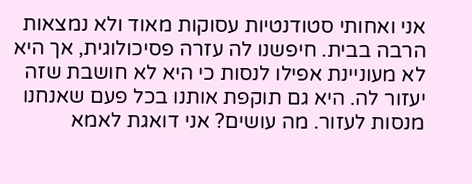אני ואחותי סטודנטיות עסוקות מאוד ולא נמצאות הרבה בבית. חיפשנו לה עזרה פסיכולוגית, אך היא לא מעוניינת אפילו לנסות כי היא לא חושבת שזה יעזור לה. היא גם תוקפת אותנו בכל פעם שאנחנו מנסות לעזור. מה עושים? אני דואגת לאמא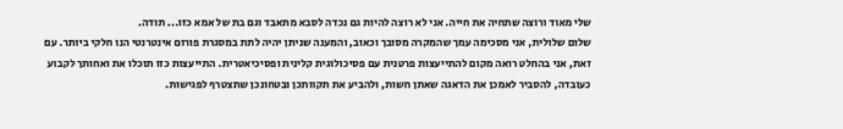שלי מאוד ורוצה שתחיה את חייה. אני לא רוצה להיות גם נכדה לסבא מתאבד וגם בת של אמא כזו... תודה.
שלום שלולית, אני מסכימה עמך שהמקרה מסובך וכאוב, והמענה שניתן יהיה לתת במסגרת פורום אינטרנטי הנו חלקי ביותר. עם זאת, אני בהחלט רואה מקום להתייעצות פרטנית עם פסיכולוגית קלינית ופסיכיאטרית. התייעצות כזו תוכלו את ואחותך לקבוע כעובדה, להסביר לאמכן את הדאגה שאתן חשות, ולהביע את תקוותכן ובטחונכן שתצטרף לפגישות.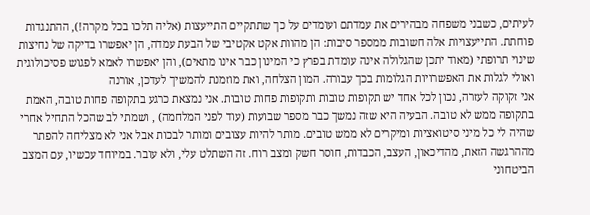לעיתים, כשבני משפחה מבהירים את עמדתם ועומדים על כך שתתקיים התייעצות (אליה תלכו בכל מקרה!), ההתנגדות פוחתת. התייעצויות אלה חשובות ממספר סיבות: הן מהוות אקט אקטיבי של הבעת עמדה, הן יאפשרו בדיקה של נחיצות שינוי תרופתי (מאוד יתכן שהגלולה אינה עומדת בפרץ כי המינון כבר אינו מתאים), והן יאפשרו לאמא לפגוש פסיכולוגית ואולי לגלות את האפשרויות הגלומות בכך עבורה. המון הצלחה, ואת מוזמנת להמשיך לעדכן, אורנה
אני זקוקה לעזרה, נכון לכל אחד יש תקופות טובות ותקופות פחות טובות. אני נמצאת כרגע בתקופה פחות טובה, האמת בתקופה ממש לא טובה. הבעיה היא שזה נמשך כבר מספר שבועות (עוד לפני המלחמה) , ושמתי לב שהכל התחיל אחרי שהיה לי כל מיני סיטואציות ומיקרים לא ממש טובים. מותר להיות עצובים ומותר לבכות אבל אני לא מצליחה להפתר מההרגשה הזאת, מהדיכאון, העצב, הכבדות, חוסר חשק ומצב רוח. זה השתלט עלי, ולא עובר. במיוחד עכשיו, עם המצב הביטחוני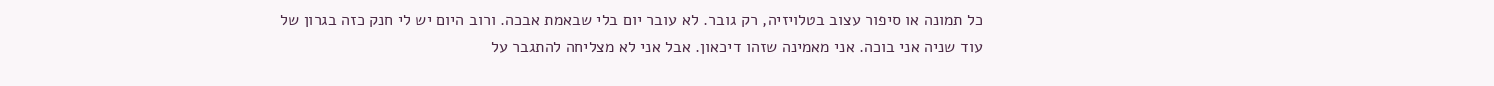כל תמונה או סיפור עצוב בטלויזיה, רק גובר. לא עובר יום בלי שבאמת אבכה. ורוב היום יש לי חנק כזה בגרון של עוד שניה אני בוכה. אני מאמינה שזהו דיכאון. אבל אני לא מצליחה להתגבר על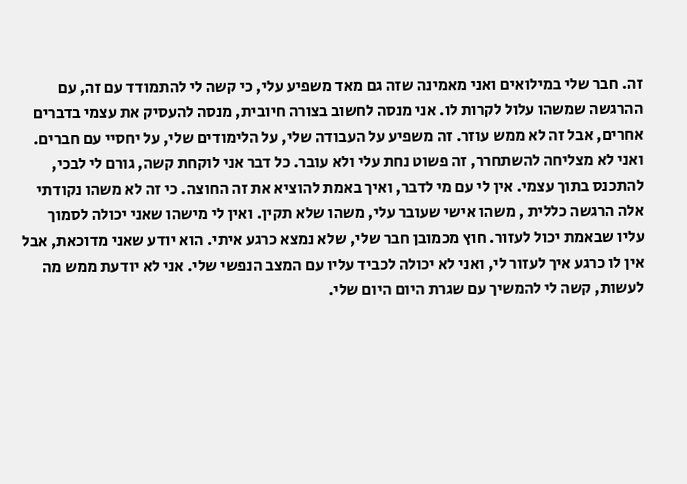זה. חבר שלי במילואים ואני מאמינה שזה גם מאד משפיע עלי, כי קשה לי להתמודד עם זה, עם ההרגשה שמשהו עלול לקרות לו. אני מנסה לחשוב בצורה חיובית, מנסה להעסיק את עצמי בדברים אחרים, אבל זה לא ממש עוזר. זה משפיע על העבודה שלי, על הלימודים שלי, על יחסיי עם חברים. ואני לא מצליחה להשתחרר, זה פשוט נחת עלי ולא עובר. כל דבר אני לוקחת קשה, גורם לי לבכי, להתכנס בתוך עצמי. אין לי עם מי לדבר, ואיך באמת להוציא את זה החוצה. כי זה לא משהו נקודתי אלה הרגשה כללית , משהו אישי שעובר עלי, משהו שלא תקין. ואין לי מישהו שאני יכולה לסמוך עליו שבאמת יכול לעזור. חוץ מכמובן חבר שלי, שלא נמצא כרגע איתי. הוא יודע שאני מדוכאת, אבל אין לו כרגע איך לעזור לי, ואני לא יכולה לכביד עליו עם המצב הנפשי שלי. אני לא יודעת ממש מה לעשות, קשה לי להמשיך עם שגרת היום היום שלי.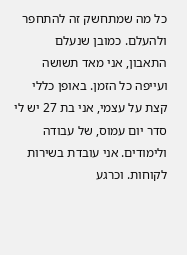כל מה שמתחשק זה להתחפר ולהעלם. כמובן שנעלם התאבון, אני מאד תשושה ועייפה כל הזמן. באופן כללי קצת על עצמי, אני בת 27 יש לי סדר יום עמוס, של עבודה ולימודים. אני עובדת בשירות לקוחות. וכרגע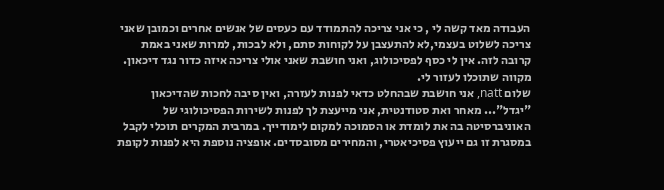העבודה מאד קשה לי , כי אני צריכה להתמודד עם כעסים של אנשים אחרים וכמובן שאני צריכה לשלוט בעצמי,לא להתעצבן על לקוחות סתם, ולא לבכות, למרות שאני באמת קרובה לזה. אין לי כסף לפסיכולוג, ואני חושבת שאני אולי צריכה איזה כדור נגד דיכאון. מקווה שתוכלו לעזור לי.
שלום natt, אני חושבת שבהחלט כדאי לפנות לעזרה, ואין סיבה לחכות שהדיכאון "יגדל"... מאחר ואת סטודנטית, אני מייעצת לך לפנות לשירות הפסיכולוגי של האוניברסיטה בה את לומדת או הסמוכה למקום לימודייך. במרבית המקרים תוכלי לקבל במסגרת זו גם ייעוץ פסיכיאטרי, והמחירים מסובסדים. אופציה נוספת היא לפנות לקופת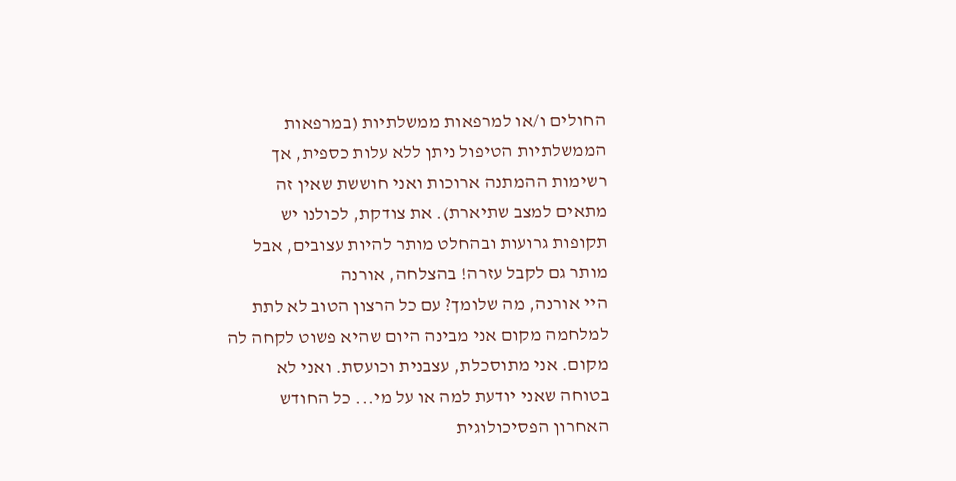החולים ו/או למרפאות ממשלתיות (במרפאות הממשלתיות הטיפול ניתן ללא עלות כספית, אך רשימות ההמתנה ארוכות ואני חוששת שאין זה מתאים למצב שתיארת). את צודקת, לכולנו יש תקופות גרועות ובהחלט מותר להיות עצובים, אבל מותר גם לקבל עזרה! בהצלחה, אורנה
היי אורנה, מה שלומך? עם כל הרצון הטוב לא לתת למלחמה מקום אני מבינה היום שהיא פשוט לקחה לה מקום. אני מתוסכלת, עצבנית וכועסת. ואני לא בטוחה שאני יודעת למה או על מי... כל החודש האחרון הפסיכולוגית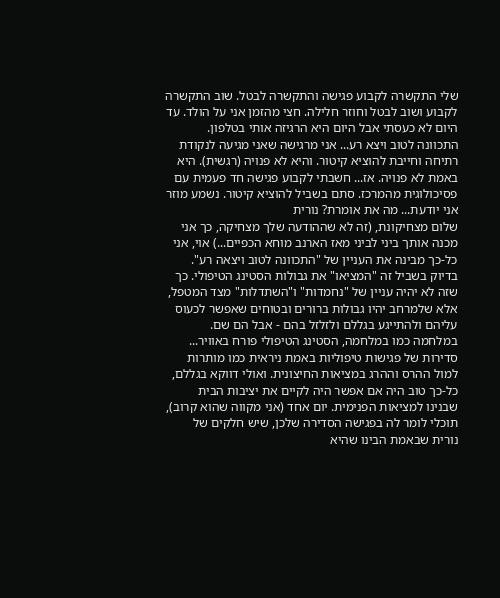שלי התקשרה לקבוע פגישה והתקשרה לבטל. שוב התקשרה לקבוע ושוב לבטל וחוזר חלילה. חצי מהזמן אני על הולד. עד היום לא כעסתי אבל היום היא הרגיזה אותי בטלפון. התכוונה לטוב ויצא רע... אני מרגישה שאני מגיעה לנקודת רתיחה וחייבת להוציא קיטור. והיא לא פנויה (רגשית). היא באמת לא פנויה. אז... חשבתי לקבוע פגישה חד פעמית עם פסיכולוגית מהמרכז. סתם בשביל להוציא קיטור. נשמע מוזר אני יודעת... מה את אומרת? נורית
שלום מצחיקונת, (זה לא שההודעה שלך מצחיקה, כך אני מכנה אותך ביני לביני מאז הארנב מוחא הכפיים...) אוי, אני כל-כך מבינה את העניין של "התכוונה לטוב ויצאה רע". בדיוק בשביל זה "המציאו" את גבולות הסטינג הטיפולי. כך שזה לא יהיה עניין של "נחמדות" ו"השתדלות" מצד המטפל, אלא שלמרחב יהיו גבולות ברורים ובטוחים שאפשר לכעוס עליהם ולהתייגע בגללם ולזלזל בהם - אבל הם שם. במלחמה כמו במלחמה, הסטינג הטיפולי פורח באוויר... סדירות של פגישות טיפוליות באמת ניראית כמו מותרות למול ההרס וההרג במציאות החיצונית. ואולי דווקא בגללם, כל-כך טוב היה אם אפשר היה לקיים את יציבות הבית שבנינו למציאות הפנימית. יום אחד (אני מקווה שהוא קרוב), תוכלי לומר לה בפגישה הסדירה שלכן, שיש חלקים של נורית שבאמת הבינו שהיא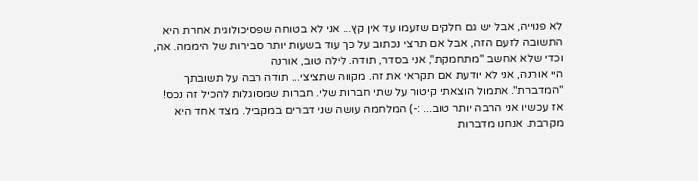לא פנוייה, אבל יש גם חלקים שזעמו עד אין קץ... אני לא בטוחה שפסיכולוגית אחרת היא התשובה לזעם הזה, אבל אם תרצי נכתוב על כך עוד בשעות יותר סבירות של היממה. אה, וכדי שלא אחשב "מתחמקת", אני בסדר, תודה. לילה טוב, אורנה
היי אורנה, אני לא יודעת אם תקראי את זה. מקווה שתציצי... תודה רבה על תשובתך "המדברת". אתמול הוצאתי קיטור על שתי חברות שלי. חברות שמסוגלות להכיל זה נכס! אז עכשיו אני הרבה יותר טוב... :-) המלחמה עושה שני דברים במקביל. מצד אחד היא מקרבת. אנחנו מדברות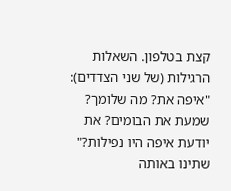קצת בטלפון. השאלות הרגילות (של שני הצדדים): "איפה את? מה שלומך? שמעת את הבומים? את יודעת איפה היו נפילות?" שתינו באותה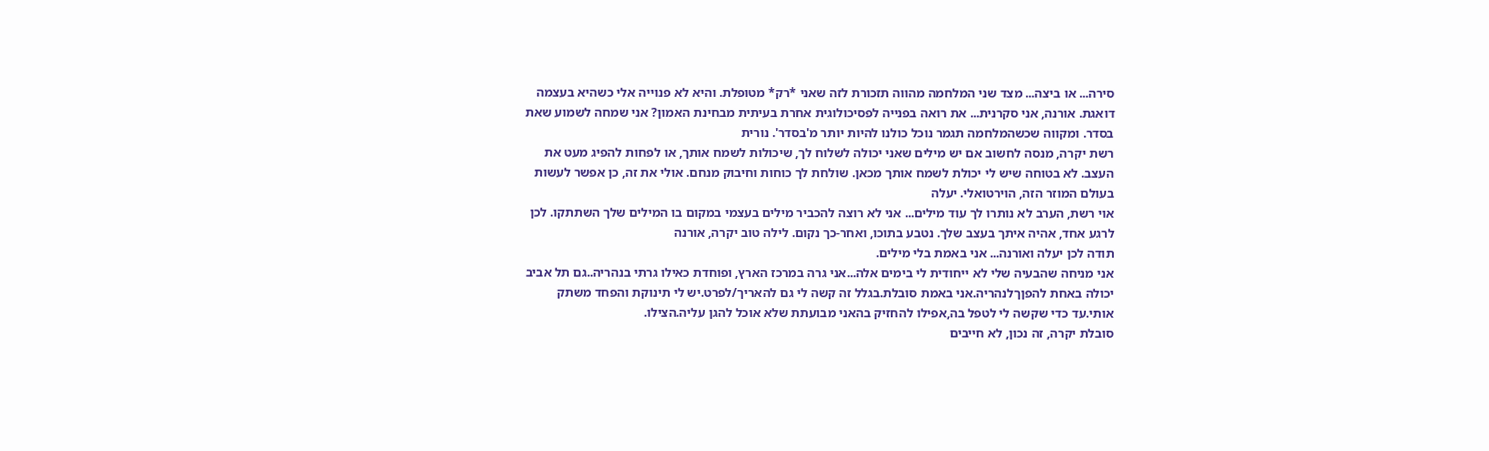סירה... או ביצה... מצד שני המלחמה מהווה תזכורת לזה שאני *רק* מטופלת. והיא לא פנוייה אלי כשהיא בעצמה דואגת. אורנה, אני סקרנית... את רואה בפנייה לפסיכולוגית אחרת בעיתית מבחינת האמון? אני שמחה לשמוע שאת בסדר. ומקווה שכשהמלחמה תגמר נוכל כולנו להיות יותר מ'בסדר'. נורית
רשת יקרה, מנסה לחשוב אם יש מילים שאני יכולה לשלוח לך, שיכולות לשמח אותך, או לפחות להפיג מעט את העצב. לא בטוחה שיש לי יכולת לשמח אותך מכאן. שולחת לך כוחות וחיבוק מנחם. אולי את זה, כן אפשר לעשות בעולם המוזר הזה, הוירטואלי. יעלה
אוי רשת, הערב לא נותרו לך עוד מילים... אני לא רוצה להכביר מילים בעצמי במקום בו המילים שלך השתתקו. לכן לרגע אחד, אהיה איתך בעצב שלך. נטבע בתוכו, ואחר-כך נקום. לילה טוב יקרה, אורנה
תודה לכן יעלה ואורנה... אני באמת בלי מילים.
אני מניחה שהבעיה שלי לא ייחודית לי בימים אלה...אני גרה במרכז הארץ, ופוחדת כאילו גרתי בנהריה..גם תל אביב יכולה באחת להפןךלנהריה.אני באמת סובלת.בגלל זה קשה לי גם להאריך/לפרט.יש לי תינוקת והפחד משתק אותי.עד כדי שקשה לי לטפל בה,אפילו להחזיק בהאני מבועתת שלא אוכל להגן עליה.הצילו.
סובלת יקרה, זה נכון, לא חייבים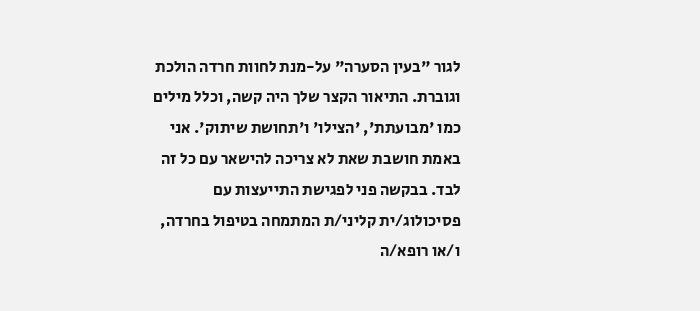לגור "בעין הסערה" על-מנת לחוות חרדה הולכת וגוברת. התיאור הקצר שלך היה קשה, וכלל מילים כמו 'מבועתת', 'הצילו' ו'תחושת שיתוק'. אני באמת חושבת שאת לא צריכה להישאר עם כל זה לבד. בבקשה פני לפגישת התייעצות עם פסיכולוג/ית קליני/ת המתמחה בטיפול בחרדה, ו/או רופא/ה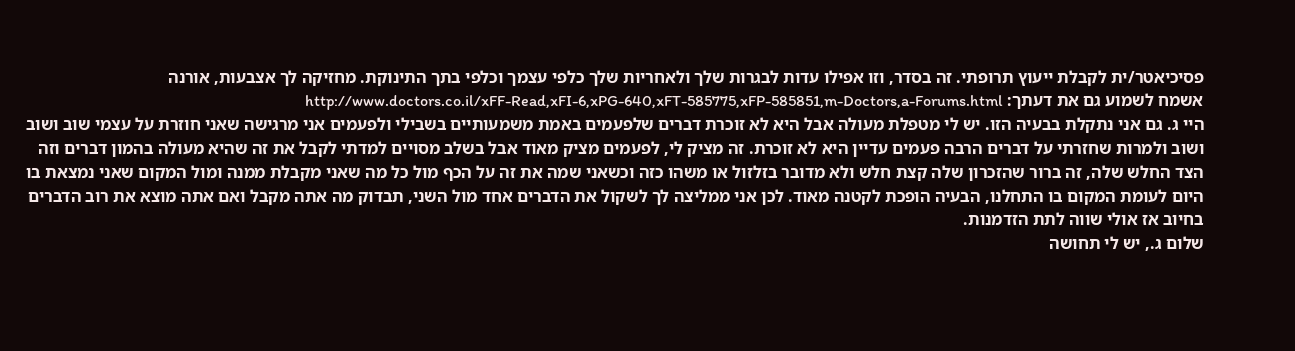פסיכיאטר/ית לקבלת ייעוץ תרופתי. זה בסדר, וזו אפילו עדות לבגרות שלך ולאחריות שלך כלפי עצמך וכלפי בתך התינוקת. מחזיקה לך אצבעות, אורנה
אשמח לשמוע גם את דעתך: http://www.doctors.co.il/xFF-Read,xFI-6,xPG-640,xFT-585775,xFP-585851,m-Doctors,a-Forums.html
היי ג. גם אני נתקלת בבעיה הזו. יש לי מטפלת מעולה אבל היא לא זוכרת דברים שלפעמים באמת משמעותיים בשבילי ולפעמים אני מרגישה שאני חוזרת על עצמי שוב ושוב ושוב ולמרות שחזרתי על דברים הרבה פעמים עדיין היא לא זוכרת. זה מציק לי, לפעמים מציק מאוד אבל בשלב מסויים למדתי לקבל את זה שהיא מעולה בהמון דברים וזה הצד החלש שלה, זה ברור שהזכרון שלה קצת חלש ולא מדובר בזלזול או משהו כזה וכשאני שמה את זה על הכף מול כל מה שאני מקבלת ממנה ומול המקום שאני נמצאת בו היום לעומת המקום בו התחלנו, הבעיה הופכת לקטנה מאוד. לכן אני ממליצה לך לשקול את הדברים אחד מול השני, תבדוק מה אתה מקבל ואם אתה מוצא את רוב הדברים בחיוב אז אולי שווה לתת הזדמנות.
שלום ג., יש לי תחושה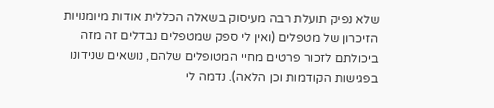שלא נפיק תועלת רבה מעיסוק בשאלה הכללית אודות מיומנויות הזיכרון של מטפלים (ואין לי ספק שמטפלים נבדלים זה מזה ביכולתם לזכור פרטים מחיי המטופלים שלהם, נושאים שנידונו בפגישות הקודמות וכן הלאה). נדמה לי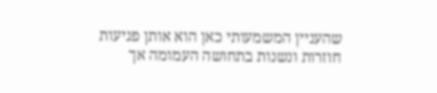שהעניין המשמעותי כאן הוא אותן פגיעות חוזרות ונשנות בתחושה העמומה אך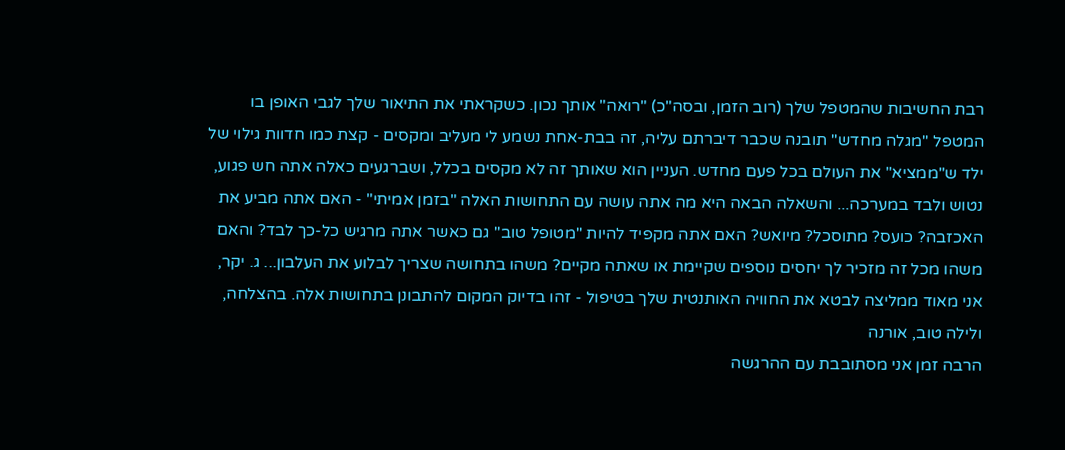רבת החשיבות שהמטפל שלך (רוב הזמן, ובסה"כ) "רואה" אותך נכון. כשקראתי את התיאור שלך לגבי האופן בו המטפל "מגלה מחדש" תובנה שכבר דיברתם עליה, זה בבת-אחת נשמע לי מעליב ומקסים - קצת כמו חדוות גילוי של ילד ש"ממציא" את העולם בכל פעם מחדש. העניין הוא שאותך זה לא מקסים בכלל, ושברגעים כאלה אתה חש פגוע, נטוש ולבד במערכה... והשאלה הבאה היא מה אתה עושה עם התחושות האלה "בזמן אמיתי" - האם אתה מביע את האכזבה? כועס? מתוסכל? מיואש? האם אתה מקפיד להיות "מטופל טוב" גם כאשר אתה מרגיש כל-כך לבד? והאם משהו מכל זה מזכיר לך יחסים נוספים שקיימת או שאתה מקיים? משהו בתחושה שצריך לבלוע את העלבון... ג. יקר, אני מאוד ממליצה לבטא את החוויה האותנטית שלך בטיפול - זהו בדיוק המקום להתבונן בתחושות אלה. בהצלחה, ולילה טוב, אורנה
הרבה זמן אני מסתובבת עם ההרגשה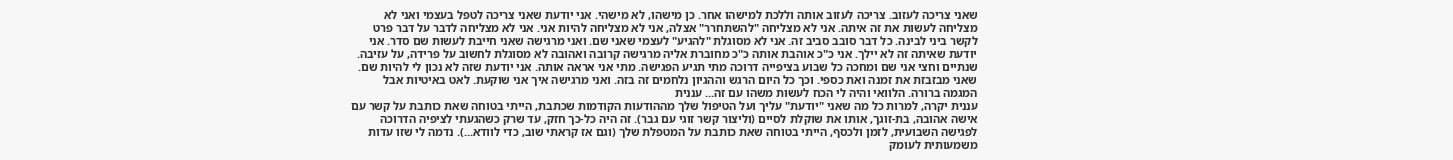שאני צריכה לעזוב. צריכה לעזוב אותה וללכת למישהו אחר. כן מישהו, לא מישהי. אני יודעת שאני צריכה לטפל בעצמי ואני לא מצליחה לעשות את זה איתה. אני לא מצליחה "להשתחרר" אצלה, אני לא מצליחה להיות אני. אני לא מצליחה לדבר על דבר פרט לקשר ביני לבינה. כל דבר סובב סביב זה. אני לא מסוגלת "להגיע" לעצמי שאני שם. ואני מרגישה שאני חייבת לעשות שם סדר. אני יודעת שאיתה זה לא יילך. אני כ"כ אוהבת אותה כ"כ מחוברת אליה מרגישה קרובה ואהובה לא מסוגלת לחשוב על פרידה, על עזיבה. שנתיים וחצי אני שם ומחכה כל שבוע בציפייה דרוכה מתי תגיע הפגישה. מתי אני אראה אותה. אני יודעת שזה לא נכון לי להיות שם. שאני מבזבזת את זמנה ואת כספי. וכך כל היום הרגש וההגיון נלחמים זה בזה. ואני מרגישה איך אני שוקעת. לאט באיטיות אבל המגמה ברורה. הלוואי והיה לי הכח לעשות משהו עם זה... עננית
עננית יקרה, למרות כל מה שאני "יודעת" עליך ועל הטיפול שלך מההודעות הקודמות שכתבת, הייתי בטוחה שאת כותבת על קשר עם אישה אהובה, בת-זוגך, אותו את שוקלת לסיים (וליצור קשר זוגי עם גבר). זה היה כל-כך חזק, עד שרק כשהגעתי לציפיה הדרוכה לפגישה השבועית, לזמן ולכסף, הייתי בטוחה שאת כותבת על המטפלת שלך (וגם אז קראתי שוב, כדי לוודא...). נדמה לי שזו עדות משמעותית לעומק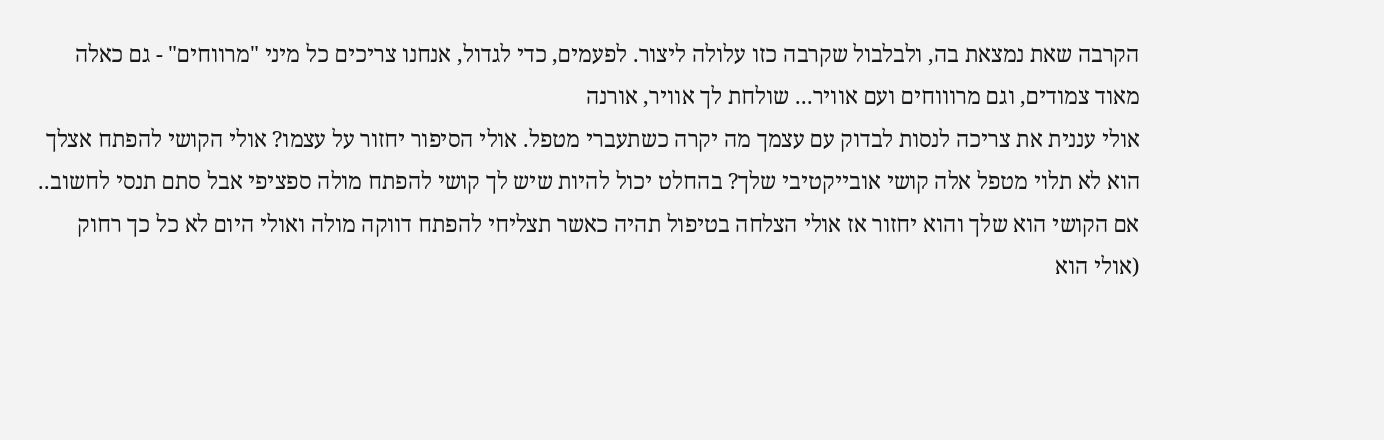הקרבה שאת נמצאת בה, ולבלבול שקרבה כזו עלולה ליצור. לפעמים, כדי לגדול, אנחנו צריכים כל מיני "מרווחים" - גם כאלה מאוד צמודים, וגם מרוווחים ועם אוויר... שולחת לך אוויר, אורנה
אולי עננית את צריכה לנסות לבדוק עם עצמך מה יקרה כשתעברי מטפל. אולי הסיפור יחזור על עצמו? אולי הקושי להפתח אצלך הוא לא תלוי מטפל אלה קושי אובייקטיבי שלך? בהחלט יכול להיות שיש לך קושי להפתח מולה ספציפי אבל סתם תנסי לחשוב.. אם הקושי הוא שלך והוא יחזור אז אולי הצלחה בטיפול תהיה כאשר תצליחי להפתח דווקה מולה ואולי היום לא כל כך רחוק (אולי הוא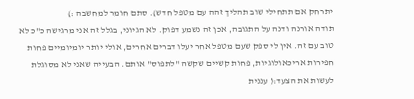יתרחק אם תתחילי שוב תהליך זהה עם מטפל חדש). סתם חומר למחשבה :)
תודה אורנה ודנה על התגובה, אכן זה נשמע דפוק. לא הגיוני, בגלל זה אני מרגישה כ"כ לא טוב עם זה. אין לי ספק שעם מטפל אחר יעלו דברים אחרים, אולי יותר יומיומיים פחות חפירות אריכאולוגיות, פחות קשיים שקשה "לתפוס" אותם. הבעייה שאני לא מסוגלת לעשות את הצעד:( עננית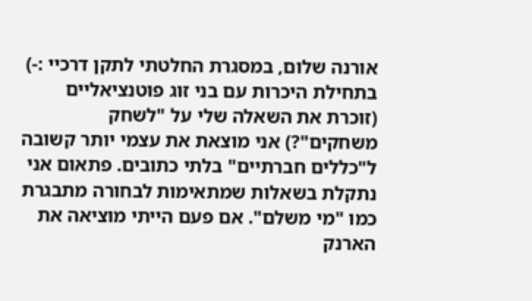אורנה שלום, במסגרת החלטתי לתקן דרכיי :-) בתחילת היכרות עם בני זוג פוטנציאליים (זוכרת את השאלה שלי על "לשחק משחקים"?) אני מוצאת את עצמי יותר קשובה ל"כללים חברתיים" בלתי כתובים. פתאום אני נתקלת בשאלות שמתאימות לבחורה מתבגרת כמו "מי משלם". אם פעם הייתי מוציאה את הארנק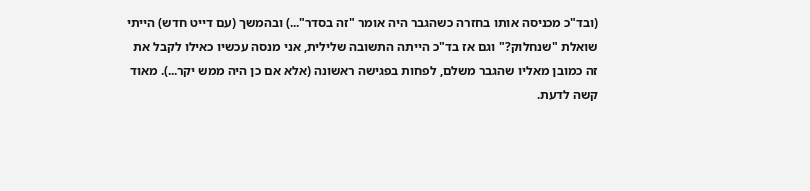(ובד"כ מכניסה אותו בחזרה כשהגבר היה אומר "זה בסדר"...) ובהמשך (עם דייט חדש) הייתי שואלת "שנחלוק?" וגם אז בד"כ הייתה התשובה שלילית, אני מנסה עכשיו כאילו לקבל את זה כמובן מאליו שהגבר משלם, לפחות בפגישה ראשונה (אלא אם כן היה ממש יקר...). מאוד קשה לדעת.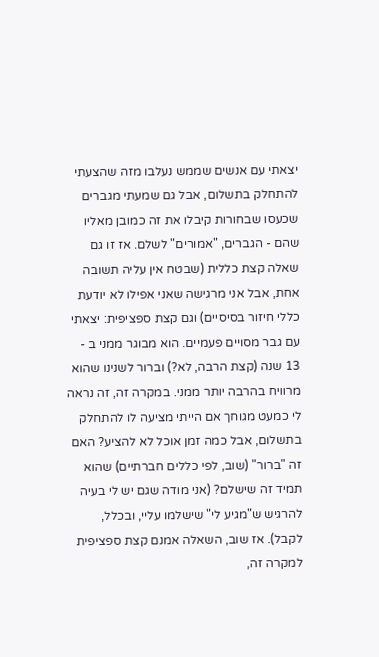יצאתי עם אנשים שממש נעלבו מזה שהצעתי להתחלק בתשלום, אבל גם שמעתי מגברים שכעסו שבחורות קיבלו את זה כמובן מאליו שהם - הגברים, "אמורים" לשלם. אז זו גם שאלה קצת כללית (שבטח אין עליה תשובה אחת, אבל אני מרגישה שאני אפילו לא יודעת כללי חיזור בסיסיים) וגם קצת ספציפית: יצאתי עם גבר מסויים פעמיים. הוא מבוגר ממני ב - 13 שנה (קצת הרבה, לא?) וברור לשנינו שהוא מרוויח בהרבה יותר ממני. במקרה זה, זה נראה לי כמעט מגוחך אם הייתי מציעה לו להתחלק בתשלום, אבל כמה זמן אוכל לא להציע? האם זה "ברור" (שוב, לפי כללים חברתיים) שהוא תמיד זה שישלם? (אני מודה שגם יש לי בעיה להרגיש ש"מגיע לי" שישלמו עליי, ובכלל, לקבל). אז שוב, השאלה אמנם קצת ספציפית למקרה זה,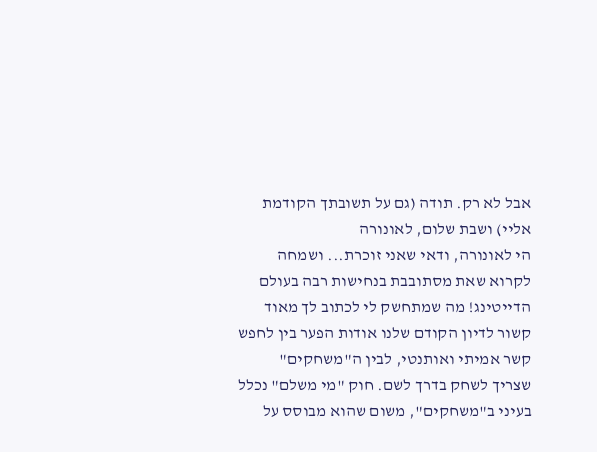אבל לא רק. תודה (גם על תשובתך הקודמת אליי) ושבת שלום, לאונורה
הי לאונורה, ודאי שאני זוכרת... ושמחה לקרוא שאת מסתובבת בנחישות רבה בעולם הדייטינג! מה שמתחשק לי לכתוב לך מאוד קשור לדיון הקודם שלנו אודות הפער בין לחפש קשר אמיתי ואותנטי, לבין ה"משחקים" שצריך לשחק בדרך לשם. חוק "מי משלם" נכלל בעיני ב"משחקים", משום שהוא מבוסס על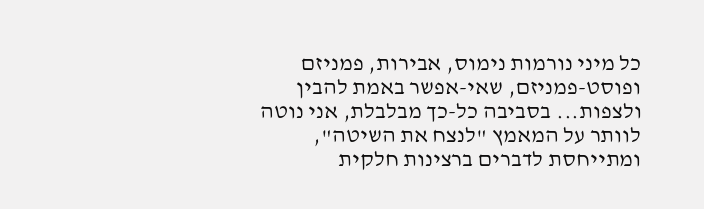כל מיני נורמות נימוס, אבירות, פמניזם ופוסט-פמניזם, שאי-אפשר באמת להבין ולצפות... בסביבה כל-כך מבלבלת, אני נוטה לוותר על המאמץ "לנצח את השיטה", ומתייחסת לדברים ברצינות חלקית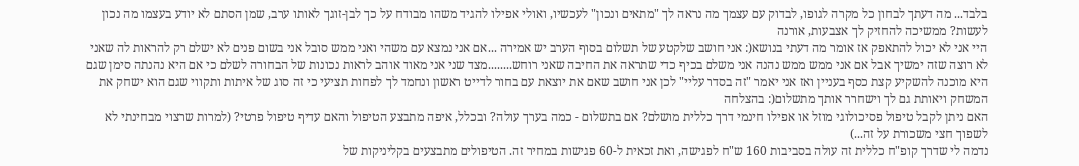בלבד... מה דעתך לבחון כל מקרה לגופו, לבדוק עם עצמך מה נראה לך "מתאים ונכון" לעכשיו, ואולי אפילו להגיד משהו מבודח על כך לבן-זוגך לאותו ערב, שמן הסתם לא יודע בעצמו מה נכון לעשות? ממשיכה להחזיק לך אצבעות, אורנה
היי אני לא יכול להתאפק אז אומר מה דעתי בנושא(: אני חושב שלקטע של תשלום בסוף הערב יש אמירה ...אם אני נמצא עם משהי ואני ממש סובל אני בשום פנים לא ישלם רק להראות לה שאני לא רוצה שזה ימשיך אבל אם אני ממש ממש נהנה אני משלם בכיף כדי שתראה את החיבה שאני רוחש........מצד שני אני מאוד אוהב לראות נכונות של הבחורה לשלם כי אם היא נהנתה סימן שגם היא מוכנה להשקיע קצת כסף בעניין ואז אני יאמר "זה בסדר עליי" לכן אני חושב שאם את יוצאת עם בחור לדייט ראשון ונחמד לך לפחות תציעי כי זה סוג של איתות ותקווי שגם הוא ישחק את המשחק ויאותת גם לך וישחרר אותך מתשלום(: בהצלחה
האם ניתן לקבל טיפול פסיכולוגי מוזל או אפילו חינמי דרך כללית מושלם? אם בתשלום - כמה בערך עולה? ובכלל, איפה מתבצע הטיפול והאם עדיף טיפול פרטי? (למרות שרצוי מבחינתי לא לשפוך חצי משכורת על זה...)
נדמה לי שדרך קופ"ח כללית זה עולה בסביבות 160 ש"ח לפגישה, ואת זכאית ל-60 פגישות במחיר זה. הטיפולים מתבצעים בקליניקות של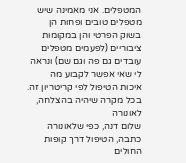המטפלים. אני מאמינה שיש מטפלים טובים ופחות הן בשוק הפרטי והן במקומות ציבוריים (לפעמים מטפלים עובדים גם פה וגם שם) ונראה לי שאי אפשר לקבוע מה איכות הטיפול לפי קריטריון זה. בכל מקרה שיהיה בהצלחה, לאונורה
שלום דנה, כפי שלאונורה כתבה, הטיפול דרך קופות החולים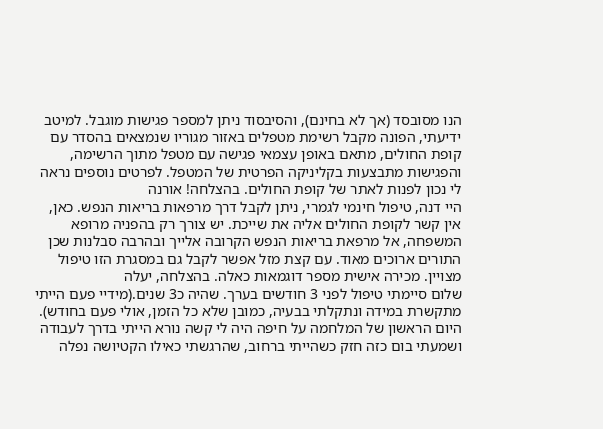הנו מסובסד (אך לא בחינם), והסיבסוד ניתן למספר פגישות מוגבל. למיטב ידיעתי, הפונה מקבל רשימת מטפלים באזור מגוריו שנמצאים בהסדר עם קופת החולים, מתאם באופן עצמאי פגישה עם מטפל מתוך הרשימה, והפגישות מתבצעות בקליניקה הפרטית של המטפל. לפרטים נוספים נראה לי נכון לפנות לאתר של קופת החולים. בהצלחה! אורנה
היי דנה, טיפול חינמי לגמרי, ניתן לקבל דרך מרפאות בריאות הנפש. כאן, אין קשר לקופת החולים אליה את שייכת. יש צורך רק בהפניה מרופא המשפחה, אל מרפאת בריאות הנפש הקרובה אלייך ובהרבה סבלנות שכן התורים ארוכים מאוד. עם קצת מזל אפשר לקבל גם במסגרת הזו טיפול מצויין. מכירה אישית מספר דוגמאות כאלה. בהצלחה, יעלה
שלום סיימתי טיפול לפני 3 חודשים בערך. שהיה כ3 שנים.(מידיי פעם הייתי מתקשרת במידה ונתקלתי בבעיה, כמובן שלא כל הזמן, אולי פעם בחודש). היום הראשון של המלחמה על חיפה היה לי קשה נורא הייתי בדרך לעבודה ושמעתי בום כזה חזק כשהייתי ברחוב, שהרגשתי כאילו הקטיושה נפלה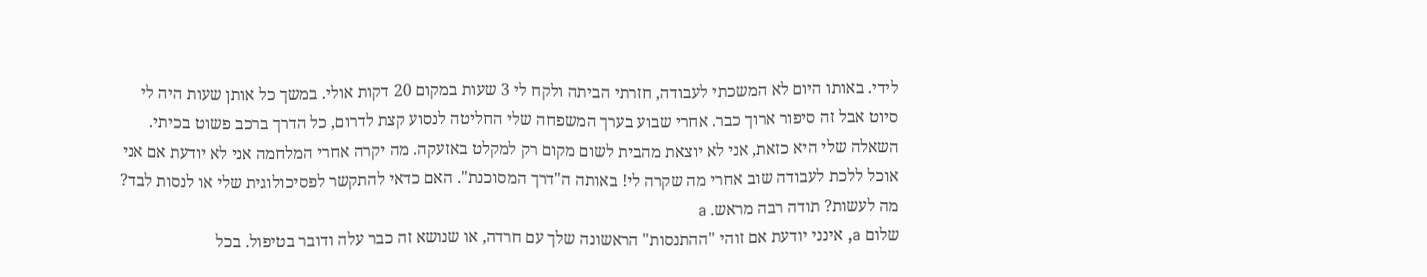לידי. באותו היום לא המשכתי לעבודה, חזרתי הביתה ולקח לי 3 שעות במקום 20 דקות אולי. במשך כל אותן שעות היה לי סיוט אבל זה סיפור ארוך כבר. אחרי שבוע בערך המשפחה שלי החליטה לנסוע קצת לדרום, כל הדרך ברכב פשוט בכיתי. השאלה שלי היא כזאת, אני לא יוצאת מהבית לשום מקום רק למקלט באזעקה. מה יקרה אחרי המלחמה אני לא יודעת אם אני אוכל ללכת לעבודה שוב אחרי מה שקרה לי! באותה ה"דרך המסוכנת". האם כדאי להתקשר לפסיכולוגית שלי או לנסות לבד? מה לעשות? תודה רבה מראש. a
שלום a, אינני יודעת אם זוהי "ההתנסות" הראשונה שלך עם חרדה, או שנושא זה כבר עלה ודובר בטיפול. בכל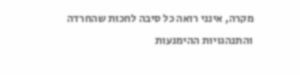מקרה, אינני רואה כל סיבה לחכות שהחרדה והתנהגויות ההימנעות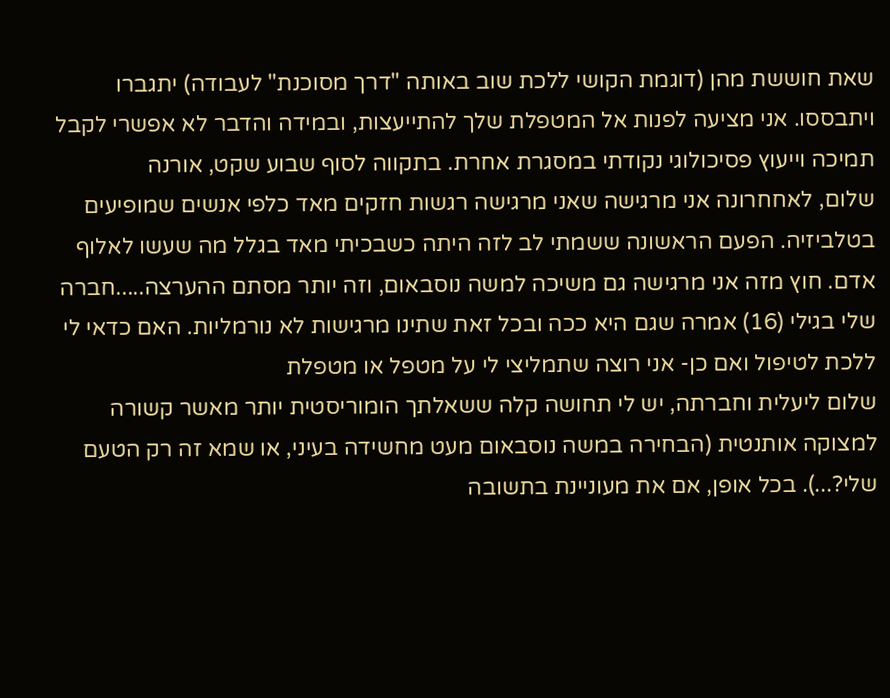שאת חוששת מהן (דוגמת הקושי ללכת שוב באותה "דרך מסוכנת" לעבודה) יתגברו ויתבססו. אני מציעה לפנות אל המטפלת שלך להתייעצות, ובמידה והדבר לא אפשרי לקבל תמיכה וייעוץ פסיכולוגי נקודתי במסגרת אחרת. בתקווה לסוף שבוע שקט, אורנה
שלום, לאחחרונה אני מרגישה שאני מרגישה רגשות חזקים מאד כלפי אנשים שמופיעים בטלביזיה. הפעם הראשונה ששמתי לב לזה היתה כשבכיתי מאד בגלל מה שעשו לאלוף אדם. חוץ מזה אני מרגישה גם משיכה למשה נוסבאום, וזה יותר מסתם ההערצה.....חברה שלי בגילי (16) אמרה שגם היא ככה ובכל זאת שתינו מרגישות לא נורמליות. האם כדאי לי ללכת לטיפול ואם כן- אני רוצה שתמליצי לי על מטפל או מטפלת
שלום ליעלית וחברתה, יש לי תחושה קלה ששאלתך הומוריסטית יותר מאשר קשורה למצוקה אותנטית (הבחירה במשה נוסבאום מעט מחשידה בעיני, או שמא זה רק הטעם שלי?...). בכל אופן, אם את מעוניינת בתשובה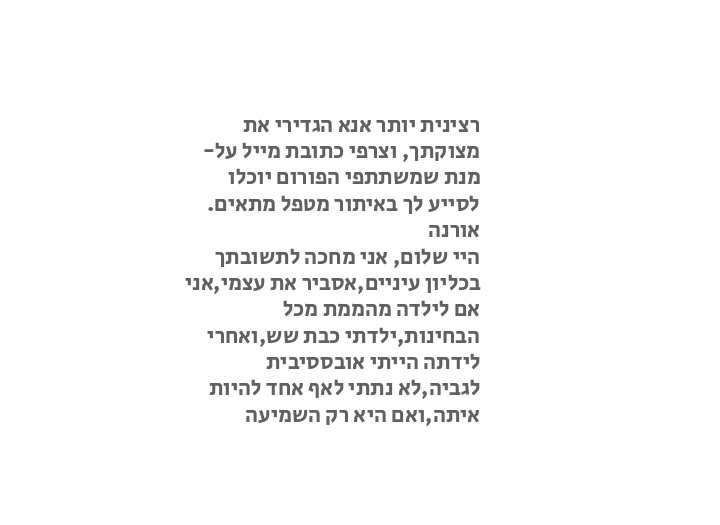רצינית יותר אנא הגדירי את מצוקתך, וצרפי כתובת מייל על-מנת שמשתתפי הפורום יוכלו לסייע לך באיתור מטפל מתאים. אורנה
היי שלום, אני מחכה לתשובתך בכליון עיניים,אסביר את עצמי,אני אם לילדה מהממת מכל הבחינות,ילדתי כבת שש,ואחרי לידתה הייתי אובססיבית לגביה,לא נתתי לאף אחד להיות איתה,ואם היא רק השמיעה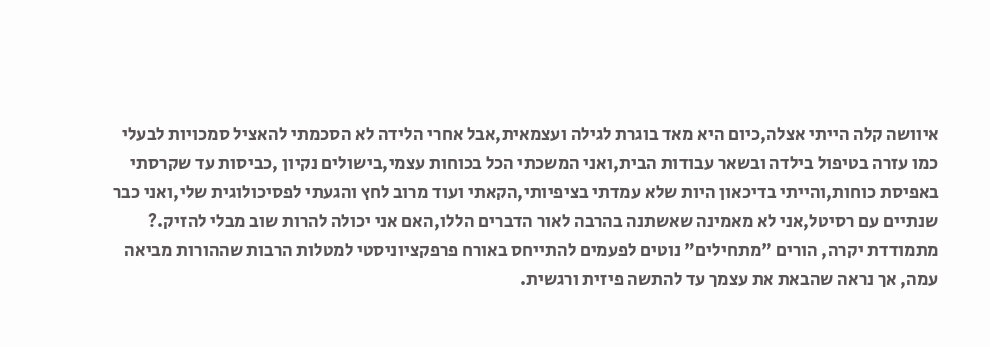איוושה קלה הייתי אצלה,כיום היא מאד בוגרת לגילה ועצמאית,אבל אחרי הלידה לא הסכמתי להאציל סמכויות לבעלי כמו עזרה בטיפול בילדה ובשאר עבודות הבית,ואני המשכתי הכל בכוחות עצמי,בישולים נקיון ,כביסות עד שקרסתי באפיסת כוחות,והייתי בדיכאון היות שלא עמדתי בציפיותי,הקאתי ועוד מרוב לחץ והגעתי לפסיכולוגית שלי,ואני כבר שנתיים עם רסיטל,אני לא מאמינה שאשתנה בהרבה לאור הדברים הללו,האם אני יכולה להרות שוב מבלי להזיק.?
מתמודדת יקרה, הורים "מתחילים" נוטים לפעמים להתייחס באורח פרפקציוניסטי למטלות הרבות שההורות מביאה עמה, אך נראה שהבאת את עצמך עד להתשה פיזית ורגשית.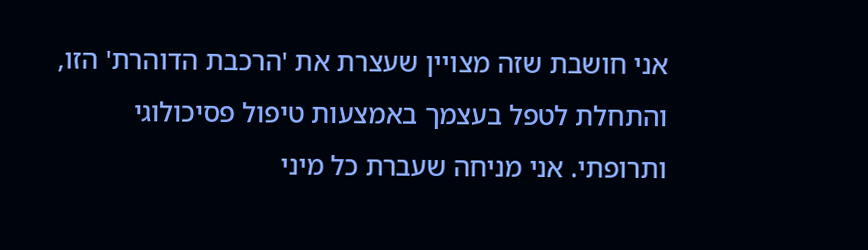אני חושבת שזה מצויין שעצרת את 'הרכבת הדוהרת' הזו, והתחלת לטפל בעצמך באמצעות טיפול פסיכולוגי ותרופתי. אני מניחה שעברת כל מיני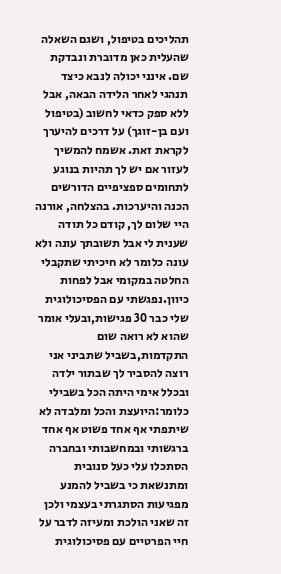תהליכים בטיפול, ושגם השאלה שהעלית כאן מדוברת ונבדקת שם. אינני יכולה לנבא כיצד תנהגי לאחר הלידה הבאה, אבל ללא ספק כדאי לחשוב (בטיפול ועם בן-זוגך) על דרכים להיערך לקראת זאת. אשמח להמשיך לעזור אם יש לך תהיות בנוגע לתחומים ספציפיים הדורשים הכנה והיערכות. בהצלחה, אורנה
היי שלום לך, קודם כל תודה שענית לי אבל תשובתך עונה ולא עונה כלומר לא חיכיתי שתקבלי החלטה במקומי אבל לפחות כיוון.נפגשתי עם הפסיכולוגית שלי כבר 30 פגישות,ובעלי אומר שהוא לא רואה שום התקדמות,בשביל שתביני אני רוצה להסביר לך שבתור ילדה ובכלל אימי היתה הכל בשבילי כלומר:היועצת והכל ומלבדה לא שיתפתי אף אחד פשוט אף אחד ברגשותי ובמחשבותי ובחברה הסתכלו עלי כעל סנובית ומתנשאת כי בשביל להמנע מפגיעות הסתגרתי בעצמי ולכן זה שאני הולכת ומעיזה לדבר על חיי הפרטיים עם פסיכולוגית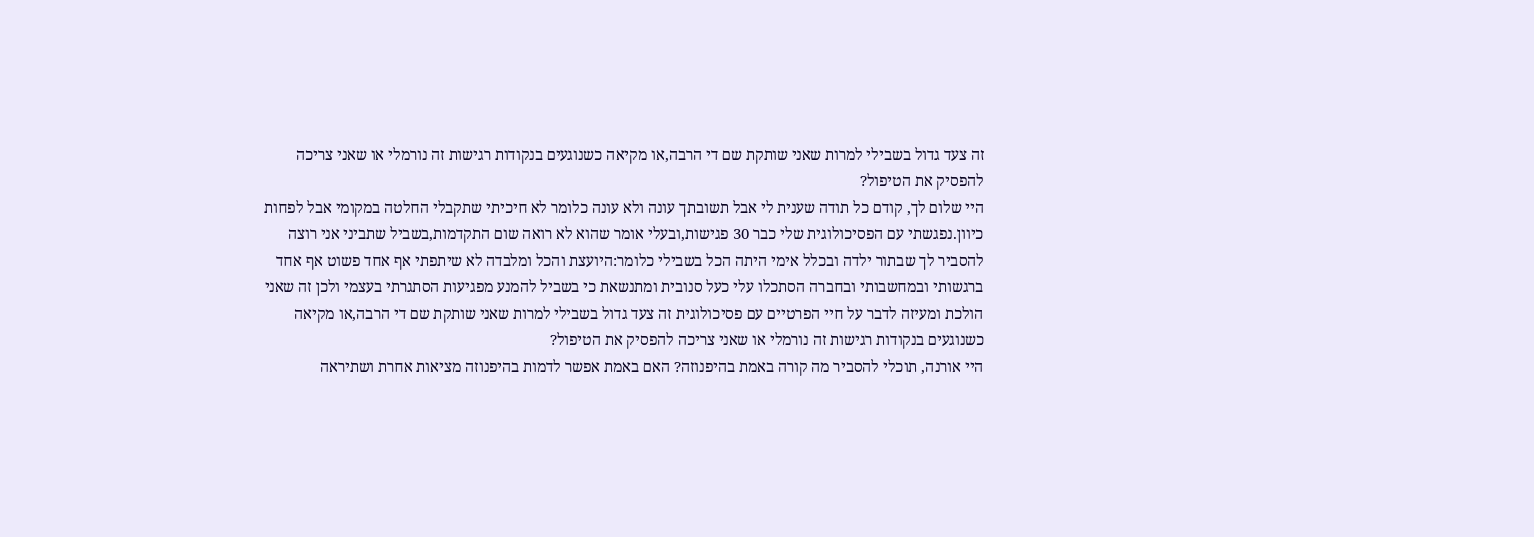זה צעד גדול בשבילי למרות שאני שותקת שם די הרבה,או מקיאה כשנוגעים בנקודות רגישות זה נורמלי או שאני צריכה להפסיק את הטיפול?
היי שלום לך, קודם כל תודה שענית לי אבל תשובתך עונה ולא עונה כלומר לא חיכיתי שתקבלי החלטה במקומי אבל לפחות כיוון.נפגשתי עם הפסיכולוגית שלי כבר 30 פגישות,ובעלי אומר שהוא לא רואה שום התקדמות,בשביל שתביני אני רוצה להסביר לך שבתור ילדה ובכלל אימי היתה הכל בשבילי כלומר:היועצת והכל ומלבדה לא שיתפתי אף אחד פשוט אף אחד ברגשותי ובמחשבותי ובחברה הסתכלו עלי כעל סנובית ומתנשאת כי בשביל להמנע מפגיעות הסתגרתי בעצמי ולכן זה שאני הולכת ומעיזה לדבר על חיי הפרטיים עם פסיכולוגית זה צעד גדול בשבילי למרות שאני שותקת שם די הרבה,או מקיאה כשנוגעים בנקודות רגישות זה נורמלי או שאני צריכה להפסיק את הטיפול?
היי אורנה, תוכלי להסביר מה קורה באמת בהיפנוזה? האם באמת אפשר לדמות בהיפנוזה מציאות אחרת ושתיראה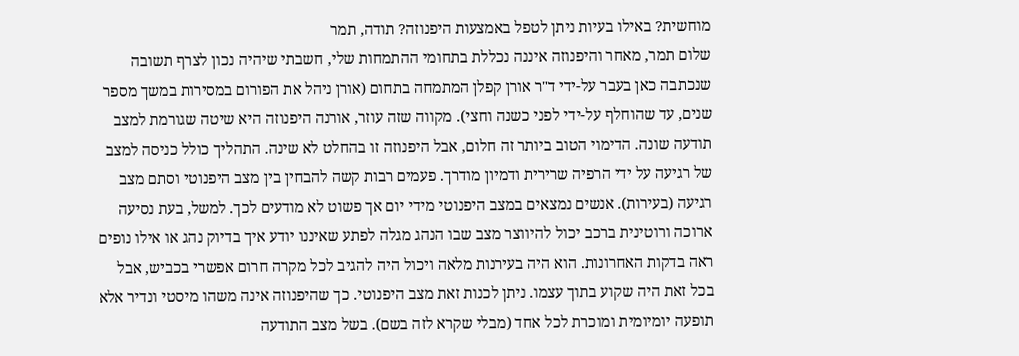מוחשית? באילו בעיות ניתן לטפל באמצעות היפנוזה? תודה, תמר
שלום תמר, מאחר והיפנוזה איננה נכללת בתחומי ההתמחות שלי, חשבתי שיהיה נכון לצרף תשובה שנכתבה כאן בעבר על-ידי ד"ר אורן קפלן המתמחה בתחום (אורן ניהל את הפורום במסירות במשך מספר שנים, עד שהוחלף על-ידי לפני כשנה וחצי). מקווה שזה עוזר, אורנה היפנוזה היא שיטה שגורמת למצב תודעה שונה. הדימוי הטוב ביותר זה חלום, אבל היפנוזה זו בהחלט לא שינה. התהליך כולל כניסה למצב של רגיעה על ידי הרפיה שרירית ודמיון מודרך. פעמים רבות קשה להבחין בין מצב היפנוטי וסתם מצב רגיעה (בעירות). אנשים נמצאים במצב היפנוטי מידי יום אך פשוט לא מודעים לכך. למשל, בעת נסיעה ארוכה ורוטינית ברכב יכול להיווצר מצב שבו הנהג מגלה לפתע שאיננו יודע איך בדיוק נהג או אילו נופים ראה בדקות האחרונות. הוא היה בעירנות מלאה ויכול היה להגיב לכל מקרה חרום אפשרי בכביש, אבל בכל זאת היה שקוע בתוך עצמו. ניתן לכנות זאת מצב היפנוטי. כך שהיפנוזה אינה משהו מיסטי ונדיר אלא תופעה יומיומית ומוכרת לכל אחד (מבלי שקרא לזה בשם). בשל מצב התודעה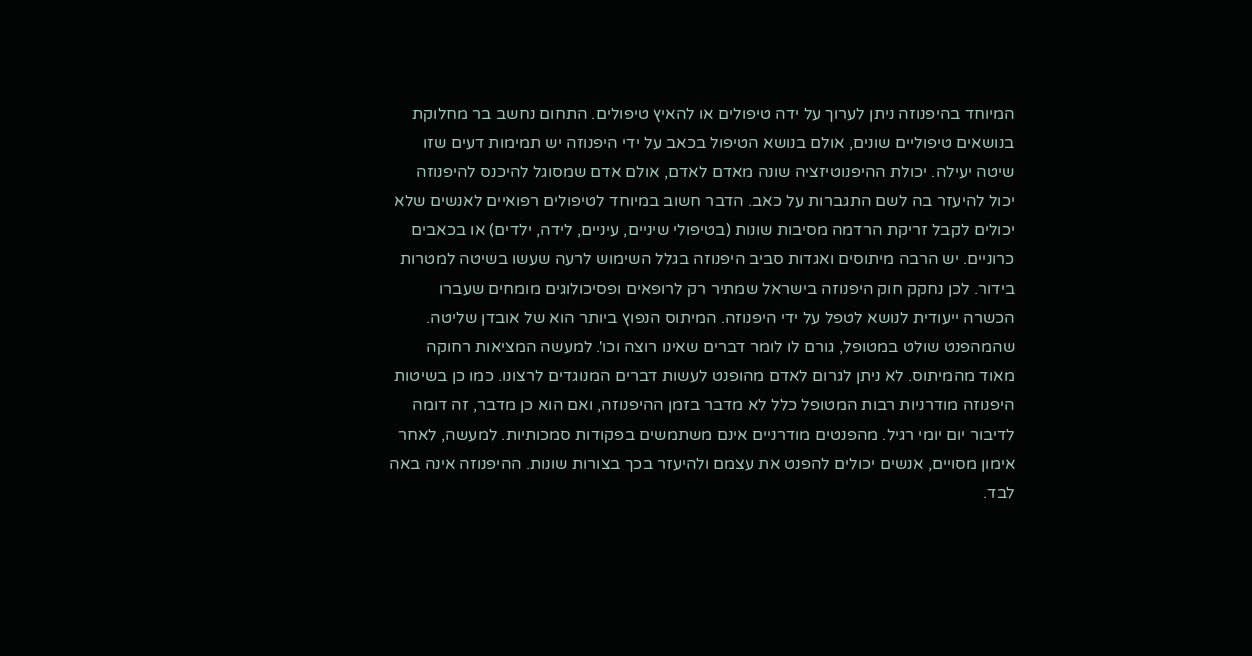המיוחד בהיפנוזה ניתן לערוך על ידה טיפולים או להאיץ טיפולים. התחום נחשב בר מחלוקת בנושאים טיפוליים שונים, אולם בנושא הטיפול בכאב על ידי היפנוזה יש תמימות דעים שזו שיטה יעילה. יכולת ההיפנוטיזציה שונה מאדם לאדם, אולם אדם שמסוגל להיכנס להיפנוזה יכול להיעזר בה לשם התגברות על כאב. הדבר חשוב במיוחד לטיפולים רפואיים לאנשים שלא יכולים לקבל זריקת הרדמה מסיבות שונות (בטיפולי שיניים, עיניים, לידה, ילדים) או בכאבים כרוניים. יש הרבה מיתוסים ואגדות סביב היפנוזה בגלל השימוש לרעה שעשו בשיטה למטרות בידור. לכן נחקק חוק היפנוזה בישראל שמתיר רק לרופאים ופסיכולוגים מומחים שעברו הכשרה ייעודית לנושא לטפל על ידי היפנוזה. המיתוס הנפוץ ביותר הוא של אובדן שליטה. שהמהפנט שולט במטופל, גורם לו לומר דברים שאינו רוצה וכו'. למעשה המציאות רחוקה מאוד מהמיתוס. לא ניתן לגרום לאדם מהופנט לעשות דברים המנוגדים לרצונו. כמו כן בשיטות היפנוזה מודרניות רבות המטופל כלל לא מדבר בזמן ההיפנוזה, ואם הוא כן מדבר, זה דומה לדיבור יום יומי רגיל. מהפנטים מודרניים אינם משתמשים בפקודות סמכותיות. למעשה, לאחר אימון מסויים, אנשים יכולים להפנט את עצמם ולהיעזר בכך בצורות שונות. ההיפנוזה אינה באה לבד.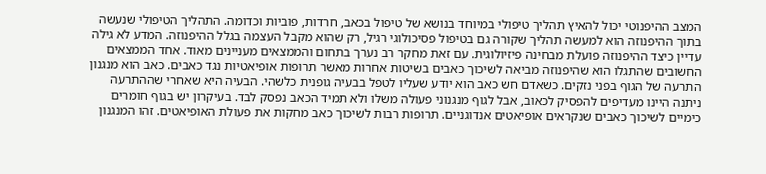המצב ההיפנוטי יכול להאיץ תהליך טיפולי במיוחד בנושא של טיפול בכאב, חרדות, פוביות וכדומה. התהליך הטיפולי שנעשה בתוך ההיפנוזה הוא למעשה תהליך שקורה גם בטיפול פסיכולוגי רגיל, רק שהוא מקבל העצמה בגלל ההיפנוזה. המדע לא גילה עדיין כיצד ההיפנוזה פועלת מבחינה פיזיולוגית. עם זאת מחקר רב נערך בתחום והממצאים מעניינים מאוד. אחד הממצאים החשובים שהתגלו הוא שהיפנוזה מביאה לשיכוך כאבים בשיטות אחרות מאשר תרופות אופיאטיות נגד כאבים. כאב הוא מנגנון התרעה של הגוף בפני נזקים. כשאדם חש כאב הוא יודע שעליו לטפל בבעיה גופנית כלשהי. הבעיה היא שאחרי שההתרעה ניתנה היינו מעדיפים להפסיק לכאוב, אבל לגוף מנגנוני פעולה משלו ולא תמיד הכאב נפסק לבד. בעיקרון יש בגוף חומרים כימיים לשיכוך כאבים שנקראים אופיאטים אנדוגניים. תרופות רבות לשיכוך כאב מחקות את פעולת האופיאטים. זהו המנגנון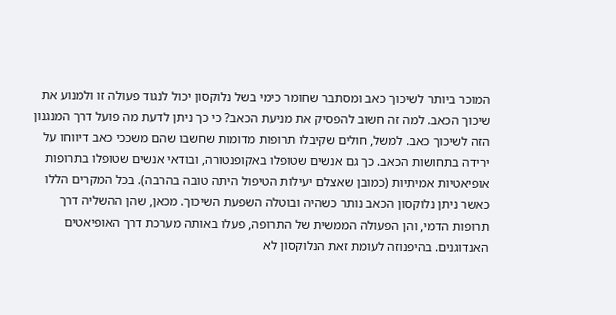המוכר ביותר לשיכוך כאב ומסתבר שחומר כימי בשל נלוקסון יכול לנגוד פעולה זו ולמנוע את שיכוך הכאב. למה זה חשוב להפסיק את מניעת הכאב? כי כך ניתן לדעת מה פועל דרך המנגנון הזה לשיכוך כאב. למשל, חולים שקיבלו תרופות מדומות שחשבו שהם משככי כאב דיווחו על ירידה בתחושות הכאב. כך גם אנשים שטופלו באקופנטורה, ובודאי אנשים שטופלו בתרופות אופיאטיות אמיתיות (כמובן שאצלם יעילות הטיפול היתה טובה בהרבה). בכל המקרים הללו כאשר ניתן נלוקסון הכאב נותר כשהיה ובוטלה השפעת השיכוך. מכאן, שהן ההשליה דרך תרופות הדמי, והן הפעולה הממשית של התרופה, פעלו באותה מערכת דרך האופיאטים האנדוגנים. בהיפנוזה לעומת זאת הנלוקסון לא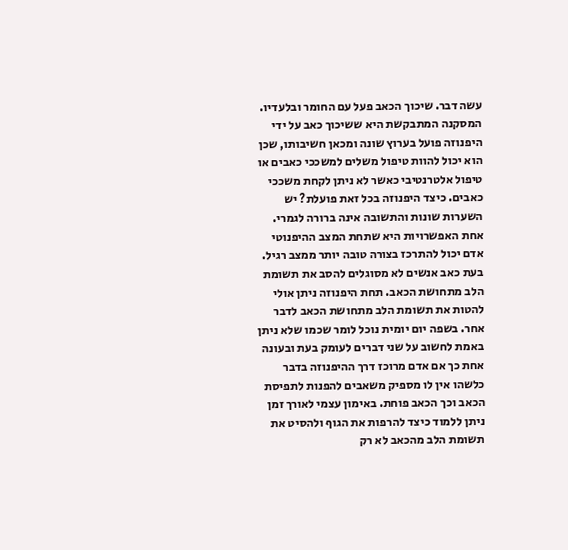עשה דבר. שיכוך הכאב פעל עם החומר ובלעדיו. המסקנה המתבקשת היא ששיכוך כאב על ידי היפנוזה פועל בערוץ שונה ומכאן חשיבותו, שכן הוא יכול להוות טיפול משלים למשככי כאבים או טיפול אלטרנטיבי כאשר לא ניתן לקחת משככי כאבים. כיצד היפנוזה בכל זאת פועלת? יש השערות שונות והתשובה אינה ברורה לגמרי. אחת האפשרויות היא שתחת המצב ההיפנוטי אדם יכול להתרכז בצורה טובה יותר ממצב רגיל. בעת כאב אנשים לא מסוגלים להסב את תשומת הלב מתחושת הכאב. תחת היפנוזה ניתן אולי להטות את תשומת הלב מתחושת הכאב לדבר אחר. בשפה יום יומית נוכל לומר שכמו שלא ניתן באמת לחשוב על שני דברים לעומק בעת ובעונה אחת כך אם אדם מרוכז דרך ההיפנוזה בדבר כלשהו אין לו מספיק משאבים להפנות לתפיסת הכאב וכך הכאב פוחת. באימון עצמי לאורך זמן ניתן ללמוד כיצד להרפות את הגוף ולהסיט את תשומת הלב מהכאב לא רק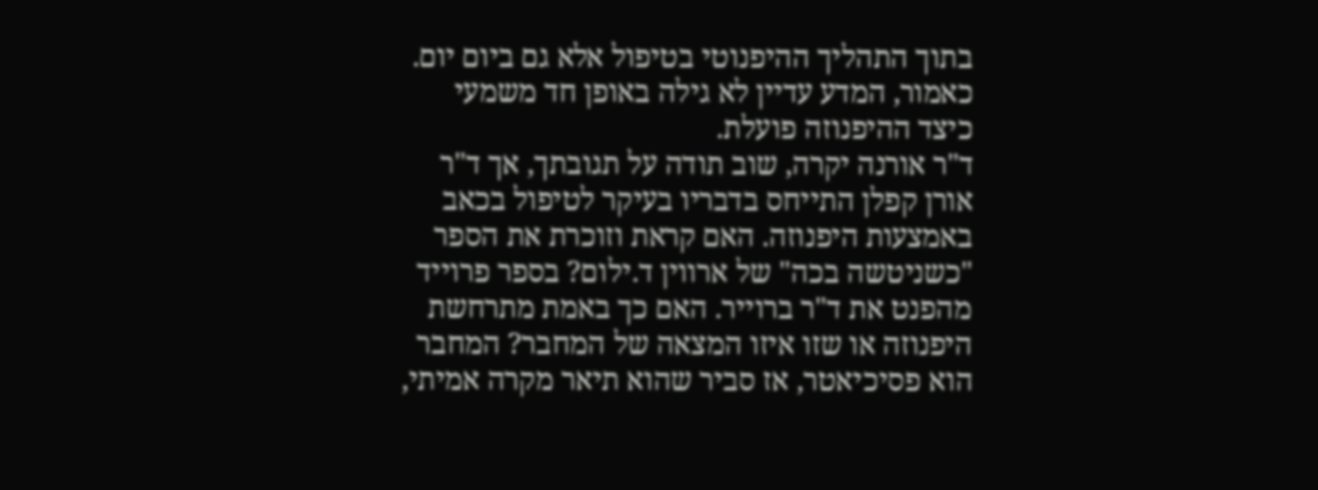בתוך התהליך ההיפנוטי בטיפול אלא גם ביום יום. כאמור, המדע עדיין לא גילה באופן חד משמעי כיצד ההיפנוזה פועלת.
ד"ר אורנה יקרה, שוב תודה על תגובתך, אך ד"ר אורן קפלן התייחס בדבריו בעיקר לטיפול בכאב באמצעות היפנוזה. האם קראת וזוכרת את הספר "כשניטשה בכה" של ארווין ד.ילום? בספר פרוייד מהפנט את ד"ר ברוייר. האם כך באמת מתרחשת היפנוזה או שזו איזו המצאה של המחבר? המחבר הוא פסיכיאטר, אז סביר שהוא תיאר מקרה אמיתי,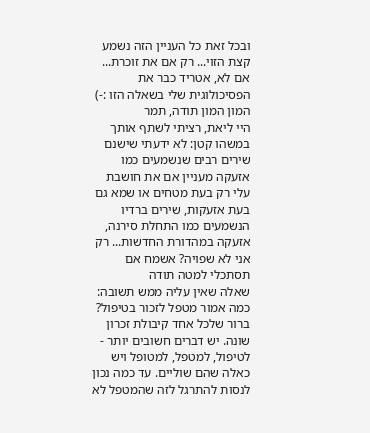ובכל זאת כל העניין הזה נשמע קצת הזוי... רק אם את זוכרת... אם לא, אטריד כבר את הפסיכולוגית שלי בשאלה הזו :-) המון המון תודה, תמר
היי ליאת, רציתי לשתף אותך במשהו קטן: לא ידעתי שישנם שירים רבים שנשמעים כמו אזעקה מעניין אם את חושבת עלי רק בעת מטחים או שמא גם בעת אזעקות, שירים ברדיו הנשמעים כמו התחלת סירנה, אזעקה במהדורת החדשות... רק אני לא שפויה? אשמח אם תסתכלי למטה תודה
שאלה שאין עליה ממש תשובה: כמה אמור מטפל לזכור בטיפול? ברור שלכל אחד קיבולת זכרון שונה. יש דברים חשובים יותר - לטיפול, למטפל, למטופל ויש כאלה שהם שוליים. עד כמה נכון לנסות להתרגל לזה שהמטפל לא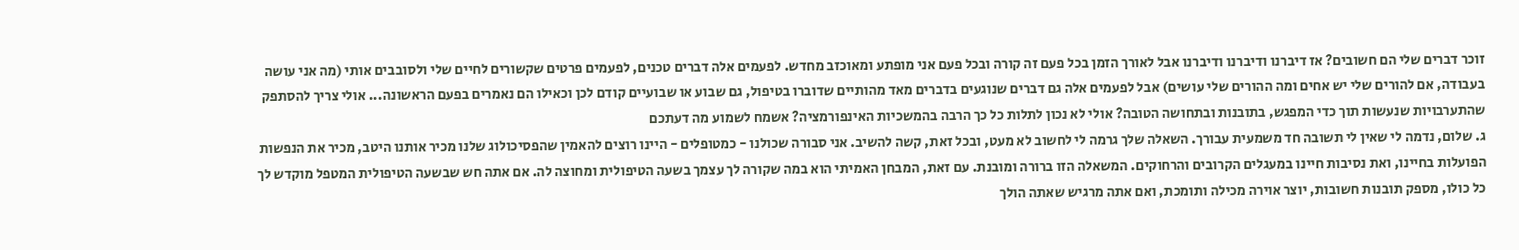זוכר דברים שלי הם חשובים? אז דיברנו ודיברנו ודיברנו אבל לאורך הזמן בכל פעם זה קורה ובכל פעם אני מופתע ומאוכזב מחדש. לפעמים אלה דברים טכנים, לפעמים פרטים שקשורים לחיים שלי ולסובבים אותי (מה אני עושה בעבודה, אם להורים שלי יש אחים ומה ההורים שלי עושים) אבל לפעמים אלה גם דברים שנוגעים בדברים מאד מהותיים שדוברו בטיפול, גם שבוע או שבועיים קודם לכן וכאילו הם נאמרים בפעם הראשונה... אולי צריך להסתפק שהתערבויות שנעשות תוך כדי המפגש, בתובנות ובתחושה הטובה? אולי לא נכון לתלות כל כך הרבה בהמשכיות האינפורמציה? אשמח לשמוע מה דעתכם
ג. שלום, נדמה לי שאין לי תשובה חד משמעית עבורך. השאלה שלך גרמה לי לחשוב לא מעט, ובכל זאת, קשה להשיב. אני סבורה שכולנו - כמטופלים - היינו רוצים להאמין שהפסיכולוג שלנו מכיר אותנו היטב, מכיר את הנפשות הפועלות בחיינו, ואת נסיבות חיינו במעגלים הקרובים והרחוקים. המשאלה הזו ברורה ומובנת. עם זאת, המבחן האמיתי הוא במה שקורה לך עצמך בשעה הטיפולית ומחוצה לה. אם אתה חש שבשעה הטיפולית המטפל מוקדש לך כל כולו, מספק תובנות חשובות, יוצר אוירה מכילה ותומכת, ואם אתה מרגיש שאתה הולך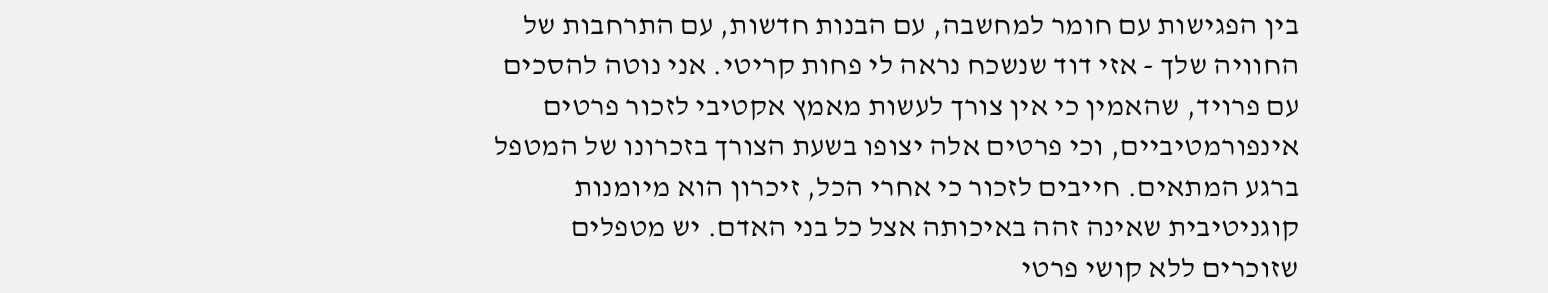בין הפגישות עם חומר למחשבה, עם הבנות חדשות, עם התרחבות של החוויה שלך - אזי דוד שנשכח נראה לי פחות קריטי. אני נוטה להסכים עם פרויד, שהאמין כי אין צורך לעשות מאמץ אקטיבי לזכור פרטים אינפורמטיביים, וכי פרטים אלה יצופו בשעת הצורך בזכרונו של המטפל ברגע המתאים. חייבים לזכור כי אחרי הכל, זיכרון הוא מיומנות קוגניטיבית שאינה זהה באיכותה אצל כל בני האדם. יש מטפלים שזוכרים ללא קושי פרטי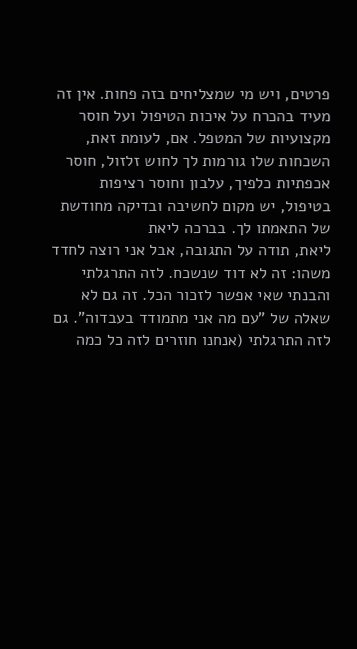פרטים, ויש מי שמצליחים בזה פחות. אין זה מעיד בהכרח על איכות הטיפול ועל חוסר מקצועיות של המטפל. אם, לעומת זאת, השכחות שלו גורמות לך לחוש זלזול, חוסר אכפתיות כלפיך, עלבון וחוסר רציפות בטיפול, יש מקום לחשיבה ובדיקה מחודשת של התאמתו לך. בברכה ליאת
ליאת, תודה על התגובה, אבל אני רוצה לחדד משהו: זה לא דוד שנשכח. לזה התרגלתי והבנתי שאי אפשר לזכור הכל. זה גם לא שאלה של "עם מה אני מתמודד בעבדוה". גם לזה התרגלתי (אנחנו חוזרים לזה כל כמה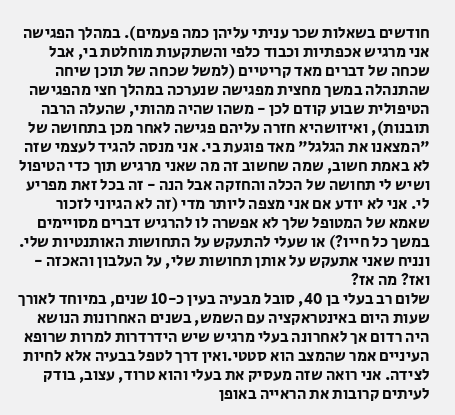חודשים בשאלות שכר עניתי עליהן כמה פעמים). במהלך הפגישה אני מרגיש אכפתיות וכבוד כלפי והשתקעות מוחלטת בי, אבל שכחה של דברים מאד קריטיים (למשל שכחה של תוכן שיחה שהתנהלה במשך מחצית מפגישה שנערכה במהלך חצי מהפגישה הטיפולית שבוע קודם לכן - משהו שהיה מהותי, שהעלה הרבה תובנות), ואיזושהיא חזרה עליהם פגישה לאחר מכן בתחושה של "המצאנו את הגלגל" מאד פוגעת בי. אני מנסה להגיד לעצמי שזה לא באמת חשוב, שמה שחשוב זה מה שאני מרגיש תוך כדי הטיפול ושיש לי תחושה של הכלה והחזקה אבל הנה - זה בכל זאת מפריע לי. אני לא יודע אם אני מצפה ליותר מדי (זה לא הגיוני לזכור שאמא של המטופל שלך לא אפשרה לו להרגיש דברים מסויימים במשך כל חייו?) או שעלי להתעקש על התחושות האותנטיות שלי. ונניח שאני אתעקש על אותן תחושות שלי, על העלבון והאכזה - ואז? מה אז?
שלום רב בעלי בן 40, סובל מבעיה בעין כ-10 שנים, במיוחד לאורך שעות היום באינטראקציה עם השמש, בשנים האחרונות הנושא היה רדום אך לאחרונה בעלי מרגיש שיש הידרדרות למרות שרופא העיניים אמר שהמצב הוא סטטי.ואין דרך לטפל בבעיה אלא לחיות לצידה. אני רואה שזה מעסיק את בעלי והוא טרוד, עצוב, בודק לעיתים קרובות את הראייה באופן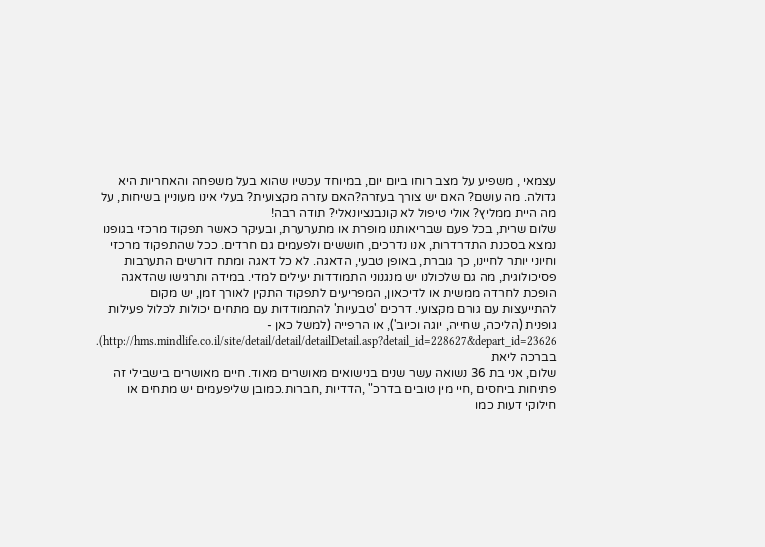עצמאי , משפיע על מצב רוחו ביום יום, במיוחד עכשיו שהוא בעל משפחה והאחריות היא גדולה. מה עושם? האם יש צורך בעזרה?האם עזרה מקצועית? בעלי אינו מעוניין בשיחות, על מה היית ממליץ? אולי טיפול לא קונבנציונאלי? תודה רבה!
שלום שרית, בכל פעם שבריאותנו מופרת או מתערערת, ובעיקר כאשר תפקוד מרכזי בגופנו נמצא בסכנת התדרדרות, אנו נדרכים, חוששים ולפעמים גם חרדים. ככל שהתפקוד מרכזי וחיוני יותר לחיינו, כך גוברת, באופן טבעי, הדאגה. לא כל דאגה ומתח דורשים התערבות פסיכולוגית, מה גם שלכולנו יש מנגנוני התמודדות יעילים למדי. במידה ותרגישו שהדאגה הופכת לחרדה ממשית או לדיכאון, המפריעים לתפקוד התקין לאורך זמן, יש מקום להתייעצות עם גורם מקצועי. דרכים 'טבעיות' להתמודדות עם מתחים יכולות לכלול פעילות גופנית (הליכה, שחייה, יוגה וכיוב'), או הרפייה (למשל כאן - http://hms.mindlife.co.il/site/detail/detail/detailDetail.asp?detail_id=228627&depart_id=23626). בברכה ליאת
שלום, אני בת 36 נשואה עשר שנים בנישואים מאושרים מאוד. חיים מאושרים בישבילי זה פתיחות ביחסים ,חיי מין טובים בדרכ" ,הדדיות ,חברות.כמובן שליפעמים יש מתחים או חילוקי דעות כמו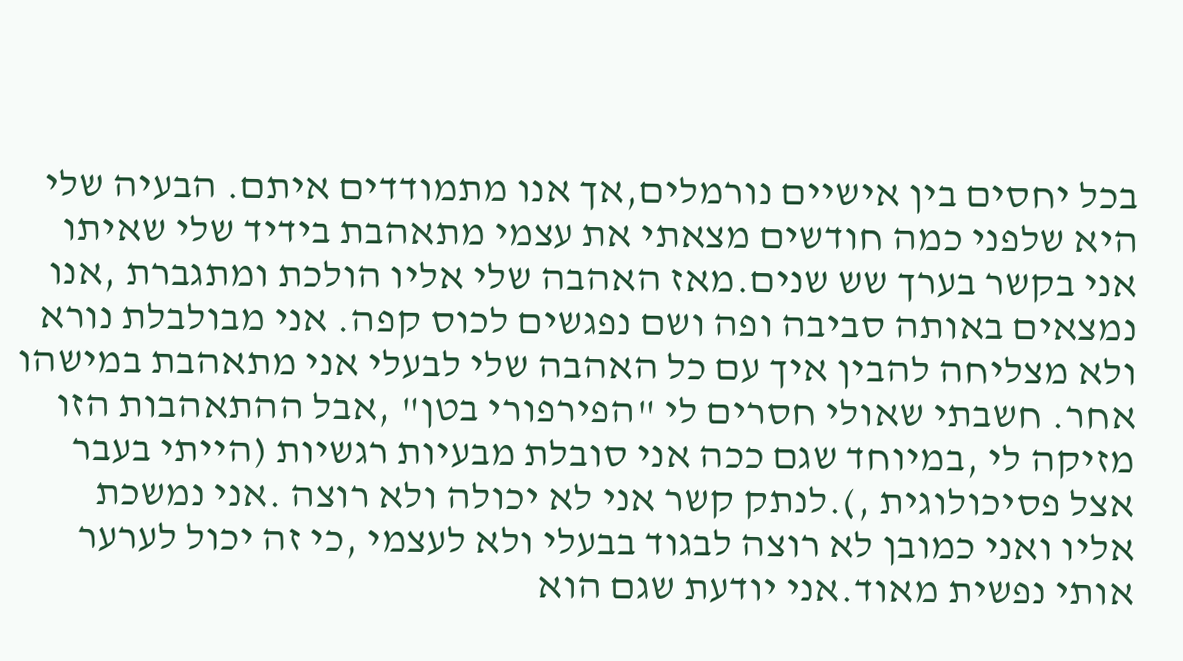בכל יחסים בין אישיים נורמלים,אך אנו מתמודדים איתם. הבעיה שלי היא שלפני כמה חודשים מצאתי את עצמי מתאהבת בידיד שלי שאיתו אני בקשר בערך שש שנים.מאז האהבה שלי אליו הולכת ומתגברת ,אנו נמצאים באותה סביבה ופה ושם נפגשים לכוס קפה. אני מבולבלת נורא ולא מצליחה להבין איך עם כל האהבה שלי לבעלי אני מתאהבת במישהו אחר. חשבתי שאולי חסרים לי "הפירפורי בטן" ,אבל ההתאהבות הזו מזיקה לי ,במיוחד שגם ככה אני סובלת מבעיות רגשיות (הייתי בעבר אצל פסיכולוגית ,).לנתק קשר אני לא יכולה ולא רוצה .אני נמשכת אליו ואני כמובן לא רוצה לבגוד בבעלי ולא לעצמי ,כי זה יכול לערער אותי נפשית מאוד.אני יודעת שגם הוא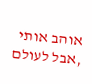אוהב אותי ,אבל לעולם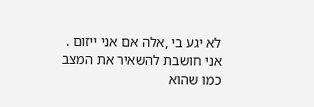לא יגע בי ,אלה אם אני ייזום . אני חושבת להשאיר את המצב כמו שהוא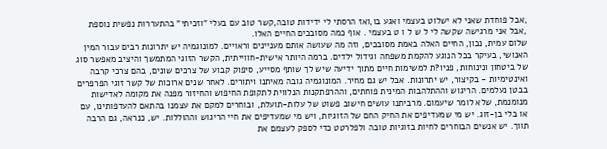,אבל פוחדת שאני לא ישלוט בעצמי ואגע בו,ואז הרסתי לי ידידות טובה,קשר טוב עם בעלי "וזכיתי" בהתעררות נפשית נוספת ,אבל אני מרגישה שקשה לי ל ש ל ו ט בעצמי . אוף כמה מסובכים החיים האלו.
שלום עמית, נכון, החיים האלה באמת מסובכים, וזה מה שעושה אותם מעניינים וראויים. למונוגמיה יש יתרונות רבים עבור המין האנושי, בעיקר בכל הנוגע להקמת משפחה וגידול ילדים. ברמה היותר אישית-חווייתית, הקשר הזוגי המתמשך והיציב מאפשר סוג של ביטחון ונינוחות, פניו?ת למשימות חיים מתוך ידיעה שיש לך שותף מסייע, סיפוק קבוע של צרכים שונים, בהם צרכי קרבה ואינטימיות - בקיצור, יש יתרונות. אבל יש גם מחיר. המונוגמיה גובה מאיתנו ויתורים. לאחר שנים ארוכות של קשר זוגי הפרפרים בבטן נעלמים. הריגוש וההתלהבות המינית פוחתים, וההרפתקנות הנלווית לתקופת החיפוש והחיזור מפנה את מקומה לאדישות מנומנמת, שלא לומר שיעמום. מרביתנו עושים חישוב פשוט של עלות-תועלת, ובוחרים למקם את עצמנו בהתאם להעדפותינו, עם או בלי בן-זוג. יש מי שמעדיפים את החיק החם של הזוגיות, ויש מי שמעדיפים את חיי הריגוש וההוללות. יש, כנראה, גם הרבה תווך. יש אנשים הבוחרים לחיות בזוגיות טובה ולפלרטט כדי לספק לעצמם את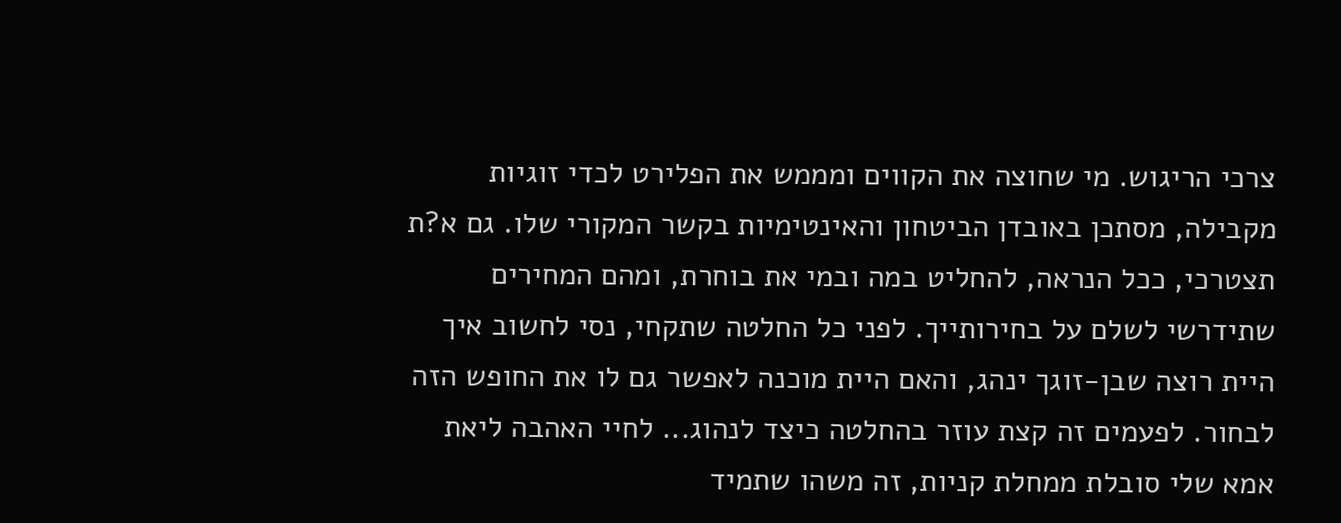צרכי הריגוש. מי שחוצה את הקווים ומממש את הפלירט לכדי זוגיות מקבילה, מסתכן באובדן הביטחון והאינטימיות בקשר המקורי שלו. גם א?ת תצטרכי, ככל הנראה, להחליט במה ובמי את בוחרת, ומהם המחירים שתידרשי לשלם על בחירותייך. לפני כל החלטה שתקחי, נסי לחשוב איך היית רוצה שבן-זוגך ינהג, והאם היית מוכנה לאפשר גם לו את החופש הזה לבחור. לפעמים זה קצת עוזר בהחלטה כיצד לנהוג... לחיי האהבה ליאת
אמא שלי סובלת ממחלת קניות, זה משהו שתמיד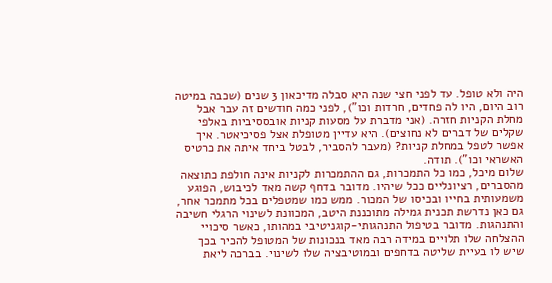היה ולא טופל. עד לפני חצי שנה היא סבלה מדיכאון 3 שנים (שכבה במיטה רוב היום, היו לה פחדים, חרדות וכו"), לפני כמה חודשים זה עבר אבל מחלת הקניות חזרה. (אני מדברת על מסעות קניות אובססיביות באלפי שקלים של דברים לא נחוצים). היא עדיין מטופלת אצל פסיכיאטר. איך אפשר לטפל במחלת קניות? (מעבר להסביר, לבטל ביחד איתה את כרטיס האשראי וכו"). תודה.
שלום מיכל, כמו כל התמכרות, גם ההתמכרות לקניות אינה חולפת כתוצאה מהסברים, רציונליים ככל שיהיו. מדובר בדחף קשה מאד לכיבוש, הפוגע משמעותית בחייו ובכיסו של המכור. ממש כמו שמטפלים בכל מתמכר אחר, גם כאן נדרשת תכנית גמילה מתוכננת היטב, המכוונת לשינוי הרגלי חשיבה והתנהגות. מדובר בטיפול התנהגותי-קוגניטיבי במהותו, כאשר סיכויי ההצלחה שלו תלויים במידה רבה מאד בנכונות של המטופל להכיר בכך שיש לו בעיית שליטה בדחפים ובמוטיבציה שלו לשינוי. בברכה ליאת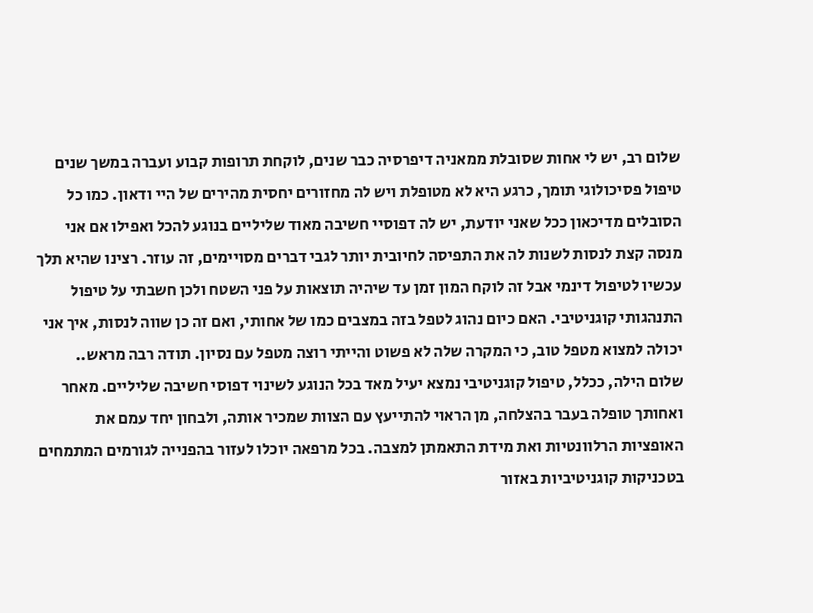שלום רב, יש לי אחות שסובלת ממאניה דיפרסיה כבר שנים, לוקחת תרופות קבוע ועברה במשך שנים טיפול פסיכולוגי תומך, כרגע היא לא מטופלת ויש לה מחזורים יחסית מהירים של היי ודאון. כמו כל הסובלים מדיכאון ככל שאני יודעת, יש לה דפוסיי חשיבה מאוד שליליים בנוגע להכל ואפילו אם אני מנסה קצת לנסות לשנות לה את התפיסה לחיובית יותר לגבי דברים מסויימים, זה עוזר. רצינו שהיא תלך עכשיו לטיפול דינמי אבל זה לוקח המון זמן עד שיהיה תוצאות על פני השטח ולכן חשבתי על טיפול התנהגותי קוגניטיבי. האם כיום נהוג לטפל בזה במצבים כמו של אחותי, ואם זה כן שווה לנסות, איך אני יכולה למצוא מטפל טוב, כי המקרה שלה לא פשוט והייתי רוצה מטפל עם נסיון. תודה רבה מראש..
שלום הילה, ככלל, טיפול קוגניטיבי נמצא יעיל מאד בכל הנוגע לשינוי דפוסי חשיבה שליליים. מאחר ואחותך טופלה בעבר בהצלחה, מן הראוי להתייעץ עם הצוות שמכיר אותה, ולבחון יחד עמם את האופציות הרלוונטיות ואת מידת התאמתן למצבה. בכל מרפאה יוכלו לעזור בהפנייה לגורמים המתמחים בטכניקות קוגניטיביות באזור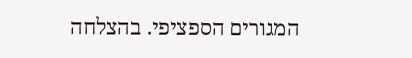המגורים הספציפי. בהצלחה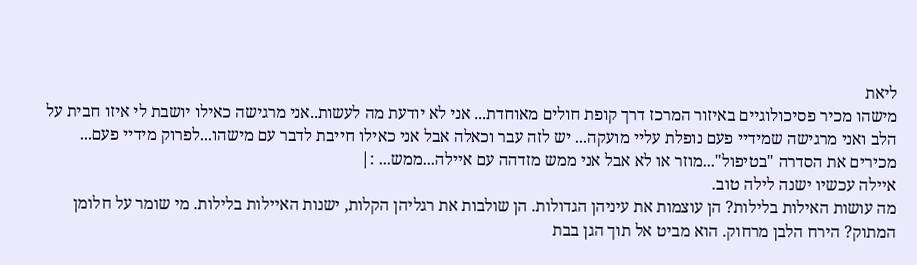ליאת
מישהו מכיר פסיכולוגיים באיזור המרכז דרך קופת חולים מאוחדת... אני לא יודעת מה לעשות..אני מרגישה כאילו יושבת לי איזו חבית על הלב ואני מרגישה שמידיי פעם נופלת עליי מועקה... יש לזה עבר וכאלה אבל אני כאילו חייבת לדבר עם מישהו...לפרוק מידיי פעם... מכירים את הסדרה "בטיפול"...מוזר או לא אבל אני ממש מזדהה עם איילה...ממש... :|
איילה עכשיו ישנה לילה טוב.
מה עושות האילות בלילות? הן עוצמות את עיניהן הגדולות. הן שולבות את רגליהן הקלות, ישנות האיילות בלילות. מי שומר על חלומן המתוק? הירח הלבן מרחוק. הוא מביט אל תוך הגן בבת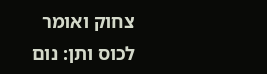צחוק ואומר לכוס ותן: נום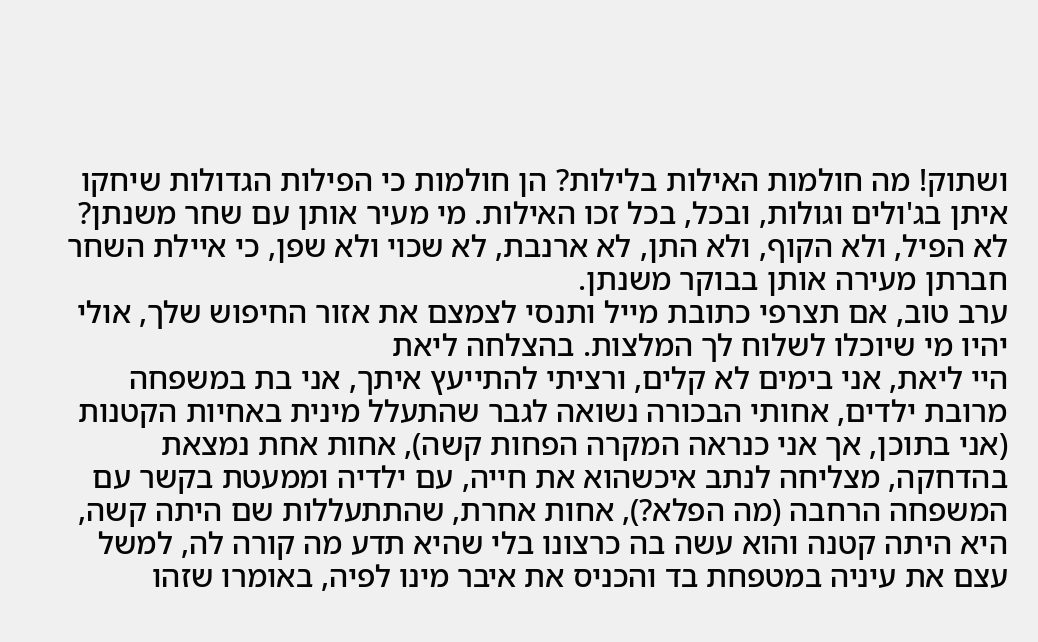ושתוק! מה חולמות האילות בלילות? הן חולמות כי הפילות הגדולות שיחקו איתן בג'ולים וגולות, ובכל, בכל זכו האילות. מי מעיר אותן עם שחר משנתן? לא הפיל, ולא הקוף, ולא התן, לא ארנבת, לא שכוי ולא שפן, כי איילת השחר חברתן מעירה אותן בבוקר משנתן.
ערב טוב, אם תצרפי כתובת מייל ותנסי לצמצם את אזור החיפוש שלך, אולי יהיו מי שיוכלו לשלוח לך המלצות. בהצלחה ליאת
היי ליאת, אני בימים לא קלים, ורציתי להתייעץ איתך, אני בת במשפחה מרובת ילדים, אחותי הבכורה נשואה לגבר שהתעלל מינית באחיות הקטנות (אני בתוכן, אך אני כנראה המקרה הפחות קשה), אחות אחת נמצאת בהדחקה, מצליחה לנתב איכשהוא את חייה, עם ילדיה וממעטת בקשר עם המשפחה הרחבה (מה הפלא?), אחות אחרת, שהתתעללות שם היתה קשה, היא היתה קטנה והוא עשה בה כרצונו בלי שהיא תדע מה קורה לה, למשל עצם את עיניה במטפחת בד והכניס את איבר מינו לפיה, באומרו שזהו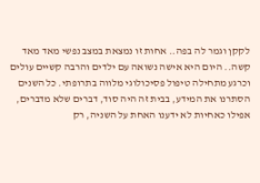לקקן וגמר לה בפה.. אחות זו נמצאת במצב נפשי מאד מאד קשה.. היום היא אישה נשואה עם ילדים והרבה קשיים עולים וכרגע מתחילה טיפול פסיכולוגי מלווה בתרופתי. כל השנים הסתרנו את המידע, בבית זה היה סוד, דברים שלא מדברים, אפילו כאחיות לא ידענו האחת על השניה, רק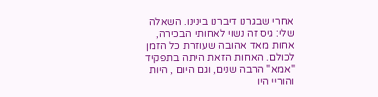אחרי שבגרנו דיברנו בינינו. השאלה שלי: גיס זה נשוי לאחותי הבכירה, אחות מאד אהובה שעוזרת כל הזמן לכולם. האחות הזאת היתה בתפקיד "אמא" הרבה שנים, וגם היום , היות והוריי היו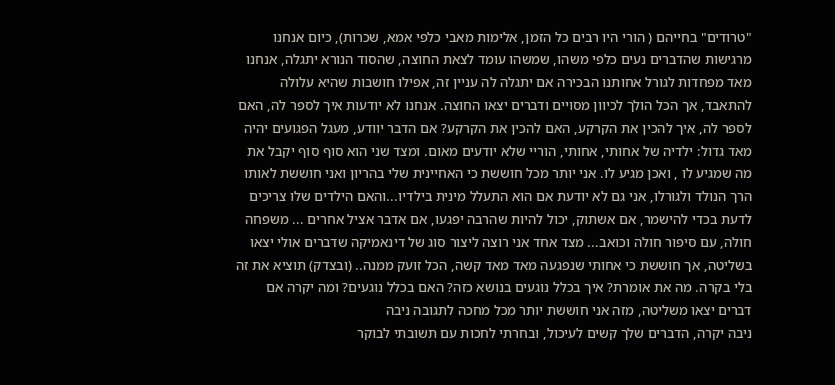"טרודים" בחייהם ( הורי היו רבים כל הזמן, אלימות מאבי כלפי אמא, שכרות), כיום אנחנו מרגישות שהדברים נעים כלפי משהו, שמשהו עומד לצאת החוצה, שהסוד הנורא יתגלה, אנחנו מאד מפחדות לגורל אחותנו הבכירה אם יתגלה לה עניין זה, אפילו חושבות שהיא עלולה להתאבד, אך הכל הולך לכיוון מסויים ודברים יצאו החוצה. אנחנו לא יודעות איך לספר לה, האם לספר לה, איך להכין את הקרקע, האם להכין את הקרקע? אם הדבר יוודע, מעגל הפגועים יהיה מאד גדול: ילדיה של אחותי, אחותי, הוריי שלא יודעים מאום. ומצד שני הוא סוף סוף יקבל את מה שמגיע לו , ואכן מגיע לו. אני יותר מכל חוששת כי האחיינית שלי בהריון ואני חוששת לאותו הרך הנולד ולגורלו, אני גם לא יודעת אם הוא התעלל מינית בילדיו...והאם הילדים שלו צריכים לדעת בכדי להישמר, אם אשתוק, יכול להיות שהרבה יפגעו, אם אדבר אציל אחרים ... משפחה חולה, עם סיפור חולה וכואב... מצד אחד אני רוצה ליצור סוג של דינאמיקה שדברים אולי יצאו בשליטה, אך חוששת כי אחותי שנפגעה מאד מאד קשה, הכל זועק ממנה.. (ובצדק) תוציא את זה בלי בקרה. מה את אומרת? איך בכלל נוגעים בנושא כזה? האם בכלל נוגעים? ומה יקרה אם דברים יצאו משליטה, מזה אני חוששת יותר מכל מחכה לתגובה ניבה
ניבה יקרה, הדברים שלך קשים לעיכול, ובחרתי לחכות עם תשובתי לבוקר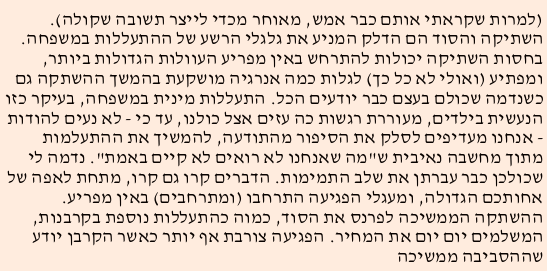(למרות שקראתי אותם כבר אמש, מאוחר מכדי לייצר תשובה שקולה). השתיקה והסוד הם הדלק המניע את גלגלי הרשע של ההתעללות במשפחה. בחסות השתיקה יכולות להתרחש באין מפריע העוולות הגדולות ביותר, ומפתיע (ואולי לא כל כך) לגלות כמה אנרגיה מושקעת בהמשך ההשתקה גם כשנדמה שכולם בעצם כבר יודעים הכל. התעללות מינית במשפחה, בעיקר כזו הנעשית בילדים, מעוררת רגשות כה עזים אצל כולנו, עד כי - לא נעים להודות - אנחנו מעדיפים לסלק את הסיפור מהתודעה, להמשיך את ההתעלמות מתוך מחשבה נאיבית ש"מה שאנחנו לא רואים לא קיים באמת". נדמה לי שכולכן כבר עברתן את שלב התמימות. הדברים קרו גם קרו, מתחת לאפה של אחותכם הגדולה, ומעגלי הפגיעה התרחבו (ומתרחבים) באין מפריע. ההשתקה הממשיכה לפרנס את הסוד, כמוה כהתעללות נוספת בקרבנות, המשלמים יום יום את המחיר. הפגיעה צורבת אף יותר כאשר הקרבן יודע שההסביבה ממשיכה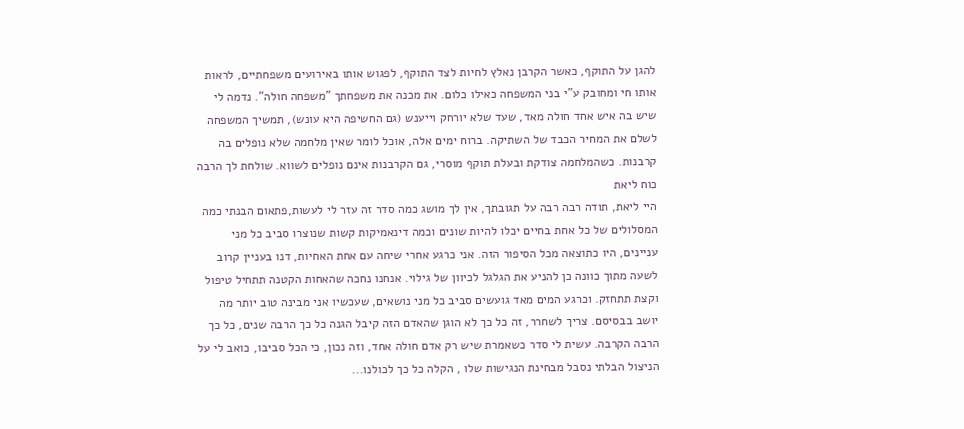להגן על התוקף, כאשר הקרבן נאלץ לחיות לצד התוקף, לפגוש אותו באירועים משפחתיים, לראות אותו חי ומחובק ע"י בני המשפחה כאילו כלום. את מכנה את משפחתך "משפחה חולה". נדמה לי שיש בה איש אחד חולה מאד, שעד שלא יורחק וייענש (גם החשיפה היא עונש), תמשיך המשפחה לשלם את המחיר הכבד של השתיקה. ברוח ימים אלה, אוכל לומר שאין מלחמה שלא נופלים בה קרבנות. כשהמלחמה צודקת ובעלת תוקף מוסרי, גם הקרבנות אינם נופלים לשווא. שולחת לך הרבה כוח ליאת
היי ליאת, תודה רבה רבה על תגובתך, אין לך מושג כמה סדר זה עזר לי לעשות,פתאום הבנתי כמה המסלולים של כל אחת בחיים יכלו להיות שונים וכמה דינאמיקות קשות שנוצרו סביב כל מני עניינים, היו כתוצאה מכל הסיפור הזה. אני כרגע אחרי שיחה עם אחת האחיות, דנו בעניין קרוב לשעה מתוך כוונה כן להניע את הגלגל לכיוון של גילוי. אנחנו נחכה שהאחות הקטנה תתחיל טיפול וקצת תתחזק. וכרגע המים מאד גועשים סביב כל מני נושאים, שעכשיו אני מבינה טוב יותר מה יושב בבסיסם. צריך לשחרר, זה כל כך לא הוגן שהאדם הזה קיבל הגנה כל כך הרבה שנים, כל כך הרבה הקרבה. עשית לי סדר כשאמרת שיש רק אדם חולה אחד, וזה נכון, כי הכל סביבו, כואב לי על הניצול הבלתי נסבל מבחינת הנגישות שלו , הקלה כל כך לכולנו...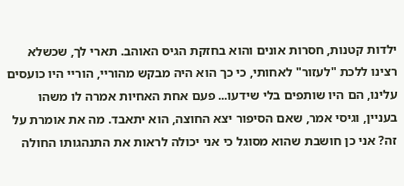ילדות קטנות, חסרות אונים והוא בחזקת הגיס האוהב. תארי לך, שכשלא רצינו ללכת "לעזור" לאחותי, כי כך הוא היה מבקש מהוריי, הוריי היו כועסים עלינו, הם היו שותפים בלי שידעו... פעם אחת האחיות אמרה לו משהו בעניין, וגיסי אמר, שאם הסיפור יצא החוצה, הוא יתאבד. מה את אומרת על זה? אני כן חושבת שהוא מסוגל כי אני יכולה לראות את התנהגותו החולה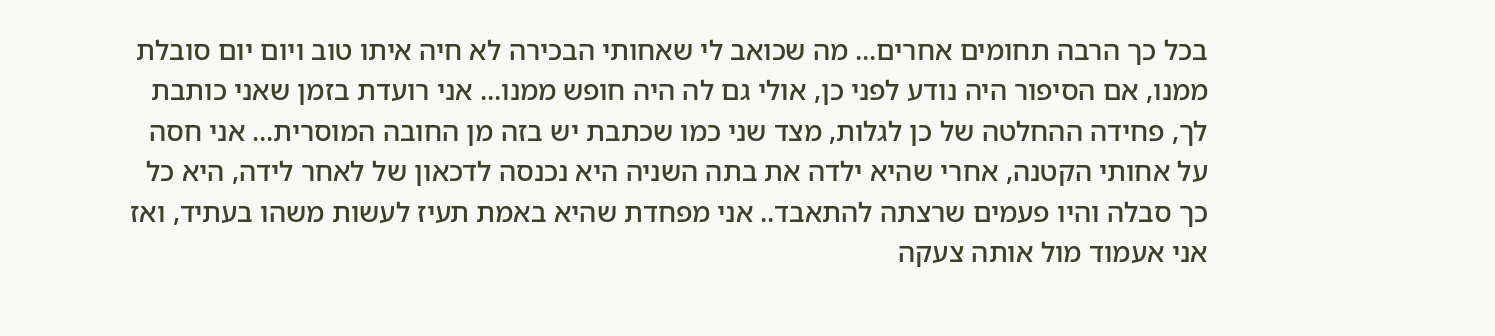בכל כך הרבה תחומים אחרים... מה שכואב לי שאחותי הבכירה לא חיה איתו טוב ויום יום סובלת ממנו, אם הסיפור היה נודע לפני כן, אולי גם לה היה חופש ממנו... אני רועדת בזמן שאני כותבת לך, פחידה ההחלטה של כן לגלות, מצד שני כמו שכתבת יש בזה מן החובה המוסרית... אני חסה על אחותי הקטנה, אחרי שהיא ילדה את בתה השניה היא נכנסה לדכאון של לאחר לידה, היא כל כך סבלה והיו פעמים שרצתה להתאבד.. אני מפחדת שהיא באמת תעיז לעשות משהו בעתיד, ואז אני אעמוד מול אותה צעקה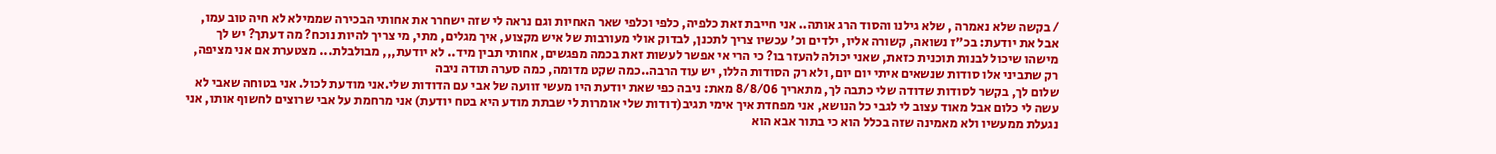/ בקשה שלא נאמרה , שלא גילנו והסוד הרג אותה.. אני חייבת זאת כלפיה, כלפי וכלפי שאר האחיות וגם נראה לי שזה ישחרר את אחותי הבכירה שממילא לא חיה טוב עמו, אבל את יודעת: בכ"ז נשואה, קשורה אליו, ילדים וכ' עכשיו צריך לתכנן, לבדוק אולי מעורבות של איש מקצוע, איך מגלים, מתי, מי צריך להיות נוכח? מה דעתך? יש לך מישהו שיכול לבנות תוכנית כזאת, שאני יכולה להעזר בו? כי הרי אי אפשר לעשות זאת בכמה מפגשים, אחותי תבין מיד.. לא יודעת,,, מבולבלת... מצטערת אם אני מציפה, רק שתביני אלו סודות שנשאים איתי יום יום, ולא רק הסודות הללו, יש עוד הרבה..כמה שקט מדומה, כמה סערה תודה ניבה
שלום לך, בקשר לסודות שדודה שלי כתבה לך, מתאריך 8/8/06 מאת: ניבה כפי שאת יודעת היו מעשי זוועה של אבי עם הדודות שלי.אני מודעת לכול. אני בטוחה שאבי לא עשה לי כלום אבל מאוד עצוב לי לגבי כל הנושא, אני מפחדת איך אימי תגיב(דודות שלי אומרות לי שבתת מודע היא בטח יודעת) אני מרחמת על אבי שרוצים לחשוף אותו, אני נגעלת ממעשיו ולא מאמינה שזה בכלל הוא כי בתור אבא הוא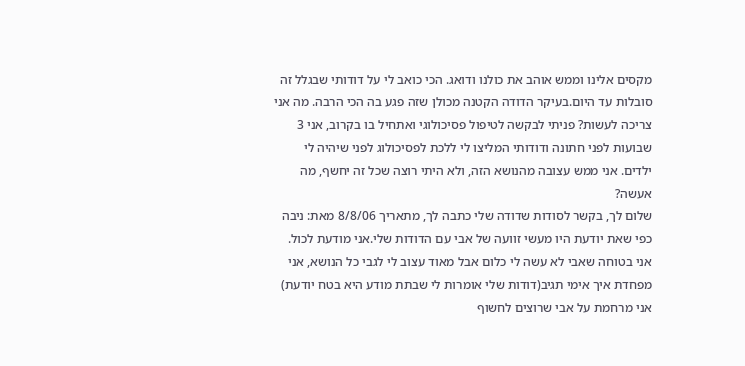מקסים אלינו וממש אוהב את כולנו ודואג. הכי כואב לי על דודותי שבגלל זה סובלות עד היום.בעיקר הדודה הקטנה מכולן שזה פגע בה הכי הרבה. מה אני צריכה לעשות? פניתי לבקשה לטיפול פסיכולוגי ואתחיל בו בקרוב, אני 3 שבועות לפני חתונה ודודותי המליצו לי ללכת לפסיכולוג לפני שיהיה לי ילדים. אני ממש עצובה מהנושא הזה, ולא היתי רוצה שכל זה יחשף, מה אעשה?
שלום לך, בקשר לסודות שדודה שלי כתבה לך, מתאריך 8/8/06 מאת: ניבה כפי שאת יודעת היו מעשי זוועה של אבי עם הדודות שלי.אני מודעת לכול. אני בטוחה שאבי לא עשה לי כלום אבל מאוד עצוב לי לגבי כל הנושא, אני מפחדת איך אימי תגיב(דודות שלי אומרות לי שבתת מודע היא בטח יודעת) אני מרחמת על אבי שרוצים לחשוף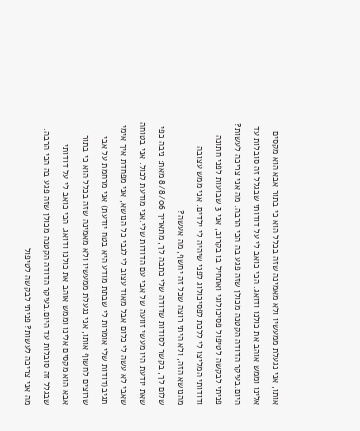אותו, אני נגעלת ממעשיו ולא מאמינה שזה בכלל הוא כי בתור אבא הוא מקסים אלינו וממש אוהב את כולנו ודואג. הכי כואב לי על דודותי שבגלל זה סובלות עד היום.בעיקר הדודה הקטנה מכולן שזה פגע בה הכי הרבה. מה אני צריכה לעשות? פניתי לבקשה לטיפול פסיכולוגי ואתחיל בו בקרוב, אני 3 שבועות לפני חתונה ודודותי המליצו לי ללכת לפסיכולוג לפני שיהיה לי ילדים. אני ממש עצובה מהנושא הזה, ולא היתי רוצה שכל זה יחשף, מה אעשה?
שלום לך, בקשר לסודות שדודה שלי כתבה לך, מתאריך 8/8/06 מאת: ניבה כפי שאת יודעת היו מעשי זוועה של אבי עם הדודות שלי.אני מודעת לכול. אני בטוחה שאבי לא עשה לי כלום אבל מאוד עצוב לי לגבי כל הנושא, אני מפחדת איך אימי תגיב(דודות שלי אומרות לי שבתת מודע היא בטח יודעת) אני מרחמת על אבי שרוצים לחשוף אותו, אני נגעלת ממעשיו ולא מאמינה שזה בכלל הוא כי בתור אבא הוא מקסים אלינו וממש אוהב את כולנו ודואג. הכי כואב לי על דודותי שבגלל זה סובלות עד היום.בעיקר הדודה הקטנה מכולן שזה פגע בה הכי הרבה. מה אני צריכה לעשות? פניתי לבקשה לטיפול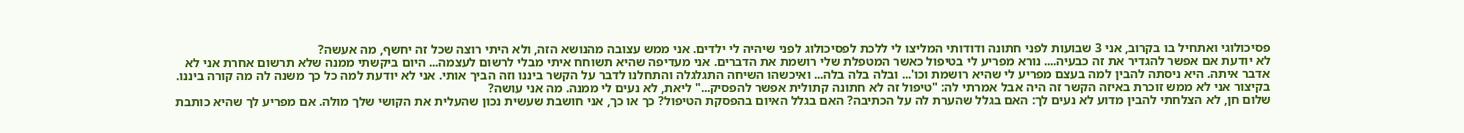פסיכולוגי ואתחיל בו בקרוב, אני 3 שבועות לפני חתונה ודודותי המליצו לי ללכת לפסיכולוג לפני שיהיה לי ילדים. אני ממש עצובה מהנושא הזה, ולא היתי רוצה שכל זה יחשף, מה אעשה?
לא יודעת אם אפשר להגדיר את זה כבעיה.... נורא מפריע לי בטיפול כאשר המטפלת שלי רושמת את הדברים. אני מעדיפה שהיא תשוחח איתי מבלי לרשום לעצמה... היום ביקשתי ממנה שלא תרשום אחרת אני לא אדבר איתה. היא ניסתה להבין למה בעצם מפריע לי שהיא רושמת וכו'... ובלה בלה בלה... ואיכשהו השיחה התגלגלה והתחלנו לדבר על הקשר ביננו וזה הביך אותי. אני לא יודעת למה כל כך משנה לה מה קורה ביננו. בקיצור אני לא ממש זוכרת באיזה הקשר זה היה אבל אמרתי לה: "טיפול זה לא חתונה קתולית אפשר להפסיק..." ליאת, לא נעים לי ממנה. מה אני עושה?
שלום חן, לא הצלחתי להבין מדוע לא נעים לך: האם בגלל שהערת לה על הכתיבה? האם בגלל האיום בהפסקת הטיפול? כך או כך, אני חושבת שעשית נכון שהעלית את הקושי שלך מולה. אם מפריע לך שהיא כותבת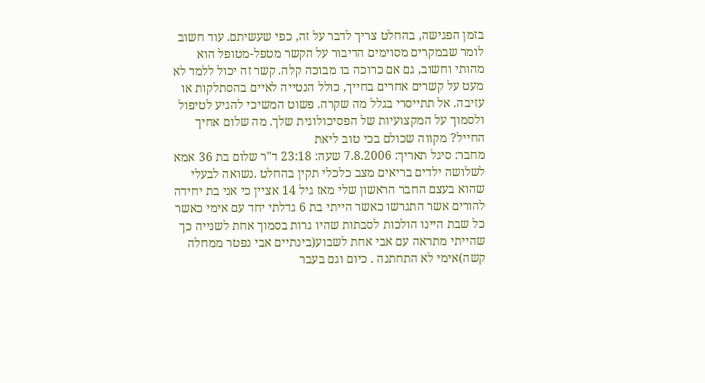בזמן הפגישה, בהחלט צריך לדבר על זה, כפי שעשיתם. עוד חשוב לומר שבמקרים מסוימים הדיבור על הקשר מטפל-מטופל הוא מהותי וחשוב, גם אם כרוכה בו מבוכה קלה. קשר זה יכול ללמד לא מעט על קשרים אחרים בחייך, כולל הנטייה לאיים בהסתלקות או עזיבה. אל תתייסרי בגלל מה שקרה. פשוט המשיכי להגיע לטיפול ולסמוך על המקצועיות של הפסיכולוגית שלך. מה שלום אחיך החייל? מקווה שכולם בכי טוב ליאת
מחבר: סיגל תאריך: 7.8.2006 שעה: 23:18 ד"ר שלום בת 36 אמא לשלושה ילדים בריאים מצב כלכלי תקין בהחלט .נשואה לבעלי שהוא בעצם החבר הראשון שלי מאז גיל 14 אציין כי אני בת יחידה להורים אשר התגרשו כאשר הייתי בת 6 גדלתי יחד עם אימי כאשר כל שבת היינו הולכות לסבתות שהיו גרות בסמוך אחת לשנייה כך שהייתי מתראה עם אבי אחת לשבוע(בינתיים אבי נפטר ממחלה קשה)אימי לא התחתנה . כיום וגם בעבר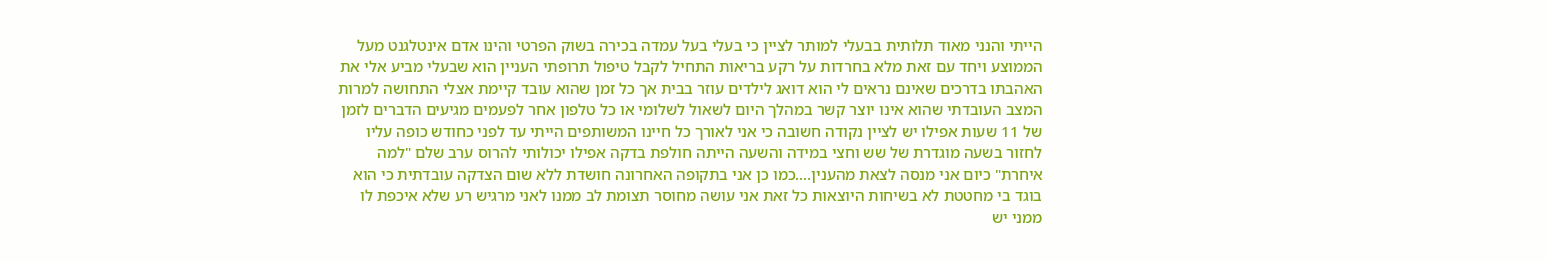הייתי והנני מאוד תלותית בבעלי למותר לציין כי בעלי בעל עמדה בכירה בשוק הפרטי והינו אדם אינטלגנט מעל הממוצע ויחד עם זאת מלא בחרדות על רקע בריאות התחיל לקבל טיפול תרופתי העניין הוא שבעלי מביע אלי את האהבתו בדרכים שאינם נראים לי הוא דואג לילדים עוזר בבית אך כל זמן שהוא עובד קיימת אצלי התחושה למרות המצב העובדתי שהוא אינו יוצר קשר במהלך היום לשאול לשלומי או כל טלפון אחר לפעמים מגיעים הדברים לזמן של 11 שעות אפילו יש לציין נקודה חשובה כי אני לאורך כל חיינו המשותפים הייתי עד לפני כחודש כופה עליו לחזור בשעה מוגדרת של שש וחצי במידה והשעה הייתה חולפת בדקה אפילו יכולותי להרוס ערב שלם "למה איחרת" כיום אני מנסה לצאת מהענין....כמו כן אני בתקופה האחרונה חושדת ללא שום הצדקה עובדתית כי הוא בוגד בי מחטטת לא בשיחות היוצאות כל זאת אני עושה מחוסר תצומת לב ממנו לאני מרגיש רע שלא איכפת לו ממני יש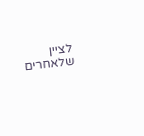לציין שלאחרים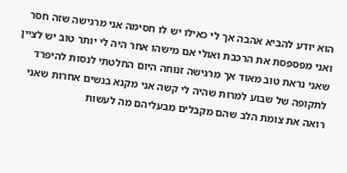הוא יודע להביא אהבה אך לי כאילו יש לו חסימה אני מרגישה שזה חסר ואני מפספסת את הרכבת ואולי אם מישהו אחר היה לי יותר טוב יש לציין שאני נראת טוב מאוד אך מרגישה זנוחה היום החלטתי לנסות להיפרד לתקופה של שבוע למרות שהיה לי קשה אני מקנא בנשים אחרות שאני רואה את צומת הלב שהם מקבלים מבעליהם מה לעשות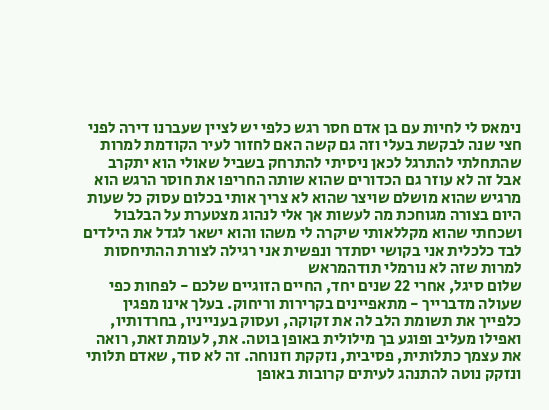נימאס לי לחיות עם בן אדם חסר רגש כלפי יש לציין שעברנו דירה לפני חצי שנה לבקשת בעלי וזה גם קשה האם לחזור לעיר הקודמת למרות שהתחלתי להתרגל לכאן ניסיתי להתרחק בשביל שאולי הוא יתקרב אבל זה לא עוזר גם הכדורים שהוא שותה החריפו את חוסר הרגש הוא מרגיש שהוא מושלם שויצר שהוא לא צריך אותי בכלום עסוק כל שעות היום בצורה מגוחכת מה לעשות אך אלי לנהוג מצטערת על הבלבול ושכחתי שהוא מקללאותי שיקרה לי משהו והוא ישאר לגדל את הילדים לבד כלכלית אני בקושי יסתדר ונפשית אני רגילה לצורת ההתיחסות למרות שזה לא נורמלי תודהמראש
שלום סיגל, אחרי 22 שנים יחד, החיים הזוגיים שלכם - לפחות כפי שעולה מדברייך - מתאפיינים בקרירות וריחוק. בעלך אינו מפגין כלפייך את תשומת הלב לה את זקוקה, ועסוק בענייניו, בחרדותיו, ואפילו מעליב ופוגע בך מילולית באופן בוטה. את, לעומת זאת, רואה את עצמך כתלותית, פסיבית, נזקקת וזנוחה. זה לא סוד, שאדם תלותי ונזקק נוטה להתנהג לעיתים קרובות באופן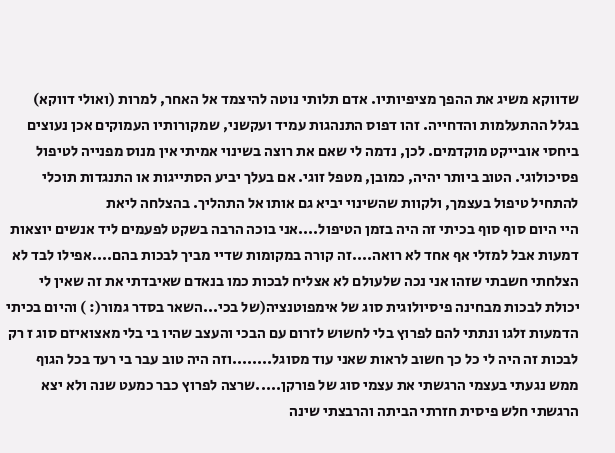שדווקא משיג את ההפך מציפיותיו. אדם תלותי נוטה להיצמד אל האחר, למרות (ואולי דווקא) בגלל ההתעלמות והדחייה. זהו דפוס התנהגות עמיד ועקשני, שמקורותיו העמוקים אכן נעוצים ביחסי אובייקט מוקדמים. לכן, נדמה לי שאם את רוצה בשינוי אמיתי אין מנוס מפנייה לטיפול פסיכולוגי. הטוב ביותר יהיה, כמובן, מטפל זוגי. אם בעלך יביע הסתייגות או התנגדות תוכלי להתחיל טיפול בעצמך, ולקוות שהשינוי יביא גם אותו אל התהליך. בהצלחה ליאת
היי היום סוף סוף בכיתי זה היה בזמן הטיפול....אני בוכה הרבה בשקט לפעמים ליד אנשים יוצאות דמעות אבל למזלי אף אחד לא רואה....זה קורה במקומות שדיי מביך לבכות בהם....אפילו לבד לא הצלחתי חשבתי שזהו אני נכה שלעולם לא אצליח לבכות כמו בנאדם שאיבדתי את זה שאין לי יכולת לבכות מבחינה פיסיולוגית סוג של אימפוטנציה(של בכי...השאר בסדר גמור(: ) והיום בכיתי הדמעות זלגו ונתתי להם לפרוץ בלי לחשוש לזרום עם הבכי והעצב שהיו בי בלי מאצואיזם סוג ז רק לבכות זה היה לי כל כך חשוב לראות שאני עוד מסוגל........וזה היה טוב עבר בי רעד בכל הגוף ממש נגעתי בעצמי הרגשתי את עצמי סוג של פורקן.....שרצה לפרוץ כבר כמעט שנה ולא יצא הרגשתי חלש פיסית חזרתי הביתה והרבצתי שינה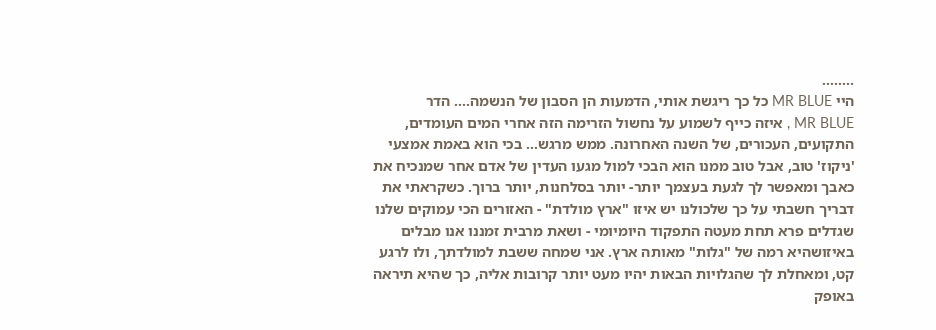........
היי MR BLUE כל כך ריגשת אותי, הדמעות הן הסבון של הנשמה.... הדר
MR BLUE , איזה כייף לשמוע על נחשול הזרימה הזה אחרי המים העומדים, התקועים, העכורים, של השנה האחרונה. ממש מרגש... בכי הוא באמת אמצעי 'ניקוז' טוב, אבל טוב ממנו הוא הבכי למול מגעו העדין של אדם אחר שמנכיח את כאבך ומאפשר לך לגעת בעצמך יותר- יותר בסלחנות, יותר ברוך. כשקראתי את דבריך חשבתי על כך שלכולנו יש איזו "ארץ מולדת" - האזורים הכי עמוקים שלנו שגדלים פרא תחת מעטה התפקוד היומיומי - ושאת מרבית זמננו אנו מבלים באיזושהיא רמה של "גלות" מאותה ארץ. אני שמחה ששבת למולדתך, ולו לרגע קט, ומאחלת לך שהגלויות הבאות יהיו מעט יותר קרובות אליה, כך שהיא תיראה באופק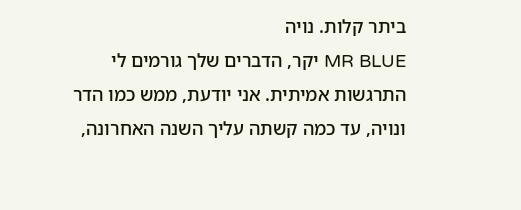ביתר קלות. נויה
MR BLUE יקר, הדברים שלך גורמים לי התרגשות אמיתית. אני יודעת, ממש כמו הדר ונויה, עד כמה קשתה עליך השנה האחרונה,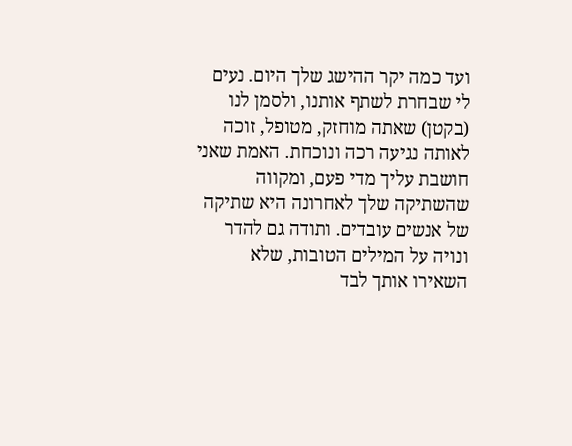ועד כמה יקר ההישג שלך היום. נעים לי שבחרת לשתף אותנו, ולסמן לנו (בקטן) שאתה מוחזק, מטופל, זוכה לאותה נגיעה רכה ונוכחת. האמת שאני חושבת עליך מדי פעם, ומקווה שהשתיקה שלך לאחרונה היא שתיקה של אנשים עובדים. ותודה גם להדר ונויה על המילים הטובות, שלא השאירו אותך לבד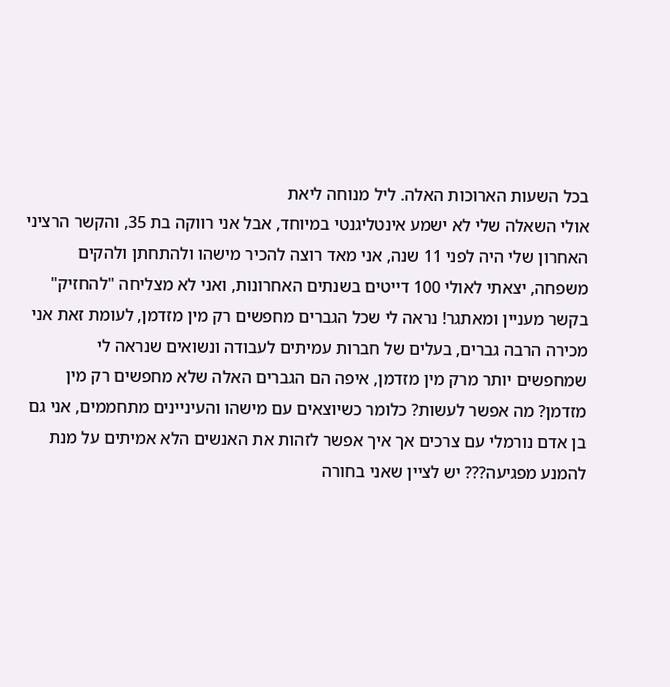בכל השעות הארוכות האלה. ליל מנוחה ליאת
אולי השאלה שלי לא ישמע אינטליגנטי במיוחד, אבל אני רווקה בת 35, והקשר הרציני האחרון שלי היה לפני 11 שנה, אני מאד רוצה להכיר מישהו ולהתחתן ולהקים משפחה, יצאתי לאולי 100 דייטים בשנתים האחרונות, ואני לא מצליחה "להחזיק" בקשר מעניין ומאתגר! נראה לי שכל הגברים מחפשים רק מין מזדמן, לעומת זאת אני מכירה הרבה גברים, בעלים של חברות עמיתים לעבודה ונשואים שנראה לי שמחפשים יותר מרק מין מזדמן, איפה הם הגברים האלה שלא מחפשים רק מין מזדמן? מה אפשר לעשות? כלומר כשיוצאים עם מישהו והעיניינים מתחממים, אני גם בן אדם נורמלי עם צרכים אך איך אפשר לזהות את האנשים הלא אמיתים על מנת להמנע מפגיעה??? יש לציין שאני בחורה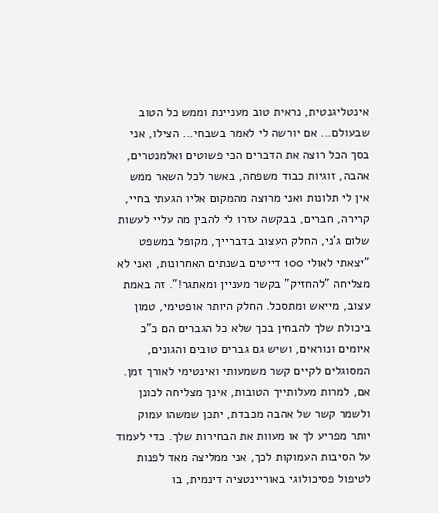אינטליגנטית, נראית טוב מעניינת וממש כל הטוב שבעולם... אם יורשה לי לאמר בשבחי... הצילו, אני בסך הכל רוצה את הדברים הכי פשוטים ואלמנטרים, אהבה, זוגיות כבוד משפחה, באשר לכל השאר ממש אין לי תלונות ואני מרוצה מהמקום אליו הגעתי בחיי, קרירה, חברים, בבקשה עזרו לי להבין מה עליי לעשות
שלום ג'ני, החלק העצוב בדברייך, מקופל במשפט "יצאתי לאולי 100 דייטים בשנתים האחרונות, ואני לא מצליחה "להחזיק" בקשר מעניין ומאתגר!". זה באמת עצוב, מייאש ומתסכל. החלק היותר אופטימי, טמון ביכולת שלך להבחין בכך שלא כל הגברים הם כ"כ איומים ונוראים, ושיש גם גברים טובים והגונים, המסוגלים לקיים קשר משמעותי ואינטימי לאורך זמן. אם, למרות מעלותייך הטובות, אינך מצליחה לכונן ולשמר קשר של אהבה מכבדת, יתכן שמשהו עמוק יותר מפריע לך או מעוות את הבחירות שלך. כדי לעמוד על הסיבות העמוקות לכך, אני ממליצה מאד לפנות לטיפול פסיכולוגי באוריינטציה דינמית, בו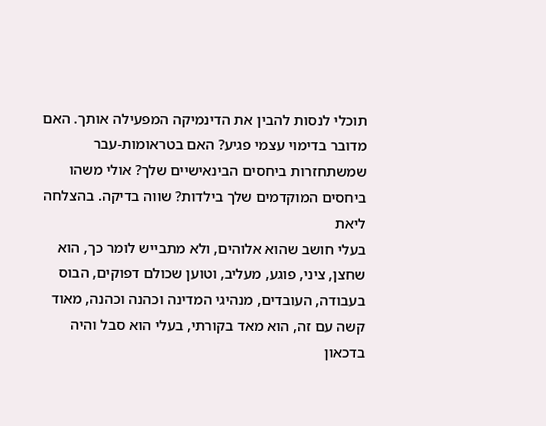תוכלי לנסות להבין את הדינמיקה המפעילה אותך. האם מדובר בדימוי עצמי פגיע? האם בטראומות-עבר שמשתחזרות ביחסים הבינאישיים שלך? אולי משהו ביחסים המוקדמים שלך בילדות? שווה בדיקה. בהצלחה ליאת
בעלי חושב שהוא אלוהים, ולא מתבייש לומר כך, הוא שחצן, ציני, פוגע, מעליב, וטוען שכולם דפוקים, הבוס בעבודה, העובדים, מנהיגי המדינה וכהנה וכהנה, מאוד קשה עם זה, הוא מאד בקורתי, בעלי הוא סבל והיה בדכאון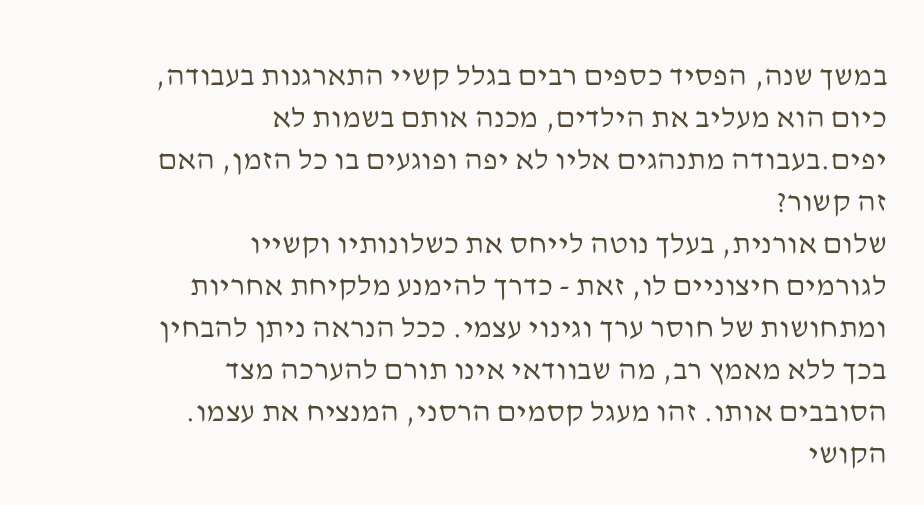במשך שנה, הפסיד כספים רבים בגלל קשיי התארגנות בעבודה, כיום הוא מעליב את הילדים, מכנה אותם בשמות לא יפים.בעבודה מתנהגים אליו לא יפה ופוגעים בו כל הזמן, האם זה קשור?
שלום אורנית, בעלך נוטה לייחס את כשלונותיו וקשייו לגורמים חיצוניים לו, זאת - כדרך להימנע מלקיחת אחריות ומתחושות של חוסר ערך וגינוי עצמי. ככל הנראה ניתן להבחין בכך ללא מאמץ רב, מה שבוודאי אינו תורם להערכה מצד הסובבים אותו. זהו מעגל קסמים הרסני, המנציח את עצמו. הקושי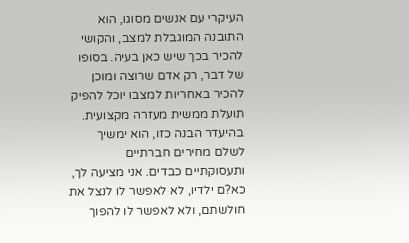העיקרי עם אנשים מסוגו, הוא התובנה המוגבלת למצב, והקושי להכיר בכך שיש כאן בעיה. בסופו של דבר, רק אדם שרוצה ומוכן להכיר באחריות למצבו יוכל להפיק תועלת ממשית מעזרה מקצועית. בהיעדר הבנה כזו, הוא ימשיך לשלם מחירים חברתיים ותעסוקתיים כבדים. אני מציעה לך, כא?ם ילדיו, לא לאפשר לו לנצל את חולשתם, ולא לאפשר לו להפוך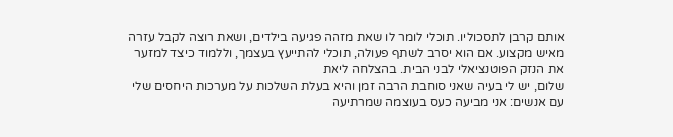אותם קרבן לתסכוליו. תוכלי לומר לו שאת מזהה פגיעה בילדים, ושאת רוצה לקבל עזרה מאיש מקצוע. אם הוא יסרב לשתף פעולה, תוכלי להתייעץ בעצמך, וללמוד כיצד למזער את הנזק הפוטנציאלי לבני הבית. בהצלחה ליאת
שלום, יש לי בעיה שאני סוחבת הרבה זמן והיא בעלת השלכות על מערכות היחסים שלי עם אנשים: אני מביעה כעס בעוצמה שמרתיעה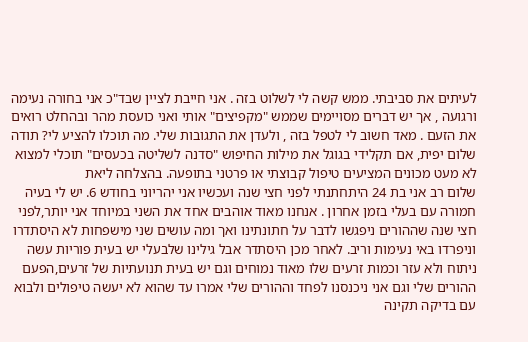לעיתים את סביבתי. ממש קשה לי לשלוט בזה . אני חייבת לציין שבד"כ אני בחורה נעימה ורגועה , אך יש דברים מסויימים שממש "מקפיצים" אותי ואני כועסת מהר ובהחלט רואים את הזעם . מאד חשוב לי לטפל בזה , ולעדן את התגובות שלי. מה תוכלו להציע לי? תודה
שלום יפית, אם תקלידי בגוגל את מילות החיפוש "סדנה לשליטה בכעסים" תוכלי למצוא לא מעט מכונים המציעים טיפול קבוצתי או פרטני בתופעה. בהצלחה ליאת
שלום רב אני בת 24 היתחתנתי לפני חצי שנה ועכשיו אני יהריוני בחודש 6. יש לי בעיה חמורה עם בעלי בזמן אחרון . אנחנו מאוד אוהבים אחד את השני במיוחד אני יותר,לפני חצי שנה שההורים ניפגשו לדבר על חתונתינו ואך ומה עושים שני מישפחות לא היסתדרו וניפרדו באי נעימות וריב. לאחר מכן היסתדר אבל גילינו שלבעלי יש בעית פוריות עשה ניתוח ולא עזר וכמות זרעים שלו מאוד נמוחים וגם יש בעית תנועתיות של זרעים,הפעם ההורים שלי וגם אני ניכנסנו לפחד וההורים שלי אמרו עד שהוא לא יעשה טיפולים ולבוא עם בדיקה תקינה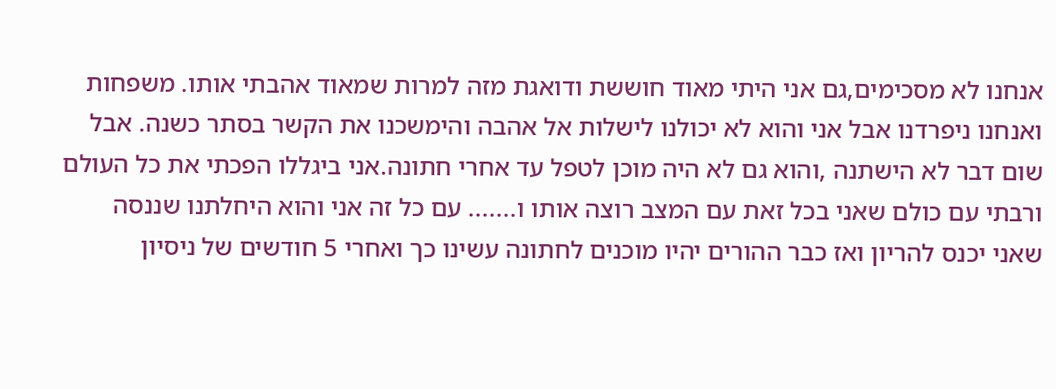אנחנו לא מסכימים,גם אני היתי מאוד חוששת ודואגת מזה למרות שמאוד אהבתי אותו. משפחות ואנחנו ניפרדנו אבל אני והוא לא יכולנו לישלות אל אהבה והימשכנו את הקשר בסתר כשנה. אבל שום דבר לא הישתנה ,והוא גם לא היה מוכן לטפל עד אחרי חתונה.אני ביגללו הפכתי את כל העולם ורבתי עם כולם שאני בכל זאת עם המצב רוצה אותו ו....... עם כל זה אני והוא היחלתנו שננסה שאני יכנס להריון ואז כבר ההורים יהיו מוכנים לחתונה עשינו כך ואחרי 5 חודשים של ניסיון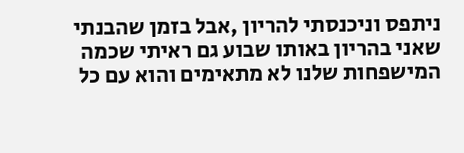ניתפס וניכנסתי להריון ,אבל בזמן שהבנתי שאני בהריון באותו שבוע גם ראיתי שכמה המישפחות שלנו לא מתאימים והוא עם כל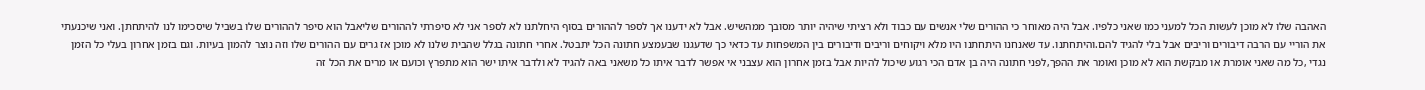האהבה שלו לא מוכן לעשות הכל למעני כמו שאני כלפיו. אבל היה מאוחר כי ההורים שלי אנשים עם כבוד ולא רציתי שיהיה יותר מסובך ממהשיש. אבל לא ידענו אך לספר לההורים בסוף היחלתנו לא לספר אני לא סיפרתי לההורים שליאבל הוא סיפר לההורים שלו בשביל שיסכימו לנו להיתחתן. ואני שיכנעתי את הוריי עם הרבה דיבורים וריבים אבל בלי להגיד להם.והיתחתנו. עד שאנחנו היתחתנו היו מלא ויקוחים וריבים ודיבורים בין המשפחות עד כדאי כך שדעגנו שבעמצע חתונה הכל יתבטל. אחרי חתונה בגלל שהבית שלנו לא מוכן אז גרים עם ההורים שלו וזה נוצר להמון בעיות. וגם בזמן אחרון בעלי כל הזמן נגדי ,כל מה שאני אומרת או מבקשת הוא לא מוכן ואומר את ההפך,לפני חתונה היה בן אדם הכי רגוע שיכול להיות אבל בזמן אחרון הוא עצבני אי אפשר לדבר איתו כל משאני באה להגיד לא ולדבר איתו ישר הוא מתפרץ וכועם או מרים את הכל זה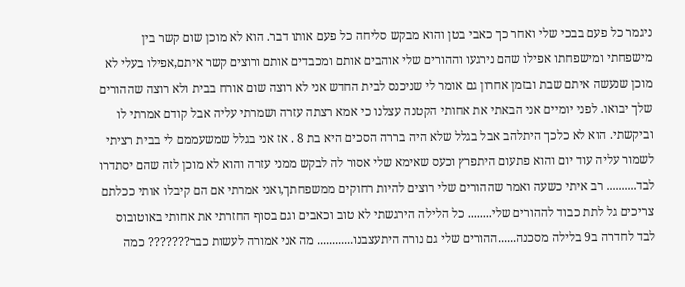ניגמר כל פעם בבכי שלי ואחר כך כאבי בטן והוא מבקש סליחה כל פעם אותו דבר. הוא לא מוכן שום קשר בין מישפחתי ומישפחתו אפילו שהם נירגעו וההורים שלי אוהבים אותם ומכבדים אותם ורוצים קשר איתם,אפילו בעלי לא מוכן שנעשה איתם שבת ובזמן אחרון גם אומר לי שניכנס לבית החדש אני לא רוצה שום אורח בבית ולא רוצה שההורים שלך יבואו. לפני יומיים אני הבאתי את אחותי הקטנה עצלנו כי אמא רצתה עזרה ושמרתי עליה אבל קודם אמרתי לו וביקשתי. הוא לא כלכך היתלהב אבל בגלל שלא היה בררה הסכים היא בת 8 . אז אני בגלל שמשעממם לי בבית רציתי לשמור עליה עוד יום והוא פתעום היתפרץ וכעס שאימא שלי אסור לה לבקש ממני עזרה והוא לא מוכן לזה שהם יסתדרו לבד.......... רב איתי כשעה ואמר שההורים שלי רוצים להיות רחוקים ממשפחתך,ואני אמרתי אם הם קיבלו אותי ככלתם צריכים גל לתת כבוד לההורים שלי........ כל הלילה הירגשתי לא טוב וכאבים וגם בסוף החזרתי את אחותי באוטובוס לבד לחדרה ב9 בלילה מסכנה......ההורים שלי גם נורה היתעצבנו............ מה אני אמורה לעשות כבר??????? כמה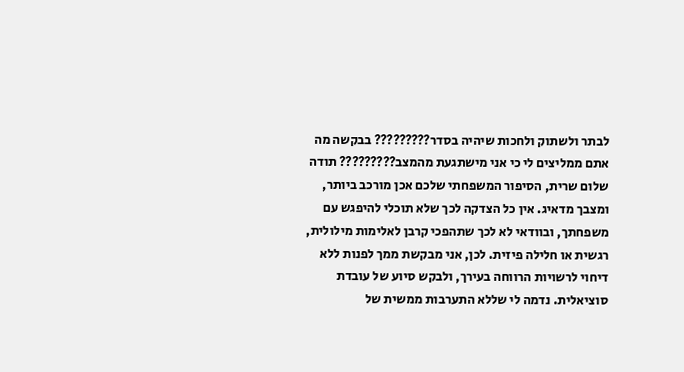לבתר ולשתוק ולחכות שיהיה בסדר????????? בבקשה מה אתם ממליצים לי כי אני מישתגעת מהמצב????????? תודה
שלום שרית, הסיפור המשפחתי שלכם אכן מורכב ביותר, ומצבך מדאיג. אין כל הצדקה לכך שלא תוכלי להיפגש עם משפחתך, ובוודאי לא לכך שתהפכי קרבן לאלימות מילולית, רגשית או חלילה פיזית. לכן, אני מבקשת ממך לפנות ללא דיחוי לרשויות הרווחה בעירך, ולבקש סיוע של עובדת סוציאלית. נדמה לי שללא התערבות ממשית של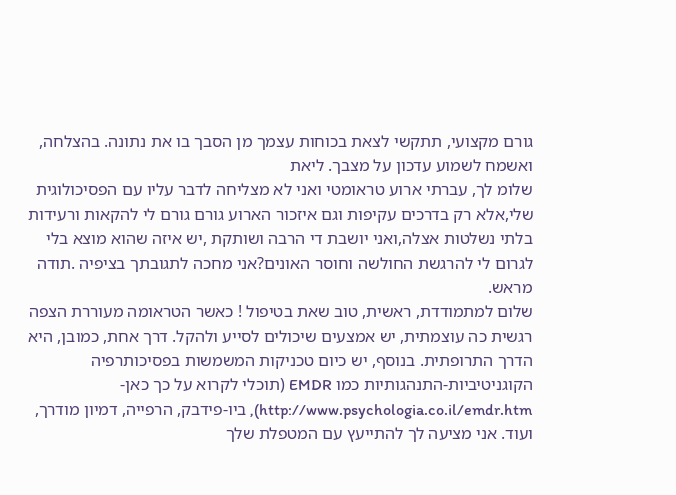גורם מקצועי, תתקשי לצאת בכוחות עצמך מן הסבך בו את נתונה. בהצלחה, ואשמח לשמוע עדכון על מצבך. ליאת
שלומ לך, עברתי ארוע טראומטי ואני לא מצליחה לדבר עליו עם הפסיכולוגית שלי,אלא רק בדרכים עקיפות וגם איזכור הארוע גורם גורם לי להקאות ורעידות בלתי נשלטות אצלה,ואני יושבת די הרבה ושותקת ,יש איזה שהוא מוצא בלי לגרום לי להרגשת החולשה וחוסר האונים?אני מחכה לתגובתך בציפיה .תודה מראש.
שלום למתמודדת, ראשית, טוב שאת בטיפול ! כאשר הטראומה מעוררת הצפה רגשית כה עוצמתית, יש אמצעים שיכולים לסייע ולהקל. דרך אחת, כמובן, היא הדרך התרופתית. בנוסף, יש כיום טכניקות המשמשות בפסיכותרפיה הקוגניטיביות-התנהגותיות כמו EMDR (תוכלי לקרוא על כך כאן- http://www.psychologia.co.il/emdr.htm), ביו-פידבק, הרפייה, דמיון מודרך, ועוד. אני מציעה לך להתייעץ עם המטפלת שלך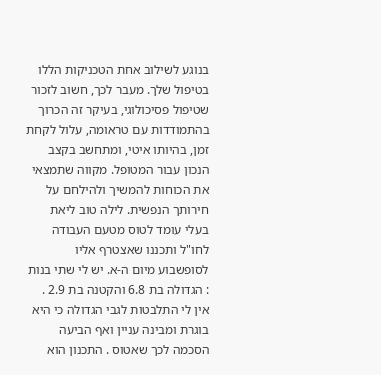בנוגע לשילוב אחת הטכניקות הללו בטיפול שלך. מעבר לכך, חשוב לזכור שטיפול פסיכולוגי, בעיקר זה הכרוך בהתמודדות עם טראומה, עלול לקחת זמן, בהיותו איטי, ומתחשב בקצב הנכון עבור המטופל. מקווה שתמצאי את הכוחות להמשיך ולהילחם על חירותך הנפשית. לילה טוב ליאת
בעלי עומד לטוס מטעם העבודה לחו"ל ותכננו שאצטרף אליו לסופשבוע מיום ה-א. יש לי שתי בנות : הגדולה בת 6.8 והקטנה בת 2.9 . אין לי התלבטות לגבי הגדולה כי היא בוגרת ומבינה עניין ואף הביעה הסכמה לכך שאטוס . התכנון הוא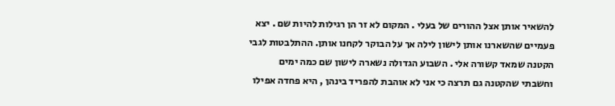להשאיר אותן אצל ההורים של בעלי . המקום לא זר הן רגילות להיות שם . יצא פעמיים שהשארנו אותן לישון לילה אך על הבוקר לקחנו אותן. ההתלבטות לגבי הקטנה שמאד קשורה אלי . השבוע הגדולה נשארה לישון שם כמה ימים וחשבתי שהקטנה גם תרצה כי אני לא אוהבת להפריד בינהן , היא פחדה אפילו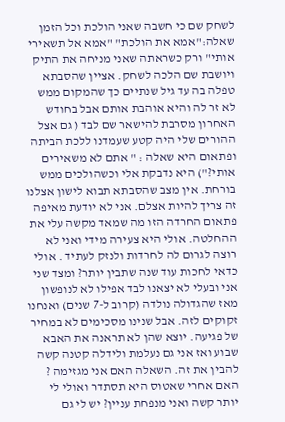לשחק שם כי חשבה שאני הולכת וכל הזמן שאלה:"אמא את הולכת" "אמא אל תשאירי אותי" ורק כשראתה שאני מניחה את התיק ויושבת שם הלכה לשחק. אציין שהסבתא טפלה בה עד גיל שנתיים כך שהמקום ממש לא זר לה והיא אוהבת אותם אבל בחודש האחרון מסרבת להישאר שם לבד ( גם אצל ההורים שלי היה קטע שעמדנו ללכת הביתה ופתאום היא שאלה : " אתם לא משאירים אותי?") היא נדבקת אלי וכשהולכים ממש בורחת. אין מצב שהסבתא תבוא לישון אצלנו זה צריך להיות אצלם. אני לא יודעת מאיפה פתאום החרדה הזו מה שמאד מקשה עלי את ההחלטה. אולי היא צעירה מידי ואני לא רוצה לגרום לה לחרדות ולנזק לעתיד . אולי כדאי לחכות עוד שנה שתבין יותר? ומצד שני אני ובעלי לא יצאנו לבד אפילו לא לנופשון מאז שהגדולה נולדה (קרוב ל-7 שנים) ואנחנו זקוקים לזה. אבל שנינו מסכימים לא במחיר של פגיעה. יוצא שהן לא תראנה את האבא שבוע ואז אני גם נעלמת ולידלה קטנה קשה להבין את זה. השאלה האם אני מגזימה ? האם אחרי שאטוס היא תסתדר ואולי לי יותר קשה ואני מנפחת עניין? יש לי גם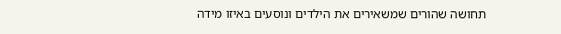תחושה שהורים שמשאירים את הילדים ונוסעים באיזו מידה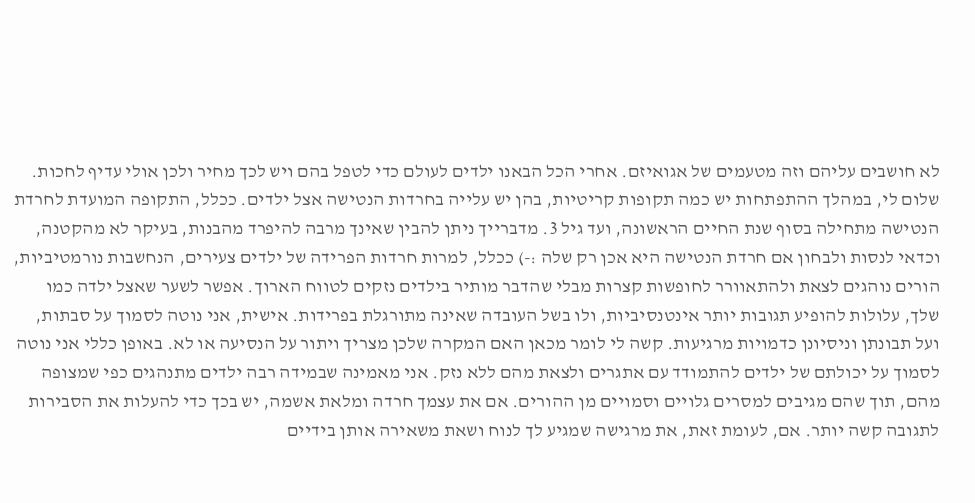לא חושבים עליהם וזה מטעמים של אגואיזם. אחרי הכל הבאנו ילדים לעולם כדי לטפל בהם ויש לכך מחיר ולכן אולי עדיף לחכות.
שלום לי, במהלך ההתפתחות יש כמה תקופות קריטיות, בהן יש עלייה בחרדות הנטישה אצל ילדים. ככלל, התקופה המועדת לחרדת הנטישה מתחילה בסוף שנת החיים הראשונה, ועד גיל 3. מדברייך ניתן להבין שאינך מרבה להיפרד מהבנות, בעיקר לא מהקטנה, וכדאי לנסות ולבחון אם חרדת הנטישה היא אכן רק שלה :-) ככלל, למרות חרדות הפרידה של ילדים צעירים, הנחשבות נורמטיביות, הורים נוהגים לצאת ולהתאוורר לחופשות קצרות מבלי שהדבר מותיר בילדים נזקים לטווח הארוך. אפשר לשער שאצל ילדה כמו שלך, עלולות להופיע תגובות יותר אינטנסיביות, ולו בשל העובדה שאינה מתורגלת בפרידות. אישית, אני נוטה לסמוך על סבתות, ועל תבונתן וניסיונן כדמויות מרגיעות. קשה לי לומר מכאן האם המקרה שלכן מצריך ויתור על הנסיעה או לא. באופן כללי אני נוטה לסמוך על יכולתם של ילדים להתמודד עם אתגרים ולצאת מהם ללא נזק. אני מאמינה שבמידה רבה ילדים מתנהגים כפי שמצופה מהם, תוך שהם מגיבים למסרים גלויים וסמויים מן ההורים. אם את עצמך חרדה ומלאת אשמה, יש בכך כדי להעלות את הסבירות לתגובה קשה יותר. אם, לעומת זאת, את מרגישה שמגיע לך לנוח ושאת משאירה אותן בידיים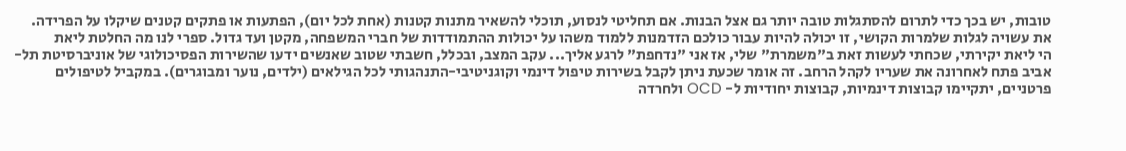טובות, יש בכך כדי לתרום להסתגלות טובה יותר גם אצל הבנות. אם תחליטי לנסוע, תוכלי להשאיר מתנות קטנות (אחת לכל יום), הפתעות או פתקים קטנים שיקלו על הפרידה. את עשויה לגלות שלמרות הקושי, זו יכולה להיות עבור כולכם הזדמנות ללמוד משהו על יכולות ההתמודדות של חברי המשפחה, מקטן ועד גדול. ספרי לנו מה החלטת ליאת
הי ליאת יקירתי, שכחתי לעשות זאת ב"משמרת" שלי, אז אני "נדחפת" לרגע אליך... עקב המצב, ובכלל, חשבתי שטוב שאנשים ידעו שהשירות הפסיכולוגי של אוניברסיטת תל-אביב פתח לאחרונה את שעריו לקהל הרחב. זה אומר שכעת ניתן לקבל בשירות טיפול דינמי וקוגניטיבי-התנהגותי לכל הגילאים (ילדים, נוער ומבוגרים). במקביל לטיפולים פרטניים, יתקיימו קבוצות דינמיות, קבוצות יחודיות ל- OCD ולחרדה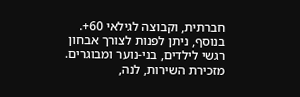חברתית, וקבוצה לגילאי 60+. בנוסף, ניתן לפנות לצורך אבחון רגשי לילדים, בני-נוער ומבוגרים. מזכירת השירות, לנה,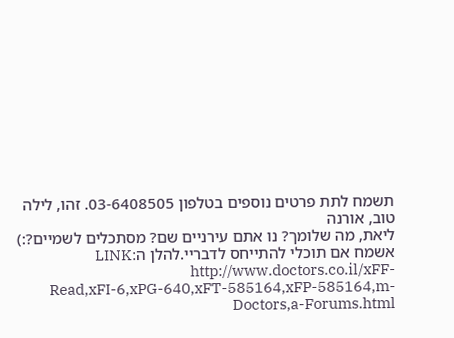תשמח לתת פרטים נוספים בטלפון 03-6408505. זהו, לילה טוב, אורנה
ליאת, מה שלומך? נו אתם עירניים שם? מסתכלים לשמיים?:) אשמח אם תוכלי להתייחס לדבריי.להלן הLINK: http://www.doctors.co.il/xFF-Read,xFI-6,xPG-640,xFT-585164,xFP-585164,m-Doctors,a-Forums.html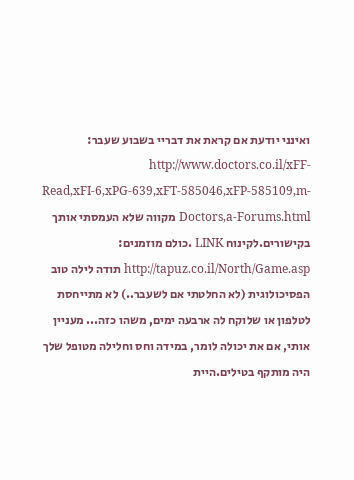ואינני יודעת אם קראת את דבריי בשבוע שעבר: http://www.doctors.co.il/xFF-Read,xFI-6,xPG-639,xFT-585046,xFP-585109,m-Doctors,a-Forums.html מקווה שלא העמסתי אותך בקישורים.לקינוח LINK .כולם מוזמנים: http://tapuz.co.il/North/Game.asp תודה לילה טוב
הפסיכולוגית (לא החלטתי אם לשעבר..) לא מתייחסת לטלפון או שלוקח לה ארבעה ימים, משהו כזה... מעניין אותי, אם את יכולה לומר, במידה וחס וחלילה מטופל שלך היה מותקף בטילים.היית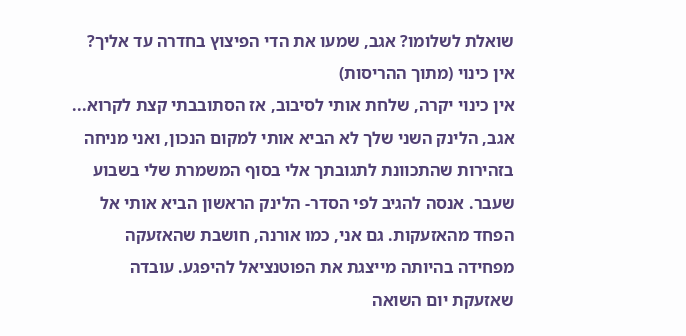שואלת לשלומו? אגב, שמעו את הדי הפיצוץ בחדרה עד אליך? אין כינוי (מתוך ההריסות)
אין כינוי יקרה, שלחת אותי לסיבוב, אז הסתובבתי קצת לקרוא... אגב, הלינק השני שלך לא הביא אותי למקום הנכון, ואני מניחה בזהירות שהתכוונת לתגובתך אלי בסוף המשמרת שלי בשבוע שעבר. אנסה להגיב לפי הסדר- הלינק הראשון הביא אותי אל הפחד מהאזעקות. גם אני, כמו אורנה, חושבת שהאזעקה מפחידה בהיותה מייצגת את הפוטנציאל להיפגע. עובדה שאזעקת יום השואה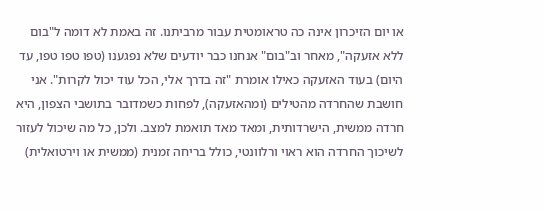או יום הזיכרון אינה כה טראומטית עבור מרביתנו. זה באמת לא דומה ל"בום ללא אזעקה", מאחר וב"בום" אנחנו כבר יודעים שלא נפגענו (טפו טפו טפו, עד היום) בעוד האזעקה כאילו אומרת "זה בדרך אלי, הכל עוד יכול לקרות". אני חושבת שהחרדה מהטילים (ומהאזעקה), לפחות כשמדובר בתושבי הצפון, היא חרדה ממשית, הישרדותית, ומאד מאד תואמת למצב. ולכן, כל מה שיכול לעזור לשיכוך החרדה הוא ראוי ורלוונטי, כולל בריחה זמנית (ממשית או וירטואלית)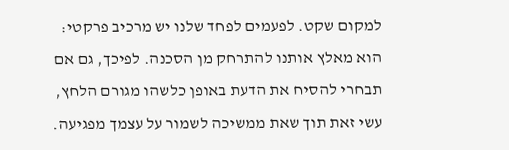למקום שקט. לפעמים לפחד שלנו יש מרכיב פרקטי: הוא מאלץ אותנו להתרחק מן הסכנה. לפיכך, גם אם תבחרי להסיח את הדעת באופן כלשהו מגורם הלחץ, עשי זאת תוך שאת ממשיכה לשמור על עצמך מפגיעה.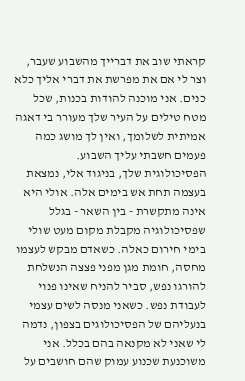קראתי שוב את דברייך מהשבוע שעבר, וצר לי אם את מפרשת את דברי אליך כלא כנים. אני מוכנה להודות בכנות, שכל מטח טילים על העיר שלך מעורר בי דאגה אמיתית לשלומך, ואין לך מושג כמה פעמים חשבתי עליך השבוע. הפסיכולוגית שלך, בניגוד אלי, נמצאת בעצמה תחת אש בימים אלה. אולי היא אינה מתקשרת - בין השאר - בגלל שפסיכולוגיה מקבלת מקום מעט שולי בימי חירום כאלה. כשאדם מבקש לעצמו מחסה, חומת מגן מפני פצצה הנשלחת להורגו נפש, סביר להניח שאינו פנוי לעבודת נפש. כשאני מנסה לשים עצמי בנעליהם של הפסיכולוגים בצפון, נדמה לי שאני לא מקנאה בהם בכלל. אני משוכנעת שכנוע עמוק שהם חושבים על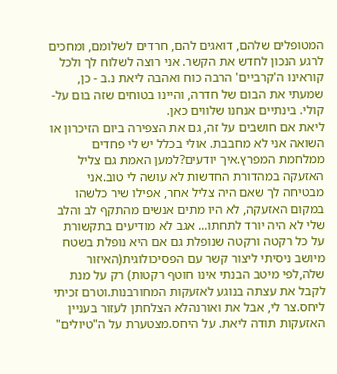המטופלים שלהם, דואגים להם, חרדים לשלומם, ומחכים לרגע הנכון לחדש את הקשר. אני רוצה לשלוח לך ולכל קוראינו ה'קרביים' הרבה כוח ואהבה ליאת נ.ב - כן, שמעתי את הבום של חדרה, והיינו בטוחים שזה בום על-קולי. בינתיים אנחנו שלווים כאן.
ליאת אם חושבים על זה, גם את הצפירה ביום הזיכרון או השואה אני לא מחבבת. אולי בכלל יש לי פחדים ממלחמת המפרץ.איך יודעים?למען האמת גם צליל האזעקה במהדורת החדשות לא עושה לי טוב.אני מבטיחה לך שאם היה צליל אחר, אפילו שיר כלשהו במקום האזעקה, לא היו מתים אנשים מהתקף לב והלב שלי לא היה יורד לתחתו... אגב לא מודיעים בתקשורת על כל רקטה ורקטה שנופלת גם אם היא נופלת בשטח מיושב ניסיתי ליצור קשר עם הפסיכולוגית(האיזור שלה,לפי מיטב הבנתי אינו חוטף רקטות) רק על מנת לקבל את עצתה בנוגע לאזעקות המחורבנות.וטרם זכיתי ליחס.צר לי, אבל את ואורנהלא הצלחתן לעזור בעניין האזעקות תודה ליאת. על היחס.מצטערת על ה"טיולים"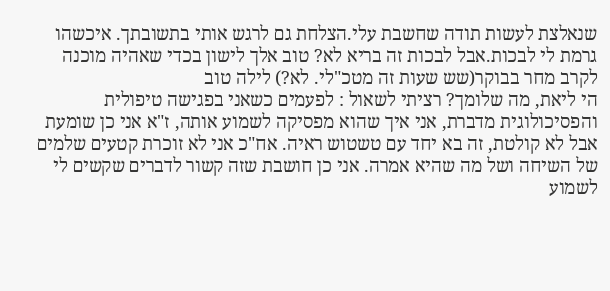שנאלצת לעשות תודה שחשבת עלי.הצלחת גם לרגש אותי בתשובתך. איכשהו גרמת לי לבכות.אבל לבכות זה בריא לא? טוב אלך לישון בכדי שאהיה מוכנה לקרב מחר בבוקר(שש שעות זה מטכ"לי. לא?) לילה טוב
הי ליאת, מה שלומך? רציתי לשאול : לפעמים כשאני בפגישה טיפולית והפסיכולוגית מדברת, אני איך שהוא מפסיקה לשמוע אותה, ז"א אני כן שומעת אבל לא קולטת, זה בא יחד עם טשטוש ראיה. אח"כ אני לא זוכרת קטעים שלמים של השיחה ושל מה שהיא אמרה. אני כן חושבת שזה קשור לדברים שקשים לי לשמוע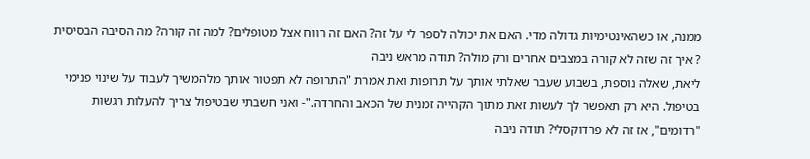ממנה, או כשהאינטימיות גדולה מדי. האם את יכולה לספר לי על זה? האם זה רווח אצל מטופלים? למה זה קורה? מה הסיבה הבסיסית ? איך זה שזה לא קורה במצבים אחרים ורק מולה? תודה מראש ניבה
ליאת, שאלה נוספת, בשבוע שעבר שאלתי אותך על תרופות ואת אמרת "התרופה לא תפטור אותך מלהמשיך לעבוד על שינוי פנימי בטיפול. היא רק תאפשר לך לעשות זאת מתוך הקהייה זמנית של הכאב והחרדה."- ואני חשבתי שבטיפול צריך להעלות רגשות "רדומים", אז זה לא פרדוקסלי? תודה ניבה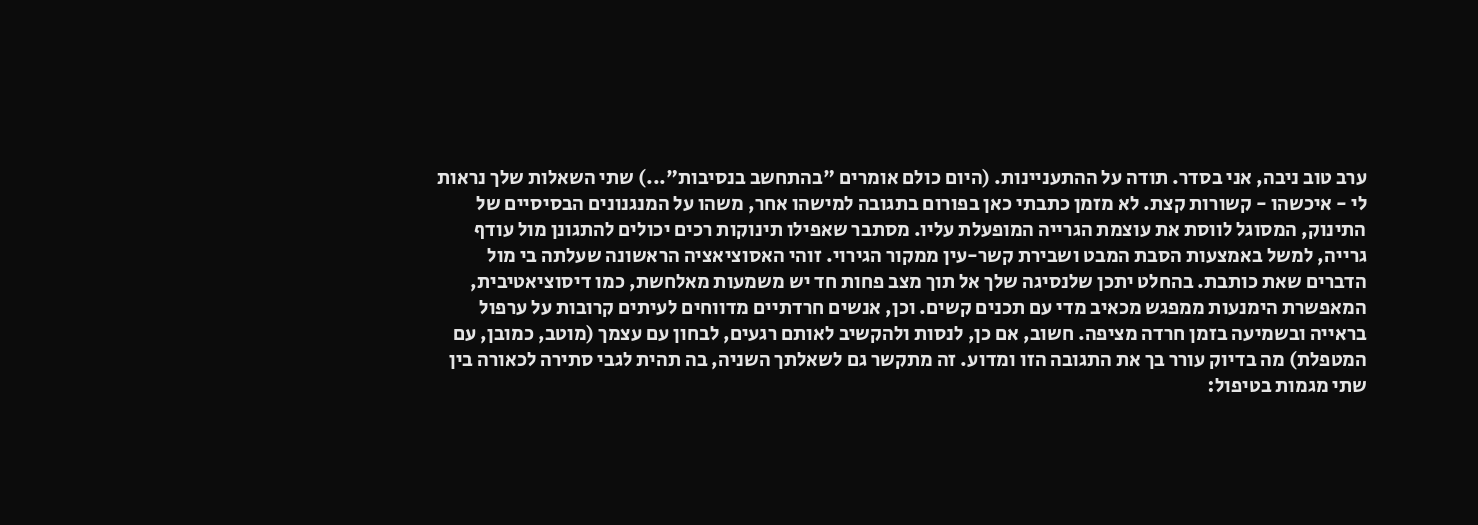ערב טוב ניבה, אני בסדר. תודה על ההתעניינות. (היום כולם אומרים "בהתחשב בנסיבות"...) שתי השאלות שלך נראות לי - איכשהו - קשורות קצת. לא מזמן כתבתי כאן בפורום בתגובה למישהו אחר, משהו על המנגנונים הבסיסיים של התינוק, המסוגל לווסת את עוצמת הגרייה המופעלת עליו. מסתבר שאפילו תינוקות רכים יכולים להתגונן מול עודף גרייה, למשל באמצעות הסבת המבט ושבירת קשר-עין ממקור הגירוי. זוהי האסוציאציה הראשונה שעלתה בי מול הדברים שאת כותבת. בהחלט יתכן שלנסיגה שלך אל תוך מצב פחות חד יש משמעות מאלחשת, כמו דיסוציאטיבית, המאפשרת הימנעות ממפגש מכאיב מדי עם תכנים קשים. וכן, אנשים חרדתיים מדווחים לעיתים קרובות על ערפול בראייה ובשמיעה בזמן חרדה מציפה. חשוב, אם כן, לנסות ולהקשיב לאותם רגעים, לבחון עם עצמך (מוטב, כמובן, עם המטפלת) מה בדיוק עורר בך את התגובה הזו ומדוע. זה מתקשר גם לשאלתך השניה, בה תהית לגבי סתירה לכאורה בין שתי מגמות בטיפול: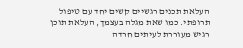העלאת תכנים רגשיים קשים יחד עם טיפול תרופתי. כמו שאת מגלה בעצמך, העלאת תוכן רגיש מעוררת לעיתים חרדה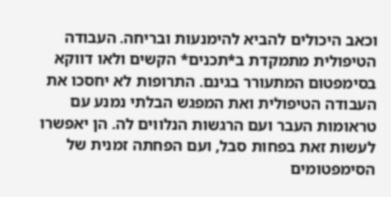וכאב היכולים להביא להימנעות ובריחה. העבודה הטיפולית מתמקדת ב*תכנים* הקשים ולאו דווקא בסימפטום המתעורר בגינם. התרופות לא יחסכו את העבודה הטיפולית ואת המפגש הבלתי נמנע עם טראומות העבר ועם הרגשות הנלווים לה. הן יאפשרו לעשות זאת בפחות סבל, ועם הפחתה זמנית של הסימפטומים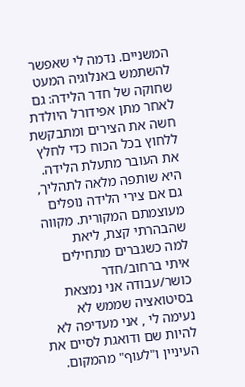המשניים. נדמה לי שאפשר להשתמש באנלוגיה המעט שחוקה של חדר הלידה: גם לאחר מתן אפידורל היולדת חשה את הצירים ומתבקשת ללחוץ בכל הכוח כדי לחלץ את העובר מתעלת הלידה. היא שותפה מלאה לתהליך, גם אם צירי הלידה נופלים מעוצמתם המקורית. מקווה שהבהרתי קצת, ליאת
למה כשגברים מתחילים איתי ברחוב/חדר כושר/עבודה אני נמצאת בסיטואציה שממש לא נעימה לי , אני מעדיפה לא להיות שם ודואגת לסיים את העיניין ו"לעוף" מהמקום.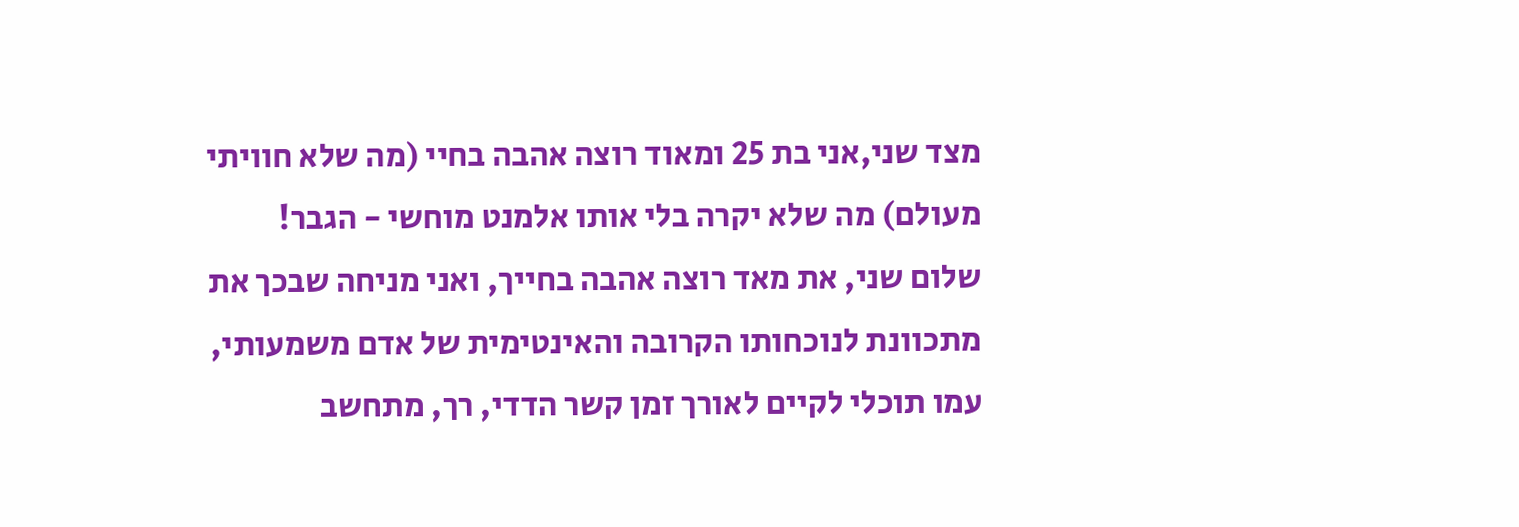מצד שני,אני בת 25 ומאוד רוצה אהבה בחיי (מה שלא חוויתי מעולם) מה שלא יקרה בלי אותו אלמנט מוחשי - הגבר!
שלום שני, את מאד רוצה אהבה בחייך, ואני מניחה שבכך את מתכוונת לנוכחותו הקרובה והאינטימית של אדם משמעותי, עמו תוכלי לקיים לאורך זמן קשר הדדי, רך, מתחשב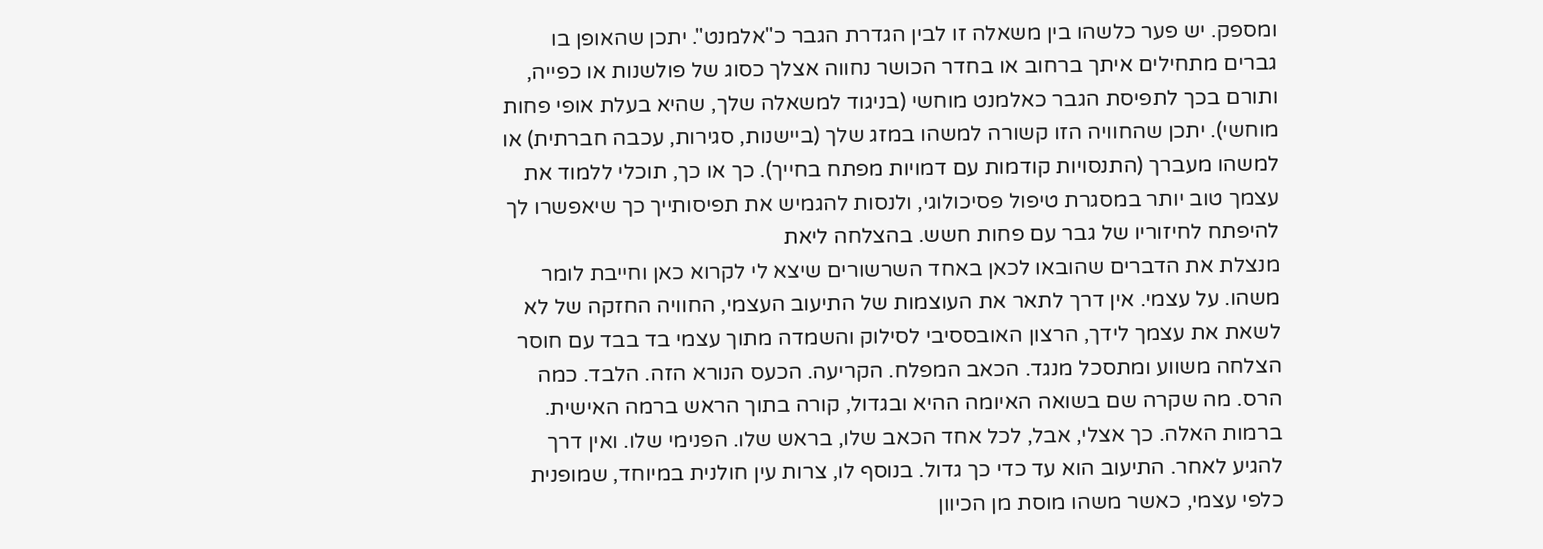ומספק. יש פער כלשהו בין משאלה זו לבין הגדרת הגבר כ"אלמנט". יתכן שהאופן בו גברים מתחילים איתך ברחוב או בחדר הכושר נחווה אצלך כסוג של פולשנות או כפייה, ותורם בכך לתפיסת הגבר כאלמנט מוחשי (בניגוד למשאלה שלך, שהיא בעלת אופי פחות מוחשי). יתכן שהחוויה הזו קשורה למשהו במזג שלך (ביישנות, סגירות, עכבה חברתית) או למשהו מעברך (התנסויות קודמות עם דמויות מפתח בחייך). כך או כך, תוכלי ללמוד את עצמך טוב יותר במסגרת טיפול פסיכולוגי, ולנסות להגמיש את תפיסותייך כך שיאפשרו לך להיפתח לחיזוריו של גבר עם פחות חשש. בהצלחה ליאת
מנצלת את הדברים שהובאו לכאן באחד השרשורים שיצא לי לקרוא כאן וחייבת לומר משהו. על עצמי. אין דרך לתאר את העוצמות של התיעוב העצמי, החוויה החזקה של לא לשאת את עצמך לידך, הרצון האובססיבי לסילוק והשמדה מתוך עצמי בד בבד עם חוסר הצלחה משווע ומתסכל מנגד. הכאב המפלח. הקריעה. הכעס הנורא הזה. הלבד. כמה הרס. מה שקרה שם בשואה האיומה ההיא ובגדול, קורה בתוך הראש ברמה האישית. ברמות האלה. כך אצלי, אבל, לכל אחד הכאב שלו, בראש שלו. הפנימי שלו. ואין דרך להגיע לאחר. התיעוב הוא עד כדי כך גדול. בנוסף לו, צרות עין חולנית במיוחד, שמופנית כלפי עצמי, כאשר משהו מוסת מן הכיוון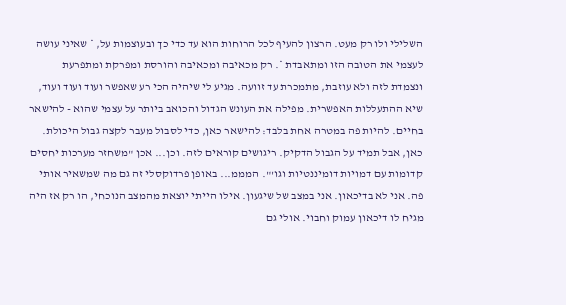השלילי ולו רק מעט. הרצון להעיף לכל הרוחות הוא עד כדי כך ובעוצמות על, * שאיני עושה לעצמי את הטובה הזו ומתאבדת *. רק מכאיבה ומכאיבה והורסת ומפרקת ומתפרעת ונצמדת לזה ולא עוזבת, מתמכרת עד זוועה. מגיע לי שיהיה הכי רע שאפשר ועוד ועוד ועוד, שיא ההתעללות האפשרית. מפילה את העונש הגדול והכואב ביותר על עצמי שהוא - להישאר בחיים. להיות פה במטרה אחת בלבד: להישאר כאן, כדי לסבול מעבר לקצה גבול היכולת. כאן, אבל תמיד על הגבול הדקיק. ריגושים קוראים לזה. וכן... אכן "משחזר מערכות יחסים קדומות עם דמויות דומיננטיות וגו'". המממ... באופן פרדוקסלי זה גם מה שמשאיר אותי פה. אני לא בדיכאון. אני במצב של שיגעון. אילו הייתי יוצאת מהמצב הנוכחי, הו רק אז היה מגיח לו דיכאון עמוק וחבוי. אולי גם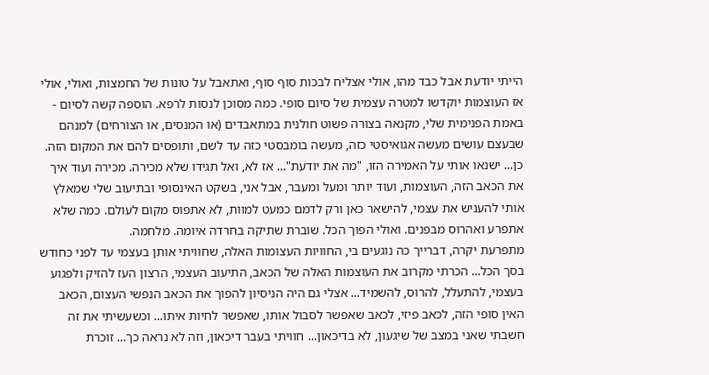הייתי יודעת אבל כבד מהו, אולי אצליח לבכות סוף סוף, ואתאבל על טונות של החמצות, ואולי, אולי אז העוצמות יוקדשו למטרה עצמית של סיום סופי. כמה מסוכן לנסות לרפא. הוספה קשה לסיום - באמת הפנימית שלי, מקנאה בצורה פשוט חולנית במתאבדים (או המנסים, או הצורחים) למנהם שבעצם עושים מעשה אגואיסטי כזה, מעשה בומבסטי כזה עד לשם, ותופסים להם את המקום הזה. כן... ישנאו אותי על האמירה הזו, "מה את יודעת"... אז לא, ואל תגידו שלא מכירה. מכירה ועוד איך את הכאב הזה, העוצמות, ועוד יותר ומעל ומעבר, אבל אני, בשקט האינסופי ובתיעוב שלי שמאלץ אותי להעניש את עצמי, להישאר כאן ורק לדמם כמעט למוות, לא אתפוס מקום לעולם. כמה שלא אתפרע ואהרוס מבפנים. ואולי הפוך הכל. שוברת שתיקה בחרדה איומה. מלחמה.
מתפרעת יקרה, דברייך כה נוגעים בי, החוויות העצומות האלה, שחוויתי אותן בעצמי עד לפני כחודש בסך הכל... הכרתי מקרוב את העוצמות האלה של הכאב, התיעוב העצמי, הרצון העז להזיק ולפגוע בעצמי, להתעלל, להרוס, להשמיד... אצלי גם היה הניסיון להפוך את הכאב הנפשי העצום, הכאב האין סופי הזה, לכאב פיזי, לכאב שאפשר לסבול אותו, שאפשר לחיות איתו... וכשעשיתי את זה חשבתי שאני במצב של שיגעון, לא בדיכאון... חוויתי בעבר דיכאון, וזה לא נראה כך... זוכרת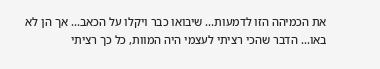את הכמיהה הזו לדמעות... שיבואו כבר ויקלו על הכאב... אך הן לא באו... הדבר שהכי רציתי לעצמי היה המוות, כל כך רציתי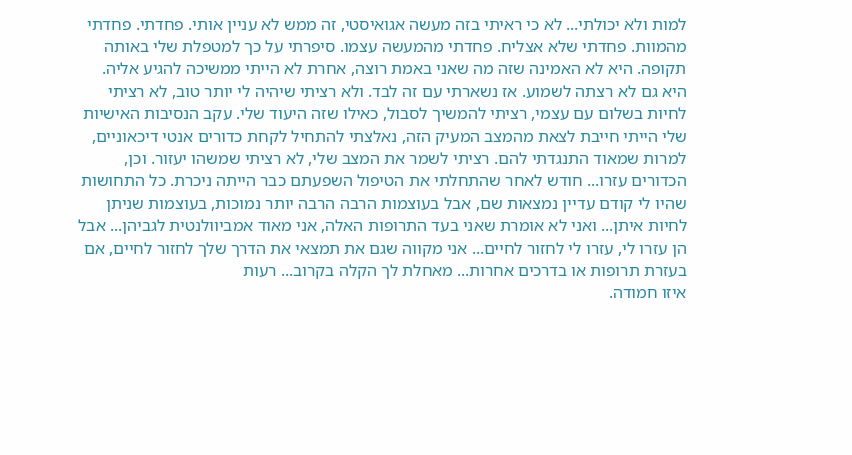למות ולא יכולתי... לא כי ראיתי בזה מעשה אגואיסטי, זה ממש לא עניין אותי. פחדתי. פחדתי מהמוות. פחדתי שלא אצליח. פחדתי מהמעשה עצמו. סיפרתי על כך למטפלת שלי באותה תקופה. היא לא האמינה שזה מה שאני באמת רוצה, אחרת לא הייתי ממשיכה להגיע אליה. היא גם לא רצתה לשמוע. אז נשארתי עם זה לבד. ולא רציתי שיהיה לי יותר טוב, לא רציתי לחיות בשלום עם עצמי, רציתי להמשיך לסבול, כאילו שזה היעוד שלי. עקב הנסיבות האישיות שלי הייתי חייבת לצאת מהמצב המעיק הזה, נאלצתי להתחיל לקחת כדורים אנטי דיכאוניים, למרות שמאוד התנגדתי להם. רציתי לשמר את המצב שלי, לא רציתי שמשהו יעזור. וכן, הכדורים עזרו... חודש לאחר שהתחלתי את הטיפול השפעתם כבר הייתה ניכרת. כל התחושות שהיו לי קודם עדיין נמצאות שם, אבל בעוצמות הרבה הרבה יותר נמוכות, בעוצמות שניתן לחיות איתן... ואני לא אומרת שאני בעד התרופות האלה, אני מאוד אמביוולנטית לגביהן... אבל הן עזרו לי, עזרו לי לחזור לחיים... אני מקווה שגם את תמצאי את הדרך שלך לחזור לחיים, אם בעזרת תרופות או בדרכים אחרות... מאחלת לך הקלה בקרוב... רעות
איזו חמודה.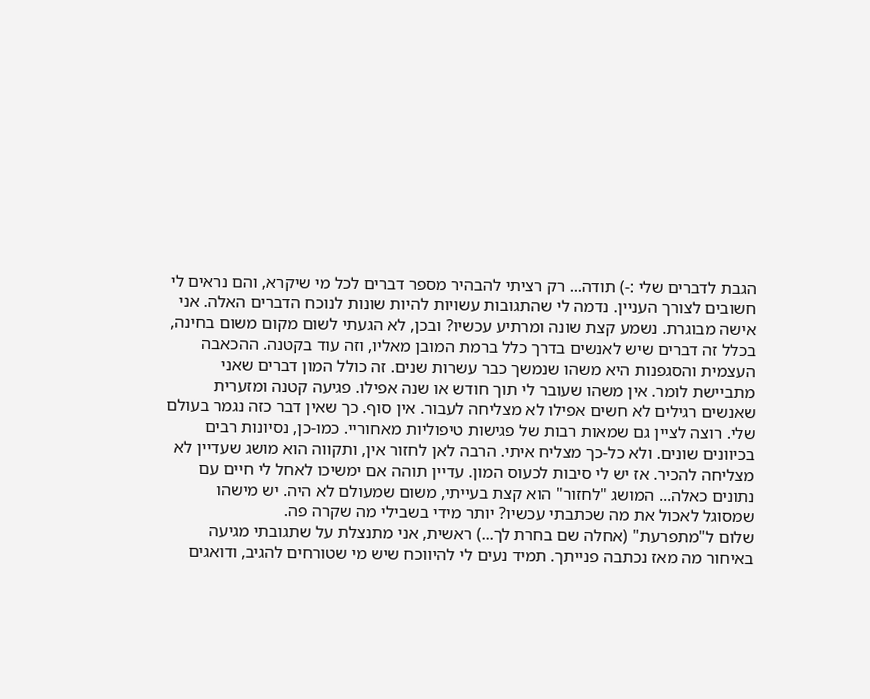הגבת לדברים שלי :-) תודה... רק רציתי להבהיר מספר דברים לכל מי שיקרא, והם נראים לי חשובים לצורך העניין. נדמה לי שהתגובות עשויות להיות שונות לנוכח הדברים האלה. אני אישה מבוגרת. נשמע קצת שונה ומרתיע עכשיו? ובכן, לא הגעתי לשום מקום משום בחינה, בכלל זה דברים שיש לאנשים בדרך כלל ברמת המובן מאליו, וזה עוד בקטנה. ההכאבה העצמית והסגפנות היא משהו שנמשך כבר עשרות שנים. זה כולל המון דברים שאני מתביישת לומר. אין משהו שעובר לי תוך חודש או שנה אפילו. פגיעה קטנה ומזערית שאנשים רגילים לא חשים אפילו לא מצליחה לעבור. אין סוף. כך שאין דבר כזה נגמר בעולם שלי. רוצה לציין גם שמאות רבות של פגישות טיפוליות מאחוריי. כמו-כן, נסיונות רבים בכיוונים שונים. ולא כל-כך מצליח איתי. הרבה לאן לחזור אין, ותקווה הוא מושג שעדיין לא מצליחה להכיר. אז יש לי סיבות לכעוס המון. עדיין תוהה אם ימשיכו לאחל לי חיים עם נתונים כאלה... המושג "לחזור" הוא קצת בעייתי, משום שמעולם לא היה. יש מישהו שמסוגל לאכול את מה שכתבתי עכשיו? יותר מידי בשבילי מה שקרה פה.
שלום ל"מתפרעת" (אחלה שם בחרת לך...) ראשית, אני מתנצלת על שתגובתי מגיעה באיחור מה מאז נכתבה פנייתך. תמיד נעים לי להיווכח שיש מי שטורחים להגיב, ודואגים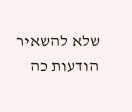שלא להשאיר הודעות כה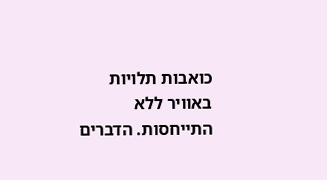כואבות תלויות באוויר ללא התייחסות. הדברים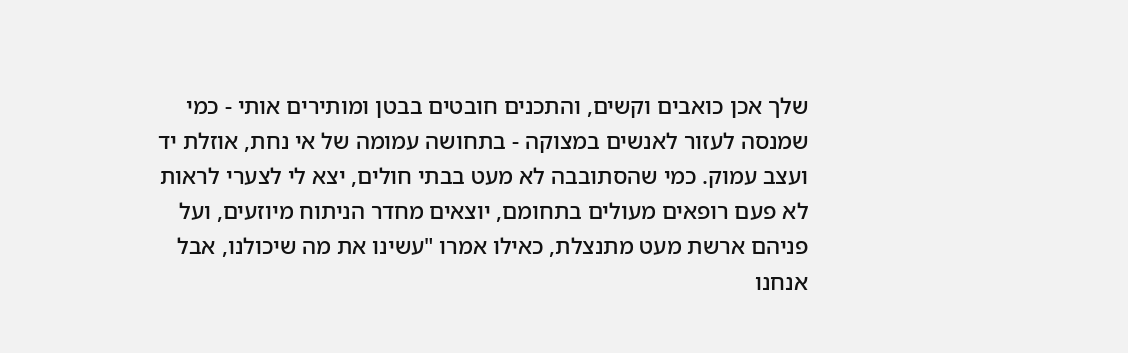שלך אכן כואבים וקשים, והתכנים חובטים בבטן ומותירים אותי - כמי שמנסה לעזור לאנשים במצוקה - בתחושה עמומה של אי נחת, אוזלת יד ועצב עמוק. כמי שהסתובבה לא מעט בבתי חולים, יצא לי לצערי לראות לא פעם רופאים מעולים בתחומם, יוצאים מחדר הניתוח מיוזעים, ועל פניהם ארשת מעט מתנצלת, כאילו אמרו "עשינו את מה שיכולנו, אבל אנחנו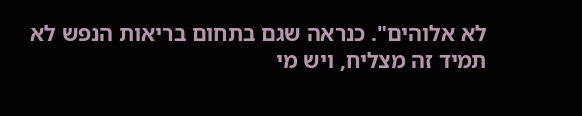לא אלוהים". כנראה שגם בתחום בריאות הנפש לא תמיד זה מצליח, ויש מי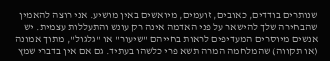שנותרים בודדים, כאובים, זועמים, מיואשים באין מושיע. אני רוצה להאמין שהבחירה שלך להישאר על פני האדמה אינה רק עונש והתעללות עצמית. יש אנשים מיוסרים המעדיפים לראות בחייהם "שיעור" או "גלגול", מתוך אמונה (או תקווה) שהמלחמה המרה תשא פרי כלשהו בעתיד. גם אם אין בדברי שמץ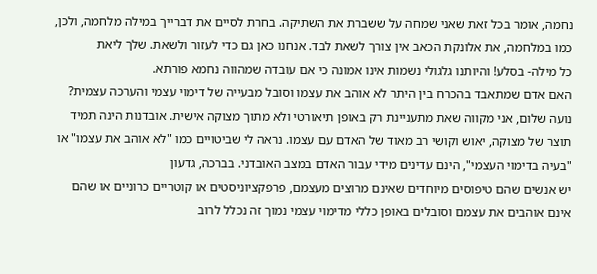נחמה, אומר בכל זאת שאני שמחה על ששברת את השתיקה. בחרת לסיים את דברייך במילה מלחמה, ולכן, כמו במלחמה, את אלונקת הכאב אין צורך לשאת לבד. אנחנו כאן גם כדי לעזור ולשאת. שלך ליאת
כל מילה- בסלע! והיותנו גלגולי נשמות אינו אמונה כי אם עובדה שמהווה נחמא פורתא.
האם אדם שמתאבד בהכרח בין היתר לא אוהב את עצמו וסובל מבעייה של דימוי עצמי והערכה עצמית?
נועה שלום, אני מקווה שאת מתעניינת רק באופן תיאורטי ולא מתוך מצוקה אישית. אובדנות הינה תמיד תוצר של מצוקה, יאוש וקושי רב מאוד של האדם עם עצמו. נראה לי שביטויים כמו "לא אוהב את עצמו" או "בעיה בדימוי העצמי", הינם עדינים מידי עבור האדם במצב האובדני. בברכה, גדעון
יש אנשים שהם טיפוסים מיוחדים שאינם מרוצים מעצמם, פרפקציוניסטים או קוטריים כרוניים או שהם אינם אוהבים את עצמם וסובלים באופן כללי מדימוי עצמי נמוך זה נכלל לרוב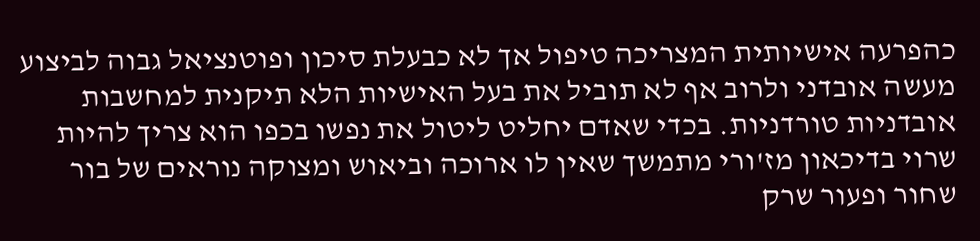כהפרעה אישיותית המצריכה טיפול אך לא כבעלת סיכון ופוטנציאל גבוה לביצוע מעשה אובדני ולרוב אף לא תוביל את בעל האישיות הלא תיקנית למחשבות אובדניות טורדניות. בכדי שאדם יחליט ליטול את נפשו בכפו הוא צריך להיות שרוי בדיכאון מז'ורי מתמשך שאין לו ארוכה וביאוש ומצוקה נוראים של בור שחור ופעור שרק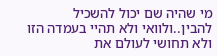מי שהיה שם יכול להשכיל להבין..ולוואי ולא תהיי בעמדה הזו ולא תחושי לעולם את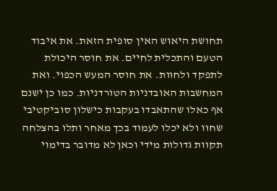תחושת היאוש האין סופית הזאת. את איבוד הטעם והתכלית לחיים. את חוסר היכולת לתפקד ולחוות. את חוסר המעש הכפוי. ואת המחשבות האובדניות הטורדניות. כמו כן ישנם אף כאלו שהתאבדו בעקבות כישלון סוביקטיבי שחוו ולא יכלו לעמוד בכך מאחר ותלו בהצלחה תקוות גדולות מידי וכאן לא מדובר בדימוי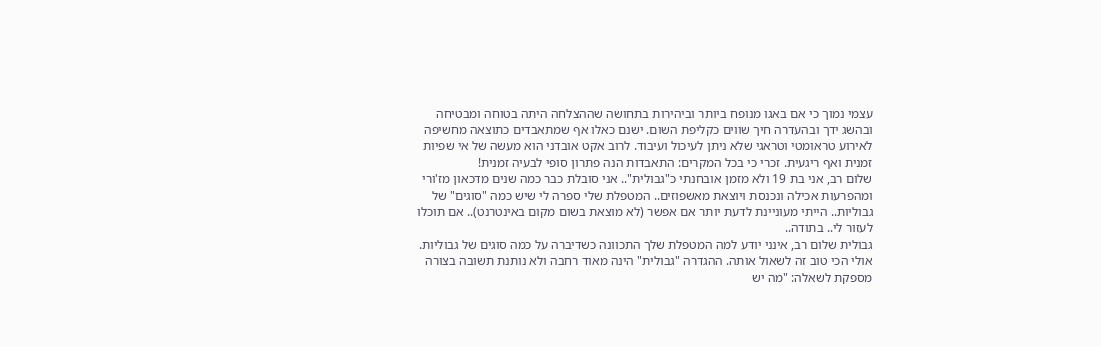עצמי נמוך כי אם באגו מנופח ביותר וביהירות בתחושה שההצלחה היתה בטוחה ומבטיחה ובהשג ידך ובהעדרה חיך שווים כקליפת השום. ישנם כאלו אף שמתאבדים כתוצאה מחשיפה לאירוע טראומטי וטראגי שלא ניתן לעיכול ועיבוד. לרוב אקט אובדני הוא מעשה של אי שפיות זמנית ואף ריגעית. זכרי כי בכל המקרים: התאבדות הנה פתרון סופי לבעיה זמנית!
שלום רב, אני בת 19 ולא מזמן אובחנתי כ"גבולית".. אני סובלת כבר כמה שנים מדכאון מז'ורי ומהפרעות אכילה ונכנסת ויוצאת מאשפוזים.. המטפלת שלי ספרה לי שיש כמה "סוגים" של גבוליות.. הייתי מעוניינת לדעת יותר אם אפשר (לא מוצאת בשום מקום באינטרנט).. אם תוכלו לעזור לי.. בתודה..
גבולית שלום רב, אינני יודע למה המטפלת שלך התכוונה כשדיברה על כמה סוגים של גבוליות. אולי הכי טוב זה לשאול אותה. ההגדרה "גבולית" הינה מאוד רחבה ולא נותנת תשובה בצורה מספקת לשאלה: "מה יש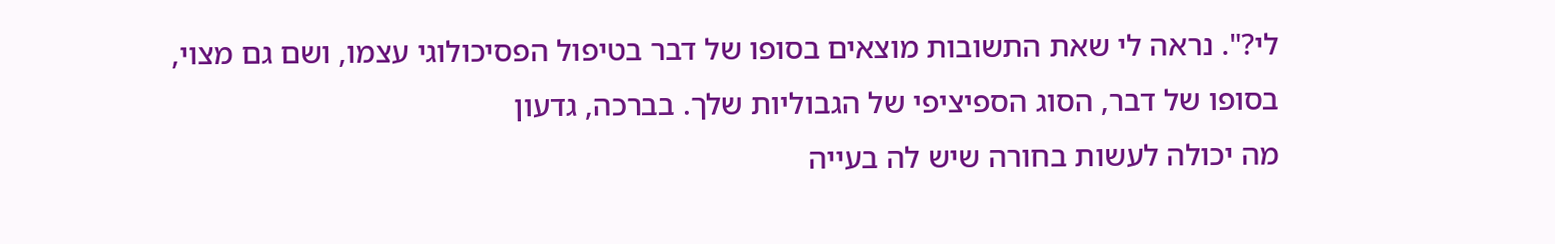לי?". נראה לי שאת התשובות מוצאים בסופו של דבר בטיפול הפסיכולוגי עצמו, ושם גם מצוי, בסופו של דבר, הסוג הספיציפי של הגבוליות שלך. בברכה, גדעון
מה יכולה לעשות בחורה שיש לה בעייה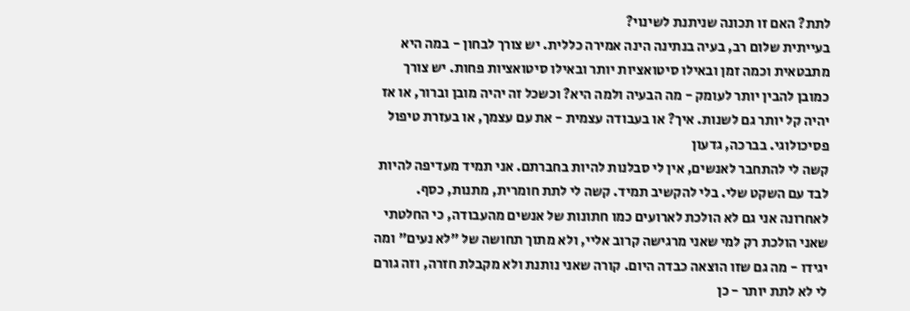לתת? האם זו תכונה שניתנת לשינוי?
בעייתית שלום רב, בעיה בנתינה הינה אמירה כללית. יש צורך לבחון - במה היא מתבטאית וכמה זמן ובאילו סיטואציות יותר ובאילו סיטואציות פחות. יש צורך כמובן להבין יותר לעומק - מה הבעיה ולמה היא? וכשכל זה יהיה מובן וברור, או אז יהיה קל יותר גם לשנות. איך? או בעבודה עצמית - את עם עצמך, או בעזרת טיפול פסיכולוגי. בברכה, גדעון
קשה לי להתחבר לאנשים, אין לי סבלנות להיות בחברתם. אני תמיד מעדיפה להיות לבד עם השקט שלי. בלי להקשיב תמיד. קשה לי לתת חומרית, מתנות, כסף. לאחרונה אני גם לא הולכת לארועים כמו חתונות של אנשים מהעבודה, כי החלטתי שאני הולכת רק למי שאני מרגישה קרוב אליי, ולא מתוך תחושה של "לא נעים" ומה יגידו - מה גם שזו הוצאה כבדה היום. קורה שאני נותנת ולא מקבלת חזרה, וזה גורם לי לא לתת יותר - כן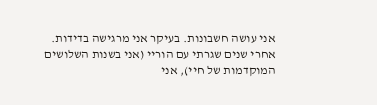אני עושה חשבונות. בעיקר אני מרגישה בדידות. אחרי שנים שגרתי עם הוריי (אני בשנות השלושים המוקדמות של חיי), אני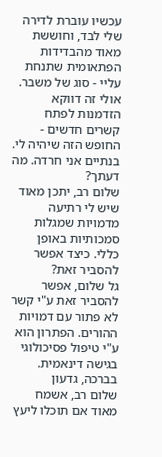עכשיו עוברת לדירה שלי לבד, וחוששת מאוד מהבדידות הפתאומית שתנחת עליי - סוג של משבר. אולי זה דווקא הזדמנות לפתח קשרים חדשים - החופש הזה שיהיה לי. בנתיים אני חרדה. מה דעתך?
שלום רב, יתכן מאוד שיש לי רתיעה מדמויות שמגלות סמכותיות באופן כללי. כיצד אפשר להסביר זאת?
גל שלום, אפשר להסביר זאת ע"י קשר לא פתור עם דמויות ההורים. הפתרון הוא ע"י טיפול פסיכולוגי בגישה דינאמית. בברכה, גדעון
שלום רב, אשמח מאוד אם תוכלו ליעץ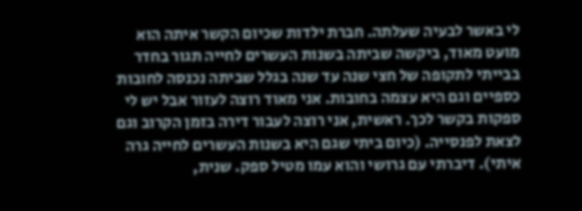לי באשר לבעיה שעלתה. חברת ילדות שכיום הקשר איתה הוא מועט מאוד, ביקשה שביתה בשנות העשרים לחייה תגור בחדר בבייתי לתקופה של חצי שנה עד שנה בגלל שביתה נכנסה לחובות כספיים וגם היא עצמה בחובות. אני מאוד רוצה לעזור אבל יש לי ספקות בקשר לכך. ראשית, אני רוצה לעבור דירה בזמן הקרוב וגם לצאת לפנסייה. (כיום ביתי שגם היא בשנות העשרים לחייה גרה איתי). דיברתי עם גרושי והוא עמו מטיל ספק. שנית,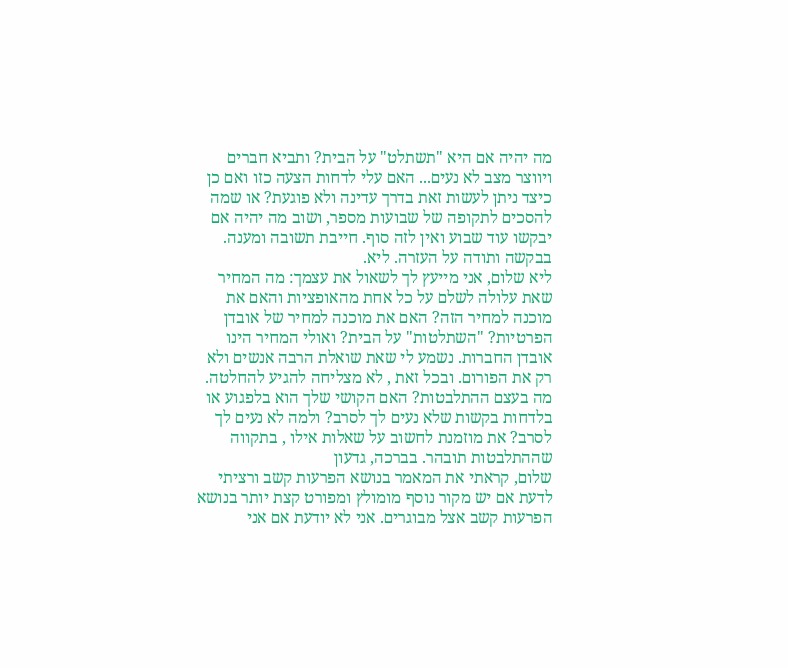מה יהיה אם היא "תשתלט" על הבית? ותביא חברים ויווצר מצב לא נעים... האם עלי לדחות הצעה כזו ואם כן כיצד ניתן לעשות זאת בדרך עדינה ולא פוגעת? או שמה להסכים לתקופה של שבועות מספר, ושוב מה יהיה אם יבקשו עוד שבוע ואין לזה סוף. חייבת תשובה ומענה. בבקשה ותודה על העזרה. ליא.
ליא שלום, אני מייעץ לך לשאול את עצמך: מה המחיר שאת עלולה לשלם על כל אחת מהאופציות והאם את מוכנה למחיר הזה? האם את מוכנה למחיר של אובדן הפרטיות? "השתלטות" על הבית? ואולי המחיר הינו אובדן החברות. נשמע לי שאת שואלת הרבה אנשים ולא רק את הפורום. ובכל זאת , לא מצליחה להגיע להחלטה. מה בעצם ההתלבטות? האם הקושי שלך הוא בלפגוע או בלדחות בקשות שלא נעים לך לסרב? ולמה לא נעים לך לסרב? את מוזמנת לחשוב על שאלות אילו , בתקווה שההתלבטות תובהר. בברכה, גדעון
שלום, קראתי את המאמר בנושא הפרעות קשב ורציתי לדעת אם יש מקור נוסף מומולץ ומפורט קצת יותר בנושא הפרעות קשב אצל מבוגרים. אני לא יודעת אם אני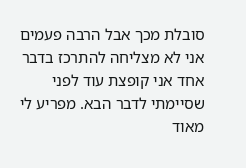סובלת מכך אבל הרבה פעמים אני לא מצליחה להתרכז בדבר אחד אני קופצת עוד לפני שסיימתי לדבר הבא. מפריע לי מאוד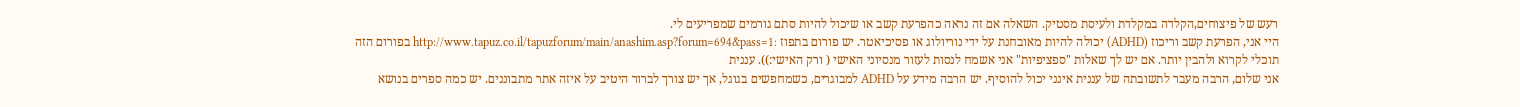רעש של פיצוחים,הקלדה במקלדת ולעיסת מסטיק. השאלה אם זה נראה כהפרעת קשב או שיכול להיות סתם גורמים שמפריעים לי.
היי אני, הפרעת קשב וריכוז (ADHD) יכולה להיות מאובחנת על ידי נוריולוג או פסיכיאטר. יש פורום בתפוז :http://www.tapuz.co.il/tapuzforum/main/anashim.asp?forum=694&pass=1 בפורום הזה תוכלי לקרוא ולהבין יותר. אם יש לך שאלות "ספציפיות" אני אשמח לנסות לעזור מנסיוני האישי ( ורק האישי:)). עננית
אני שלום, הרבה מעבר לתשובתה של עננית אינני יכול להוסיף. יש הרבה מידע על ADHD למבוגרים, כשמחפשים בגוגל, אך יש צורך לברור היטיב על איזה אתר מתבוננים. יש כמה ספרים בנושא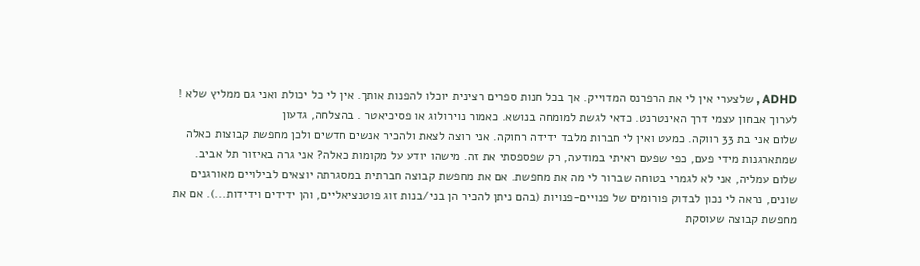ADHD , שלצערי אין לי את הרפרנס המדוייק. אך בכל חנות ספרים רצינית יוכלו להפנות אותך. אין לי כל יכולת ואני גם ממליץ שלא ! לערוך אבחון עצמי דרך האינטרנט. כדאי לגשת למומחה בנושא. כאמור נוירולוג או פסיכיאטר . בהצלחה, גדעון
שלום אני בת 33 רווקה. כמעט ואין לי חברות מלבד ידידה רחוקה. אני רוצה לצאת ולהכיר אנשים חדשים ולכן מחפשת קבוצות כאלה שמתארגנות מידי פעם, כפי שפעם ראיתי במודעה, רק שפספסתי את זה. מישהו יודע על מקומות כאלה? אני גרה באיזור תל אביב.
שלום עמליה, אני לא לגמרי בטוחה שברור לי מה את מחפשת. אם את מחפשת קבוצה חברתית במסגרתה יוצאים לבילויים מאורגנים שונים, נראה לי נכון לבדוק פורומים של פנויים-פנויות (בהם ניתן להכיר הן בני/בנות זוג פוטנציאליים, והן ידידים וידידות...). אם את מחפשת קבוצה שעוסקת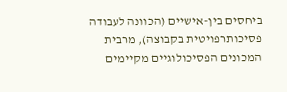ביחסים בין-אישיים (הכוונה לעבודה פסיכותרפויטית בקבוצה), מרבית המכונים הפסיכולוגיים מקיימים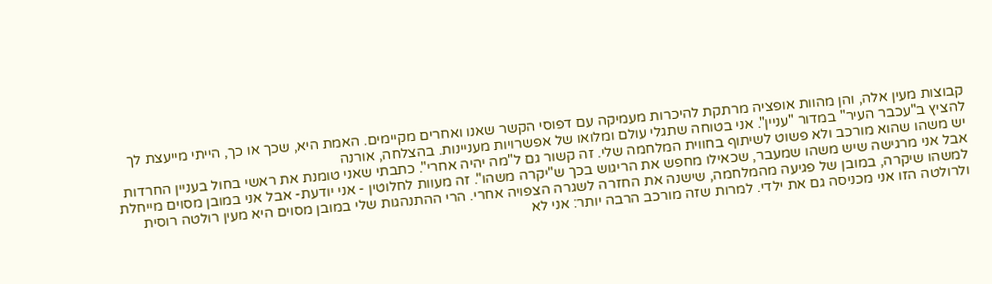קבוצות מעין אלה, והן מהוות אופציה מרתקת להיכרות מעמיקה עם דפוסי הקשר שאנו ואחרים מקיימים. האמת היא, שכך או כך, הייתי מייעצת לך להציץ ב"עכבר העיר" במדור "עניין". אני בטוחה שתגלי עולם ומלואו של אפשרויות מעניינות. בהצלחה, אורנה
יש משהו שהוא מורכב ולא פשוט לשיתוף בחווית המלחמה שלי. זה קשור גם ל"מה יהיה אחרי". כתבתי שאני טומנת את ראשי בחול בעניין החרדות אבל אני מרגישה שיש משהו שמעבר, שכאילו מחפש את הריגוש בכך ש"יקרה משהו". זה מעוות לחלוטין - אני יודעת- אבל אני במובן מסוים מייחלת למשהו שיקרה, במובן של פגיעה מהמלחמה, שישנה את החזרה לשגרה הצפויה אחרי. הרי ההתנהגות שלי במובן מסוים היא מעין רולטה רוסית ולרולטה הזו אני מכניסה גם את ילדי. למרות שזה מורכב הרבה יותר: אני לא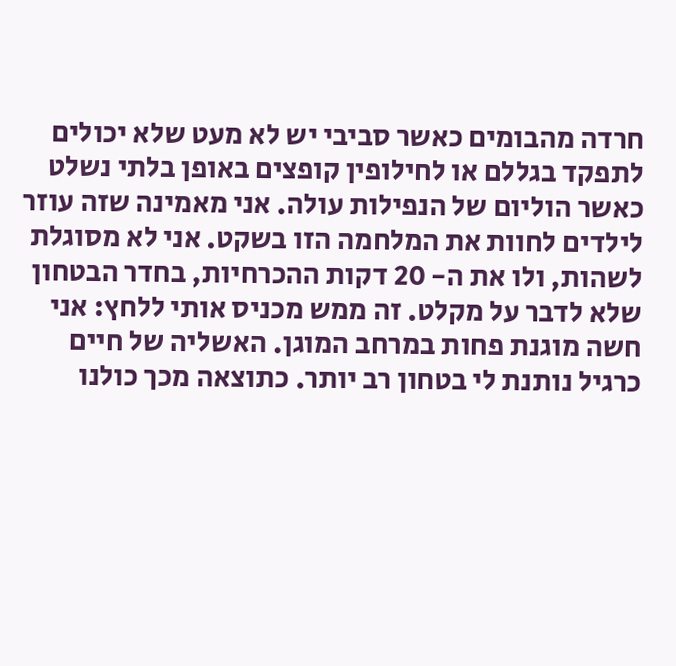חרדה מהבומים כאשר סביבי יש לא מעט שלא יכולים לתפקד בגללם או לחילופין קופצים באופן בלתי נשלט כאשר הוליום של הנפילות עולה. אני מאמינה שזה עוזר לילדים לחוות את המלחמה הזו בשקט. אני לא מסוגלת לשהות, ולו את ה- 20 דקות ההכרחיות, בחדר הבטחון שלא לדבר על מקלט. זה ממש מכניס אותי ללחץ: אני חשה מוגנת פחות במרחב המוגן. האשליה של חיים כרגיל נותנת לי בטחון רב יותר. כתוצאה מכך כולנו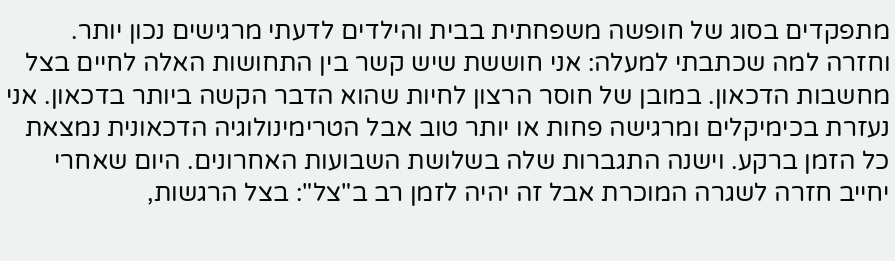מתפקדים בסוג של חופשה משפחתית בבית והילדים לדעתי מרגישים נכון יותר. וחזרה למה שכתבתי למעלה: אני חוששת שיש קשר בין התחושות האלה לחיים בצל מחשבות הדכאון. במובן של חוסר הרצון לחיות שהוא הדבר הקשה ביותר בדכאון. אני נעזרת בכימיקלים ומרגישה פחות או יותר טוב אבל הטרימינולוגיה הדכאונית נמצאת כל הזמן ברקע. וישנה התגברות שלה בשלושת השבועות האחרונים. היום שאחרי יחייב חזרה לשגרה המוכרת אבל זה יהיה לזמן רב ב"צל": בצל הרגשות,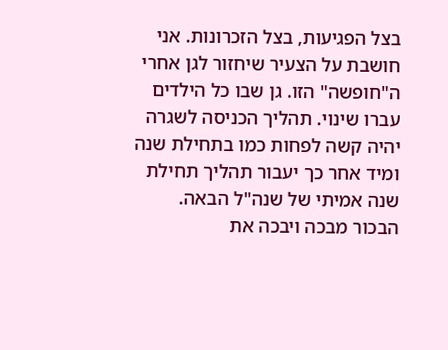בצל הפגיעות, בצל הזכרונות. אני חושבת על הצעיר שיחזור לגן אחרי ה"חופשה" הזו. גן שבו כל הילדים עברו שינוי. תהליך הכניסה לשגרה יהיה קשה לפחות כמו בתחילת שנה ומיד אחר כך יעבור תהליך תחילת שנה אמיתי של שנה"ל הבאה. הבכור מבכה ויבכה את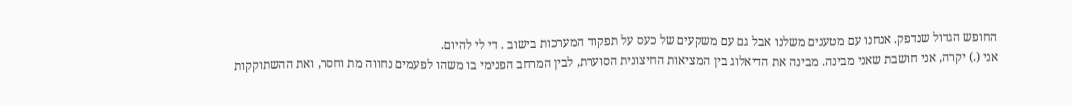החופש הגדול שנדפק. אנחנו עם מטענים משלנו אבל גם עם משקעים של כעס על תפקוד המערכות בישוב . די לי להיום.
אני (.) יקרה, אני חושבת שאני מבינה. מבינה את הדיאלוג בין המציאות החיצונית הסוערת, לבין המרחב הפנימי בו משהו לפעמים נחווה מת וחסר, ואת ההשתוקקות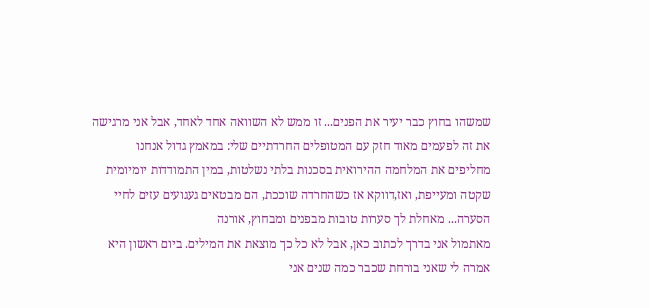שמשהו בחוץ כבר יעיר את הפנים... זו ממש לא השוואה אחד לאחד, אבל אני מרגישה את זה לפעמים מאוד חזק עם המטופלים החרדתיים שלי: במאמץ גדול אנחנו מחליפים את המלחמה ההירואית בסכנות בלתי נשלטות, במין התמודדות יומיומית שקטה ומעייפת, ואז,דווקא אז כשהחרדה שוככת, הם מבטאים געגועים עזים לחיי הסערה... מאחלת לך סערות טובות מבפנים ומבחוץ, אורנה
מאתמול אני בדרך לכתוב כאן, אבל לא כל כך מוצאת את המילים. ביום ראשון היא אמרה לי שאני בורחת שכבר כמה שנים אני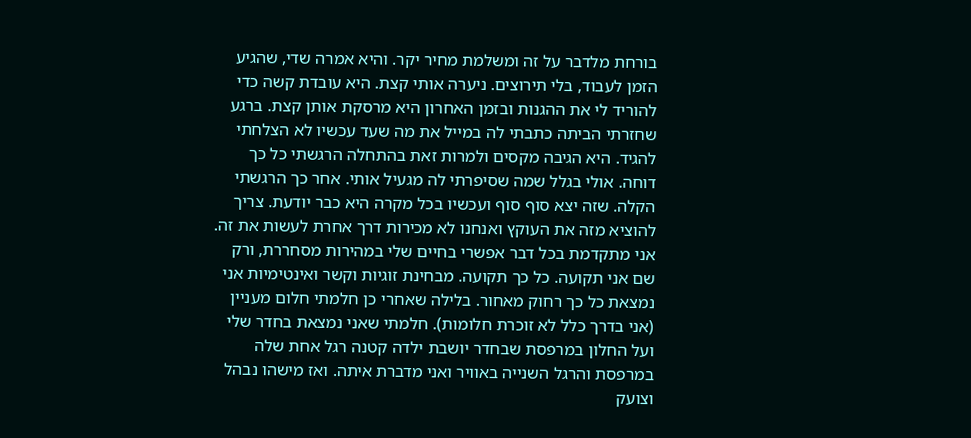בורחת מלדבר על זה ומשלמת מחיר יקר. והיא אמרה שדי, שהגיע הזמן לעבוד, בלי תירוצים. ניערה אותי קצת. היא עובדת קשה כדי להוריד לי את ההגנות ובזמן האחרון היא מרסקת אותן קצת. ברגע שחזרתי הביתה כתבתי לה במייל את מה שעד עכשיו לא הצלחתי להגיד. היא הגיבה מקסים ולמרות זאת בהתחלה הרגשתי כל כך דוחה. אולי בגלל שמה שסיפרתי לה מגעיל אותי. אחר כך הרגשתי הקלה. שזה יצא סוף סוף ועכשיו בכל מקרה היא כבר יודעת. צריך להוציא מזה את העוקץ ואנחנו לא מכירות דרך אחרת לעשות את זה. אני מתקדמת בכל דבר אפשרי בחיים שלי במהירות מסחררת, ורק שם אני תקועה. כל כך תקועה. מבחינת זוגיות וקשר ואינטימיות אני נמצאת כל כך רחוק מאחור. בלילה שאחרי כן חלמתי חלום מעניין (אני בדרך כלל לא זוכרת חלומות). חלמתי שאני נמצאת בחדר שלי ועל החלון במרפסת שבחדר יושבת ילדה קטנה רגל אחת שלה במרפסת והרגל השנייה באוויר ואני מדברת איתה. ואז מישהו נבהל וצועק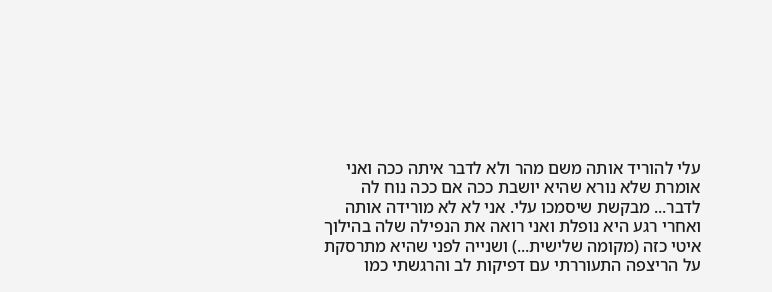עלי להוריד אותה משם מהר ולא לדבר איתה ככה ואני אומרת שלא נורא שהיא יושבת ככה אם ככה נוח לה לדבר... מבקשת שיסמכו עלי. אני לא לא מורידה אותה ואחרי רגע היא נופלת ואני רואה את הנפילה שלה בהילוך איטי כזה (מקומה שלישית...) ושנייה לפני שהיא מתרסקת על הריצפה התעוררתי עם דפיקות לב והרגשתי כמו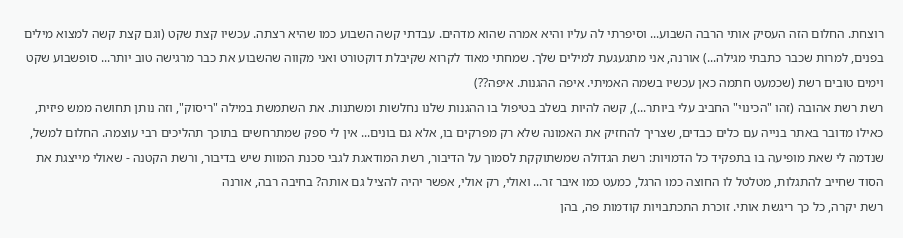רוצחת. החלום הזה העסיק אותי הרבה השבוע... וסיפרתי לה עליו והיא אמרה שהוא מדהים. עבדתי קשה השבוע כמו שהיא רצתה. עכשיו קצת שקט (וגם קצת קשה למצוא מילים בפנים, למרות שכבר כתבתי מגילה...) אורנה, אני מתגעגעת למילים שלך. שמחתי מאוד לקרוא שקיבלת דוקטורט ואני מקווה שהשבוע את כבר מרגישה טוב יותר... סופשבוע שקט וימים טובים רשת (שכמעט חתמה כאן עכשיו בשמה האמיתי. איפה ההגנות. איפה??)
רשת רשת אהובה (זהו "הכינוי" החביב עלי ביותר...), קשה להיות בשלב בטיפול בו ההגנות שלנו נחלשות ומשתנות. את השתמשת במילה "ריסוק", וזה נותן תחושה ממש פיזית, כאילו מדובר באתר בנייה עם כלים כבדים, שצריך להחזיק את האמונה שלא רק מפרקים בו, אלא גם בונים... אין לי ספק שמתרחשים בתוכך תהליכים רבי עוצמה. החלום למשל, שנדמה לי שאת מופיעה בו בתפקיד כל הדמויות: רשת הגדולה שמשתוקקת לסמוך על הדיבור, רשת המודאגת לגבי סכנת המוות שיש בדיבור, ורשת הקטנה - שאולי מייצגת את הסוד שחייב להתגלות, מטלטל לו החוצה כמו הרגל, כמעט כמו איבר זר... ואולי, רק אולי, אפשר יהיה להציל גם אותה? בחיבה רבה, אורנה
רשת יקרה, כל כך ריגשת אותי. זוכרת התכתבויות קודמות פה, בהן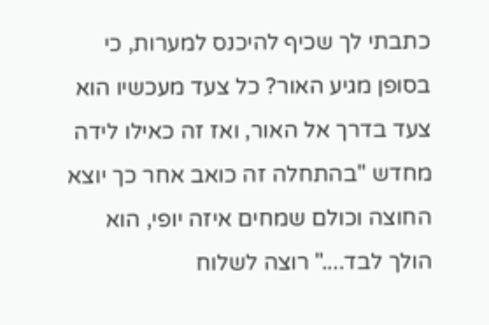כתבתי לך שכיף להיכנס למערות, כי בסופן מגיע האור? כל צעד מעכשיו הוא צעד בדרך אל האור, ואז זה כאילו לידה מחדש "בהתחלה זה כואב אחר כך יוצא החוצה וכולם שמחים איזה יופי, הוא הולך לבד...." רוצה לשלוח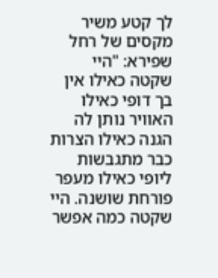לך קטע משיר מקסים של רחל שפירא: "היי שקטה כאילו אין בך דופי כאילו האוויר נותן לה הגנה כאילו הצרות כבר מתגבשות ליופי כאילו מעפר פורחת שושנה. היי שקטה כמה אפשר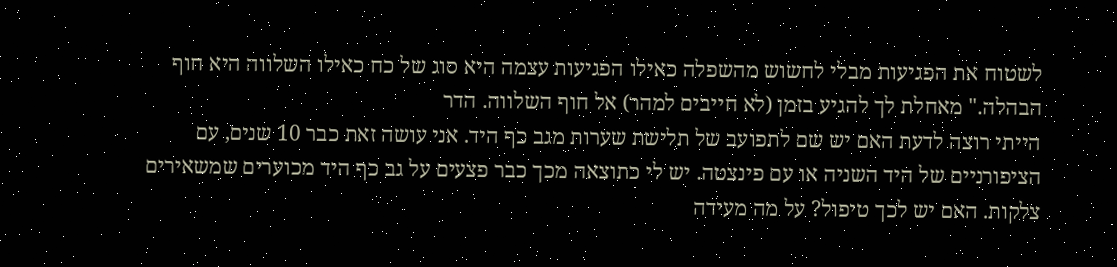לשטוח את הפגיעות מבלי לחשוש מהשפלה כאילו הפגיעות עצמה היא סוג של כח כאילו השלווה היא חוף הבהלה." מאחלת לך להגיע בזמן (לא חייבים למהר) אל חוף השלווה. הדר
הייתי רוצה לדעת האם יש שם לתפועב של תלישת שערות מגב כף היד. אני עושה זאת כבר 10 שנים, עם הציפורניים של היד השניה או עם פינצטה. יש לי כתוצאה מכך כבר פצעים על גב כף היד מכוערים שמשאירים צלקות. האם יש לכך טיפול? על מה מעידה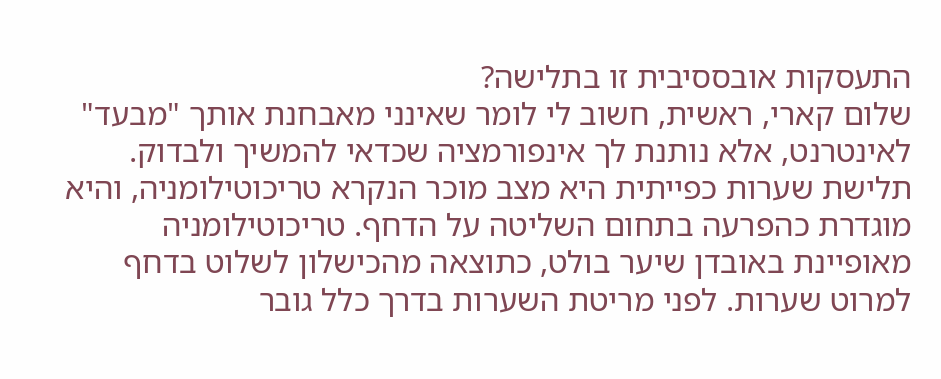התעסקות אובססיבית זו בתלישה?
שלום קארי, ראשית, חשוב לי לומר שאינני מאבחנת אותך "מבעד" לאינטרנט, אלא נותנת לך אינפורמציה שכדאי להמשיך ולבדוק. תלישת שערות כפייתית היא מצב מוכר הנקרא טריכוטילומניה, והיא מוגדרת כהפרעה בתחום השליטה על הדחף. טריכוטילומניה מאופיינת באובדן שיער בולט, כתוצאה מהכישלון לשלוט בדחף למרוט שערות. לפני מריטת השערות בדרך כלל גובר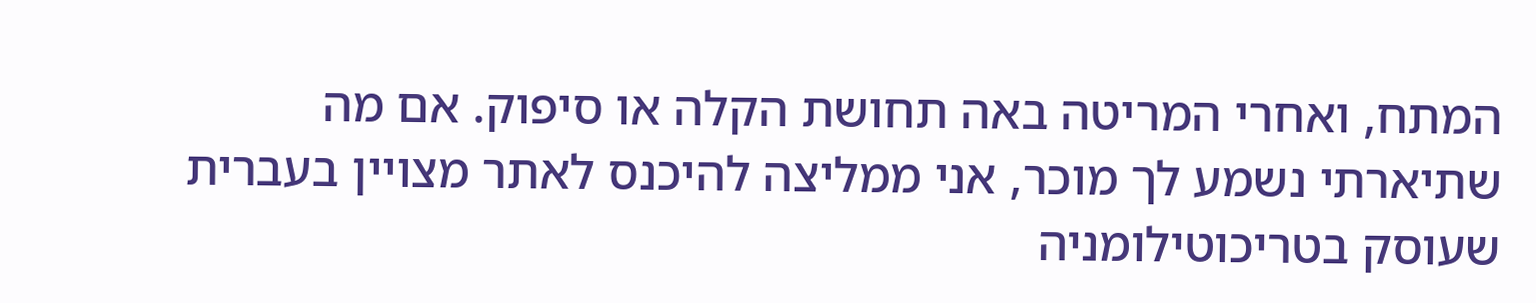המתח, ואחרי המריטה באה תחושת הקלה או סיפוק. אם מה שתיארתי נשמע לך מוכר, אני ממליצה להיכנס לאתר מצויין בעברית שעוסק בטריכוטילומניה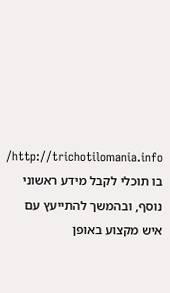http://trichotilomania.info/ בו תוכלי לקבל מידע ראשוני נוסף, ובהמשך להתייעץ עם איש מקצוע באופן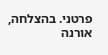פרטני. בהצלחה, אורנה